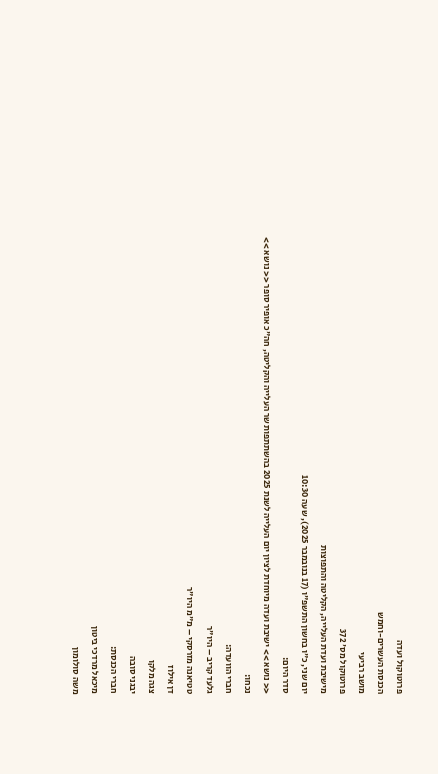פרוטוקול ועדה
הכנסת העשרים-וחמש
מושב רביעי
פרוטוקול מס' 372
מישיבת ועדת העלייה, הקליטה והתפוצות
יום שני, כ"ו בחשון התשפ"ו (17 בנובמבר 2025), שעה 10:30
סדר היום:
<< נושא >> ישיבת ועדה מיוחדת לציון יום העלייה לשנת 2025 בהשתתפות שר העלייה והקליטה, חה"כ אופיר סופר << נושא >>
נכחו:
חברי הוועדה:
גלעד קריב – היו"ר
טטיאנה מזרסקי – מ"מ היו"ר
דן אילוז
צגה מלקו
יבגני סובה
חברי הכנסת:
מיכאל מרדכי ביטון
משה סולומון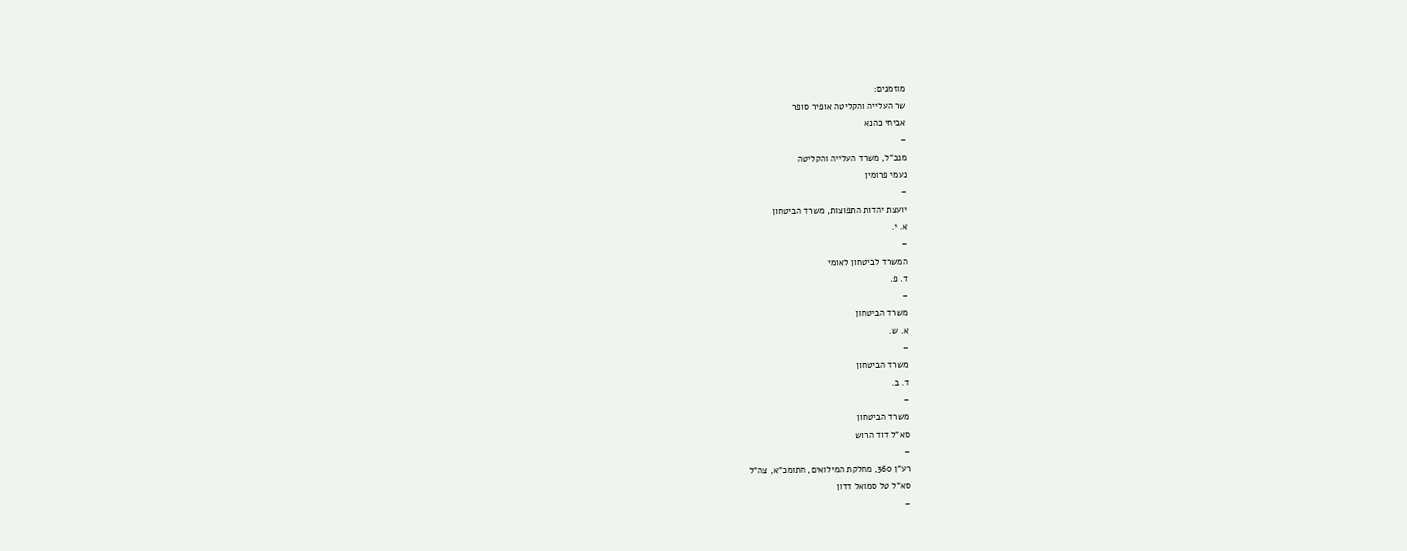מוזמנים:
שר העלייה והקליטה אופיר סופר
אביחי כהנא
–
מנכ"ל, משרד העלייה והקליטה
נעמי פרומין
–
יועצת יהדות התפוצות, משרד הביטחון
א. י.
–
המשרד לביטחון לאומי
ד. פ.
–
משרד הביטחון
א. ש.
–
משרד הביטחון
ד. ב.
–
משרד הביטחון
סא"ל דוד הרוש
–
רע"ן 360, מחלקת המילואים, חתומכ"א, צה"ל
סא"ל טל סמואל דדון
–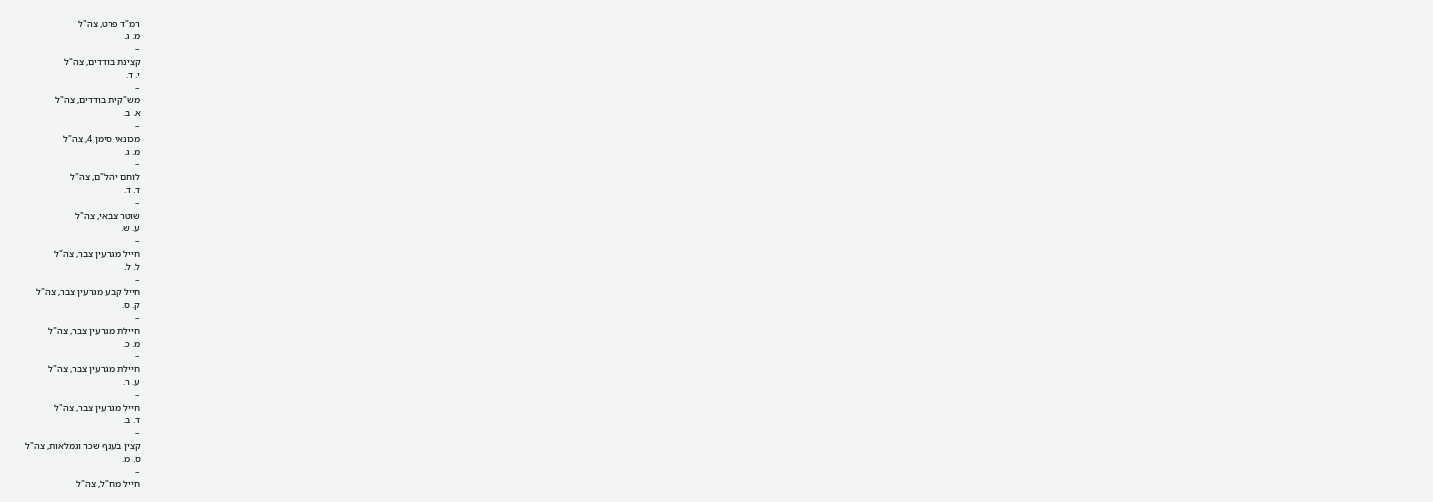רמ"ד פרט, צה"ל
מ. ג.
–
קצינת בודדים, צה"ל
י. ד.
–
מש"קית בודדים, צה"ל
א. ב.
–
מכונאי סימן 4, צה"ל
מ. ג.
–
לוחם יהל"ם, צה"ל
ד. ד.
–
שוטר צבאי, צה"ל
ע. ש.
–
חייל מגרעין צבר, צה"ל
ל. ל.
–
חייל קבע מגרעין צבר, צה"ל
ק. ס.
–
חיילת מגרעין צבר, צה"ל
מ. כ.
–
חיילת מגרעין צבר, צה"ל
ע. ר.
–
חייל מגרעין צבר, צה"ל
ד. ב.
–
קצין בענף שכר וגמלאות, צה"ל
ס. מ.
–
חייל מח"ל, צה"ל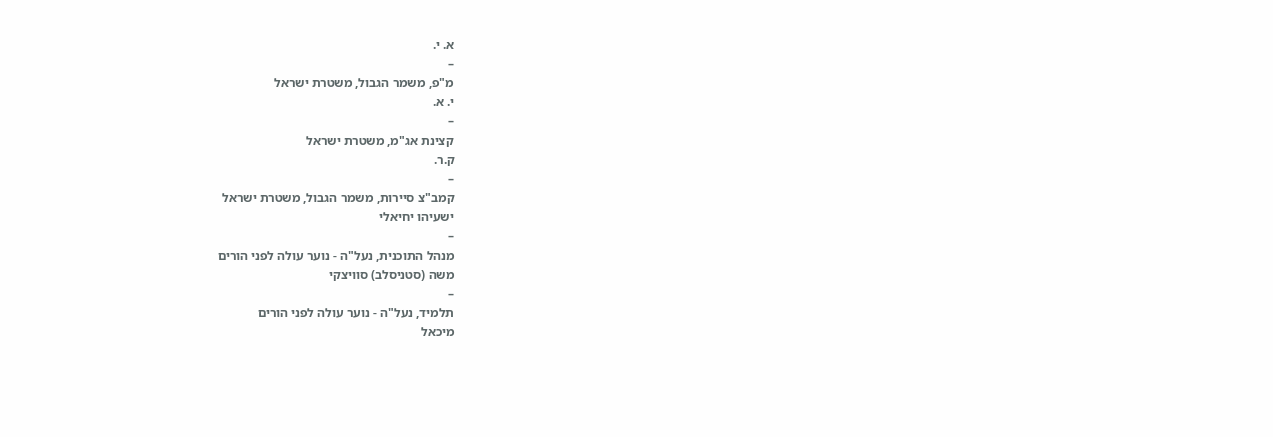א. י.
–
מ"פ, משמר הגבול, משטרת ישראל
י. א.
–
קצינת אג"מ, משטרת ישראל
ק.ר.
–
קמב"צ סיירות, משמר הגבול, משטרת ישראל
ישעיהו יחיאלי
–
מנהל התוכנית, נעל"ה - נוער עולה לפני הורים
משה (סטניסלב) סוויצקי
–
תלמיד, נעל"ה - נוער עולה לפני הורים
מיכאל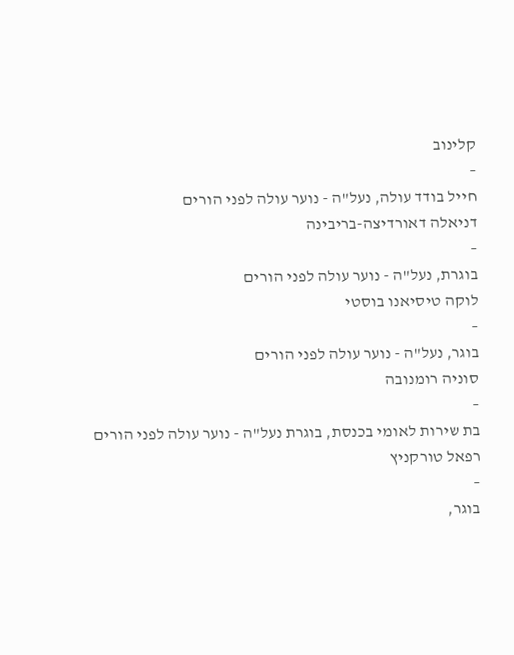קלינוב
–
חייל בודד עולה, נעל"ה - נוער עולה לפני הורים
דניאלה דאורדיצה-בריבינה
–
בוגרת, נעל"ה - נוער עולה לפני הורים
לוקה טיסיאנו בוסטי
–
בוגר, נעל"ה - נוער עולה לפני הורים
סוניה רומנובה
–
בת שירות לאומי בכנסת, בוגרת נעל"ה - נוער עולה לפני הורים
רפאל טורקניץ
–
בוגר,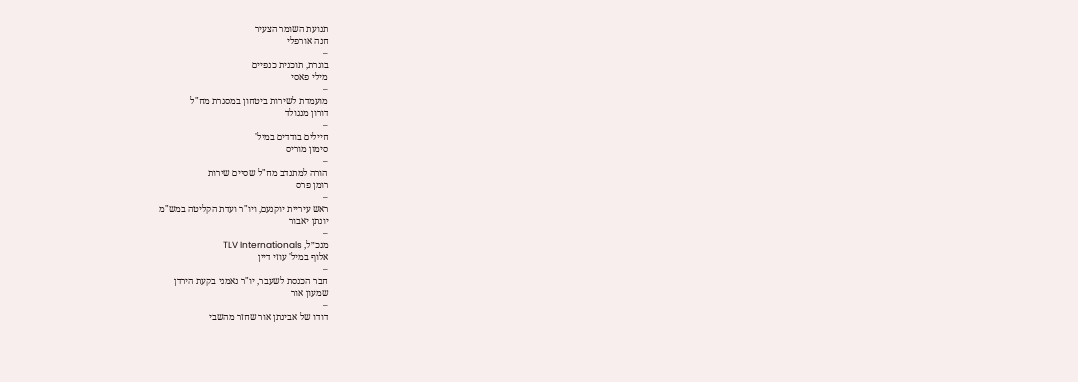תנועת השומר הצעיר
חנה אורפלי
–
בוגרת, תוכנית כנפיים
מילי פאסי
–
מועמדת לשירות ביטחון במסגרת מח"ל
דורון מנגולד
–
חיילים בודדים במיל'
סימון מוריס
–
הורה למתנדב מח"ל שסיים שירות
רומן פרס
–
ראש עיריית יוקנעם, ויו"ר ועדת הקליטה במש"מ
יונתן יאבור
–
מנכ״ל, TLV Internationals
אלוף במיל' עוזי דיין
–
חבר הכנסת לשעבר, יו"ר נאמני בקעת הירדן
שמעון אור
–
דודו של אבינתן אור שחזר מהשבי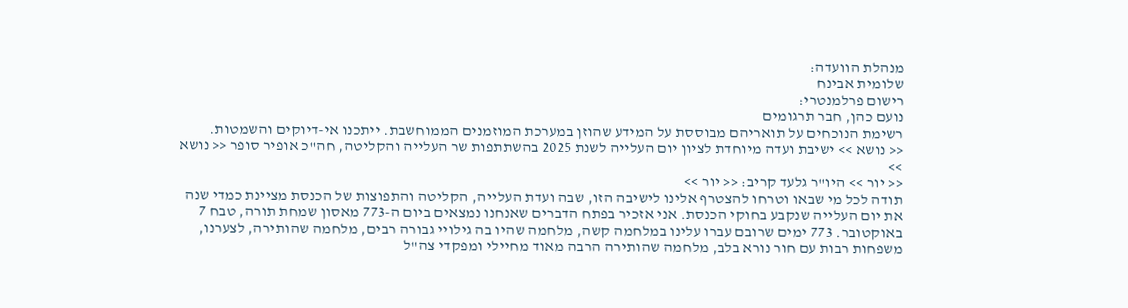מנהלת הוועדה:
שלומית אבינח
רישום פרלמנטרי:
נועם כהן, חבר תרגומים
רשימת הנוכחים על תואריהם מבוססת על המידע שהוזן במערכת המוזמנים הממוחשבת. ייתכנו אי-דיוקים והשמטות.
<< נושא >> ישיבת ועדה מיוחדת לציון יום העלייה לשנת 2025 בהשתתפות שר העלייה והקליטה, חה"כ אופיר סופר << נושא >>
<< יור >> היו"ר גלעד קריב: << יור >>
תודה לכל מי שבאו וטרחו להצטרף אלינו לישיבה הזו, שבה ועדת העלייה, הקליטה והתפוצות של הכנסת מציינת כמדי שנה את יום העלייה שנקבע בחוקי הכנסת. אני אזכיר בפתח הדברים שאנחנו נמצאים ביום ה-773 מאסון שמחת תורה, טבח 7 באוקטובר. 773 ימים שרובם עברו עלינו במלחמה קשה, מלחמה שהיו בה גילויי גבורה רבים, מלחמה שהותירה, לצערנו, משפחות רבות עם חור נורא בלב, מלחמה שהותירה הרבה מאוד מחיילי ומפקדי צה"ל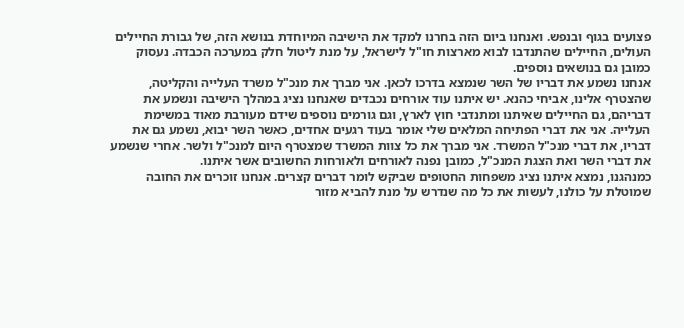פצועים בגוף ובנפש. ואנחנו ביום הזה בחרנו למקד את הישיבה המיוחדת בנושא הזה, של גבורת החיילים העולים, החיילים שהתנדבו לבוא מארצות חו"ל לישראל, על מנת ליטול חלק במערכה הכבדה. נעסוק כמובן גם בנושאים נוספים.
אנחנו נשמע את דבריו של השר שנמצא בדרכו לכאן. אני מברך את מנכ"ל משרד העלייה והקליטה, שהצטרף אלינו, אביחי כהנא. יש איתנו עוד אורחים נכבדים שאנחנו נציג במהלך הישיבה ונשמע את דבריהם, גם החיילים שאיתנו ומתנדבי חוץ לארץ, וגם גורמים נוספים שידם מעורבת מאוד במשימת העלייה. אני את דברי הפתיחה המלאים שלי אומר בעוד רגעים אחדים, כאשר השר יבוא, נשמע גם את דבריו, את דברי מנכ"ל המשרד. אני מברך את כל צוות המשרד שמצטרף היום למנכ"ל ולשר. אחרי שנשמע את דברי השר ואת הצגת המנכ"ל, כמובן נפנה לאורחים ולאורחות החשובים אשר איתנו.
כמנהגנו, נמצא איתנו נציג משפחות החטופים שביקש לומר דברים קצרים. אנחנו זוכרים את החובה שמוטלת על כולנו, לעשות את כל מה שנדרש על מנת להביא מזור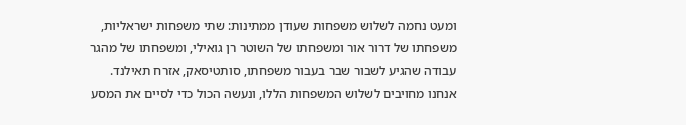ומעט נחמה לשלוש משפחות שעודן ממתינות: שתי משפחות ישראליות, משפחתו של דרור אור ומשפחתו של השוטר רן גואילי, ומשפחתו של מהגר עבודה שהגיע לשבור שבר בעבור משפחתו, סותטיסאק, אזרח תאילנד. אנחנו מחויבים לשלוש המשפחות הללו, ונעשה הכול כדי לסיים את המסע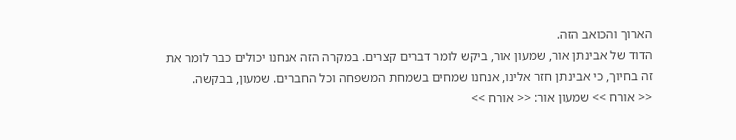הארוך והכואב הזה.
הדוד של אבינתן אור, שמעון אור, ביקש לומר דברים קצרים. במקרה הזה אנחנו יכולים כבר לומר את זה בחיוך, כי אבינתן חזר אלינו, אנחנו שמחים בשמחת המשפחה וכל החברים. שמעון, בבקשה.
<< אורח >> שמעון אור: << אורח >>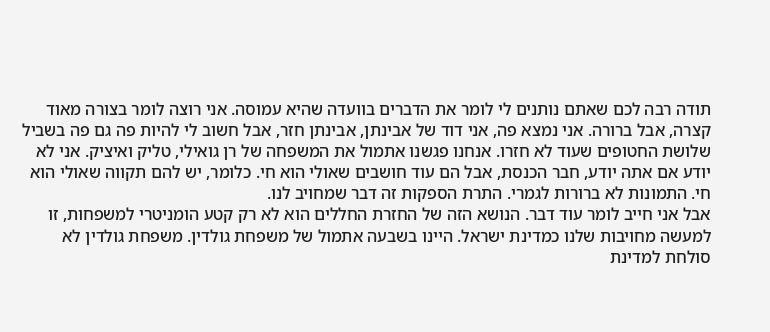תודה רבה לכם שאתם נותנים לי לומר את הדברים בוועדה שהיא עמוסה. אני רוצה לומר בצורה מאוד קצרה, אבל ברורה. אני נמצא פה, אני דוד של אבינתן, אבינתן חזר, אבל חשוב לי להיות פה גם פה בשביל שלושת החטופים שעוד לא חזרו. אנחנו פגשנו אתמול את המשפחה של רן גואילי, טליק ואיציק. אני לא יודע אם אתה יודע, חבר הכנסת, אבל הם עוד חושבים שאולי הוא חי. כלומר, יש להם תקווה שאולי הוא חי. התמונות לא ברורות לגמרי. התרת הספקות זה דבר שמחויב לנו.
אבל אני חייב לומר עוד דבר. הנושא הזה של החזרת החללים הוא לא רק קטע הומניטרי למשפחות, זו למעשה מחויבות שלנו כמדינת ישראל. היינו בשבעה אתמול של משפחת גולדין. משפחת גולדין לא סולחת למדינת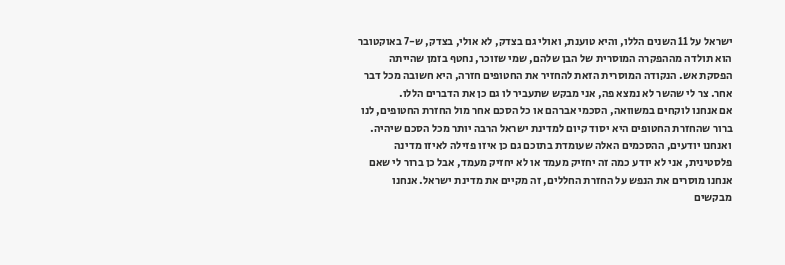ישראל על 11 השנים הללו, והיא טוענת, ואולי גם בצדק, לא אולי, בצדק, ש-7 באוקטובר הוא תולדה מההפקרה המוסרית של הבן שלהם, שמי שזוכר, נחטף בזמן שהייתה הפסקת אש. הנקודה המוסרית הזאת להחזיר את החטופים חזרה, היא חשובה מכל דבר אחר. צר לי שהשר לא נמצא פה, אני מבקש שתעביר לו גם כן את הדברים הללו.
אם אנחנו לוקחים במשוואה, הסכמי אברהם או כל הסכם אחר מול החזרת החטופים, לנו ברור שהחזרת החטופים היא יסוד קיום למדינת ישראל הרבה יותר מכל הסכם שיהיה. ואנחנו יודעים, ההסכמים האלה שעומדת בתוכם גם כן איזו פזילה לאיזו מדינה פלסטינית, אני לא יודע כמה זה יחזיק מעמד או לא יחזיק מעמד, אבל כן ברור לי שאם אנחנו מוסרים את הנפש על החזרת החללים, זה מקיים את מדינת ישראל. אנחנו מבקשים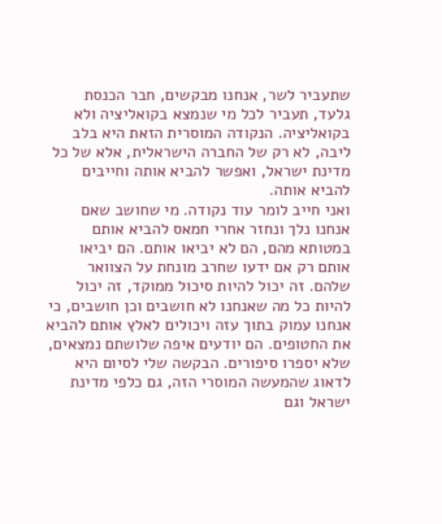שתעביר לשר, אנחנו מבקשים, חבר הכנסת גלעד, תעביר לכל מי שנמצא בקואליציה ולא בקואליציה. הנקודה המוסרית הזאת היא בלב ליבה, לא רק של החברה הישראלית, אלא של כל מדינת ישראל, ואפשר להביא אותה וחייבים להביא אותה.
ואני חייב לומר עוד נקודה. מי שחושב שאם אנחנו נלך ונחזר אחרי חמאס להביא אותם במטותא מהם, הם לא יביאו אותם. הם יביאו אותם רק אם ידעו שחרב מונחת על הצוואר שלהם. זה יכול להיות סיכול ממוקד, זה יכול להיות כל מה שאנחנו לא חושבים וכן חושבים, כי אנחנו עמוק בתוך עזה ויכולים לאלץ אותם להביא את החטופים. הם יודעים איפה שלושתם נמצאים, שלא יספרו סיפורים. הבקשה שלי לסיום היא לדאוג שהמעשה המוסרי הזה, גם כלפי מדינת ישראל וגם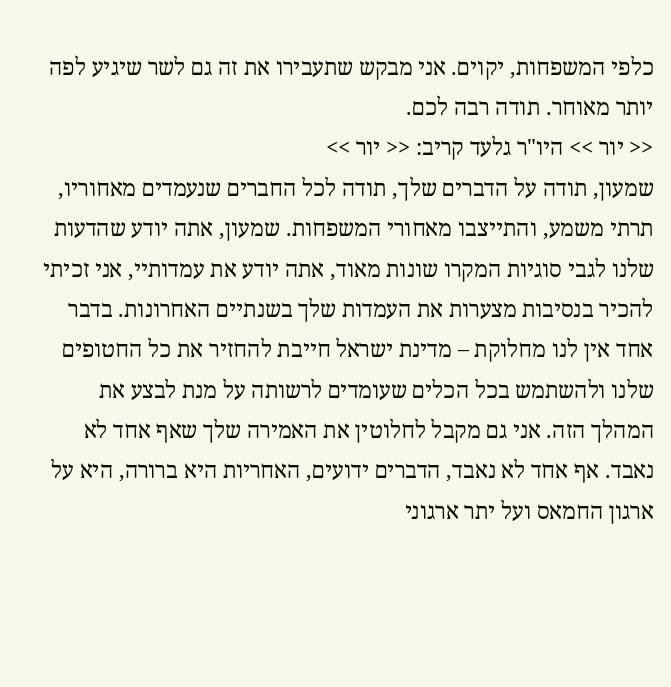כלפי המשפחות, יקוים. אני מבקש שתעבירו את זה גם לשר שיגיע לפה יותר מאוחר. תודה רבה לכם.
<< יור >> היו"ר גלעד קריב: << יור >>
שמעון, תודה על הדברים שלך, תודה לכל החברים שנעמדים מאחוריו, תרתי משמע, והתייצבו מאחורי המשפחות. שמעון, אתה יודע שהדעות שלנו לגבי סוגיות המקרו שונות מאוד, אתה יודע את עמדותיי, אני זכיתי להכיר בנסיבות מצערות את העמדות שלך בשנתיים האחרונות. בדבר אחד אין לנו מחלוקת – מדינת ישראל חייבת להחזיר את כל החטופים שלנו ולהשתמש בכל הכלים שעומדים לרשותה על מנת לבצע את המהלך הזה. אני גם מקבל לחלוטין את האמירה שלך שאף אחד לא נאבד. אף אחד לא נאבד, הדברים ידועים, האחריות היא ברורה, היא על ארגון החמאס ועל יתר ארגוני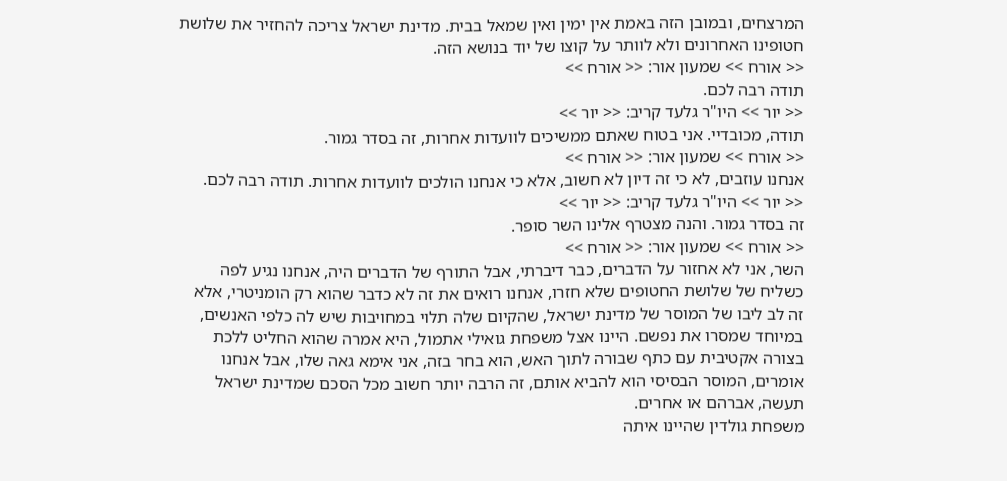המרצחים, ובמובן הזה באמת אין ימין ואין שמאל בבית. מדינת ישראל צריכה להחזיר את שלושת חטופינו האחרונים ולא לוותר על קוצו של יוד בנושא הזה.
<< אורח >> שמעון אור: << אורח >>
תודה רבה לכם.
<< יור >> היו"ר גלעד קריב: << יור >>
תודה, מכובדיי. אני בטוח שאתם ממשיכים לוועדות אחרות, זה בסדר גמור.
<< אורח >> שמעון אור: << אורח >>
אנחנו עוזבים, לא כי זה דיון לא חשוב, אלא כי אנחנו הולכים לוועדות אחרות. תודה רבה לכם.
<< יור >> היו"ר גלעד קריב: << יור >>
זה בסדר גמור. והנה מצטרף אלינו השר סופר.
<< אורח >> שמעון אור: << אורח >>
השר, אני לא אחזור על הדברים, כבר דיברתי, אבל התורף של הדברים היה, אנחנו נגיע לפה כשליח של שלושת החטופים שלא חזרו, אנחנו רואים את זה לא כדבר שהוא רק הומניטרי, אלא זה לב ליבו של המוסר של מדינת ישראל, שהקיום שלה תלוי במחויבות שיש לה כלפי האנשים, במיוחד שמסרו את נפשם. היינו אצל משפחת גואילי אתמול, היא אמרה שהוא החליט ללכת בצורה אקטיבית עם כתף שבורה לתוך האש, הוא בחר בזה, אני אימא גאה שלו, אבל אנחנו אומרים, המוסר הבסיסי הוא להביא אותם, זה הרבה יותר חשוב מכל הסכם שמדינת ישראל תעשה, אברהם או אחרים.
משפחת גולדין שהיינו איתה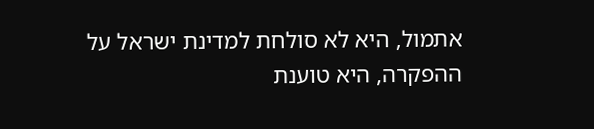אתמול, היא לא סולחת למדינת ישראל על ההפקרה, היא טוענת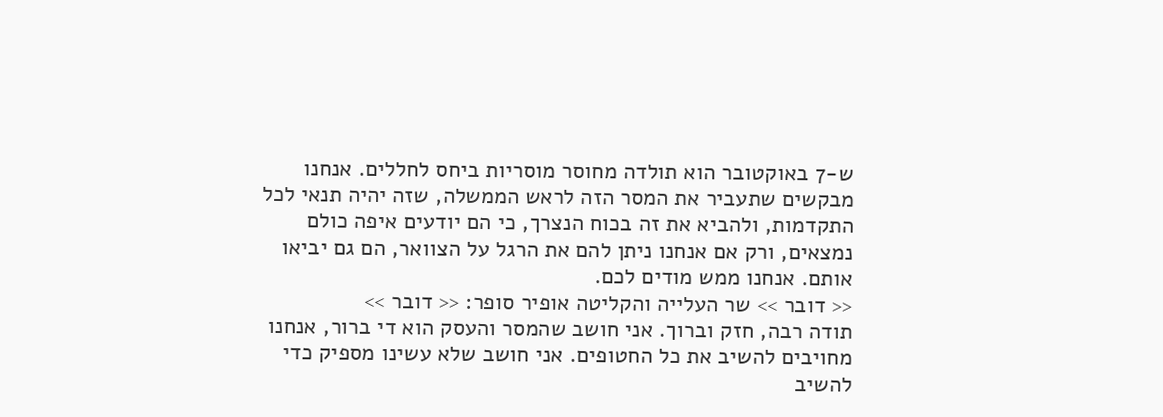ש-7 באוקטובר הוא תולדה מחוסר מוסריות ביחס לחללים. אנחנו מבקשים שתעביר את המסר הזה לראש הממשלה, שזה יהיה תנאי לכל התקדמות, ולהביא את זה בכוח הנצרך, כי הם יודעים איפה כולם נמצאים, ורק אם אנחנו ניתן להם את הרגל על הצוואר, הם גם יביאו אותם. אנחנו ממש מודים לכם.
<< דובר >> שר העלייה והקליטה אופיר סופר: << דובר >>
תודה רבה, חזק וברוך. אני חושב שהמסר והעסק הוא די ברור, אנחנו מחויבים להשיב את כל החטופים. אני חושב שלא עשינו מספיק כדי להשיב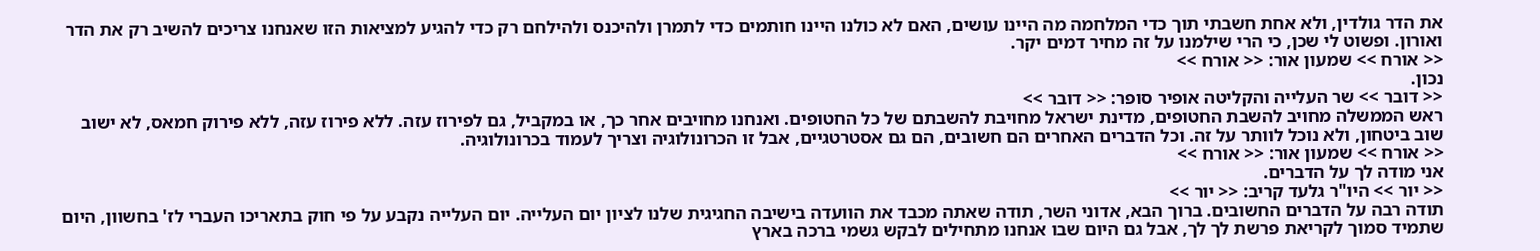את הדר גולדין, ולא אחת חשבתי תוך כדי המלחמה מה היינו עושים, האם לא כולנו היינו חותמים כדי לתמרן ולהיכנס ולהילחם רק כדי להגיע למציאות הזו שאנחנו צריכים להשיב רק את הדר ואורון. ופשוט לי שכן, כי הרי שילמנו על זה מחיר דמים יקר.
<< אורח >> שמעון אור: << אורח >>
נכון.
<< דובר >> שר העלייה והקליטה אופיר סופר: << דובר >>
ראש הממשלה מחויב להשבת החטופים, מדינת ישראל מחויבת להשבתם של כל החטופים. ואנחנו מחויבים אחר כך, או במקביל, גם לפירוז עזה. ללא פירוז עזה, ללא פירוק חמאס, לא ישוב שוב ביטחון, ולא נוכל לוותר על זה. וכל הדברים האחרים הם חשובים, הם גם אסטרטגיים, אבל זו הכרונולוגיה וצריך לעמוד בכרונולוגיה.
<< אורח >> שמעון אור: << אורח >>
אני מודה לך על הדברים.
<< יור >> היו"ר גלעד קריב: << יור >>
תודה רבה על הדברים החשובים. ברוך הבא, אדוני השר, תודה שאתה מכבד את הוועדה בישיבה החגיגית שלנו לציון יום העלייה. יום העלייה נקבע על פי חוק בתאריכו העברי לז' בחשוון, היום שתמיד סמוך לקריאת פרשת לך לך, אבל גם היום שבו אנחנו מתחילים לבקש גשמי ברכה בארץ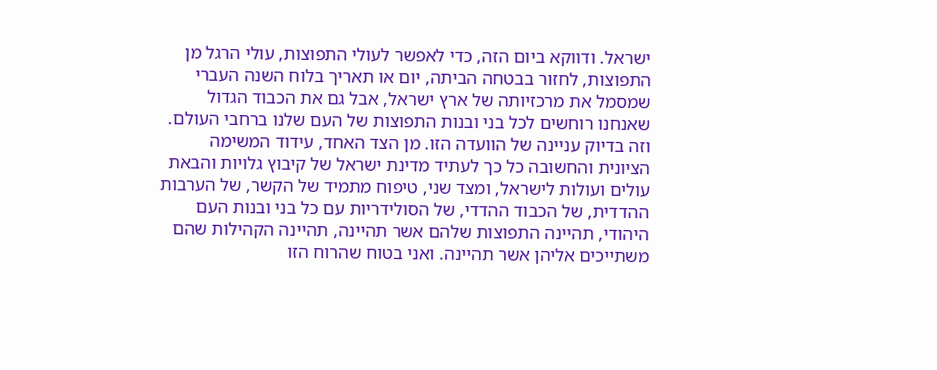ישראל. ודווקא ביום הזה, כדי לאפשר לעולי התפוצות, עולי הרגל מן התפוצות, לחזור בבטחה הביתה, יום או תאריך בלוח השנה העברי שמסמל את מרכזיותה של ארץ ישראל, אבל גם את הכבוד הגדול שאנחנו רוחשים לכל בני ובנות התפוצות של העם שלנו ברחבי העולם.
וזה בדיוק עניינה של הוועדה הזו. מן הצד האחד, עידוד המשימה הציונית והחשובה כל כך לעתיד מדינת ישראל של קיבוץ גלויות והבאת עולים ועולות לישראל, ומצד שני, טיפוח מתמיד של הקשר, של הערבות ההדדית, של הכבוד ההדדי, של הסולידריות עם כל בני ובנות העם היהודי, תהיינה התפוצות שלהם אשר תהיינה, תהיינה הקהילות שהם משתייכים אליהן אשר תהיינה. ואני בטוח שהרוח הזו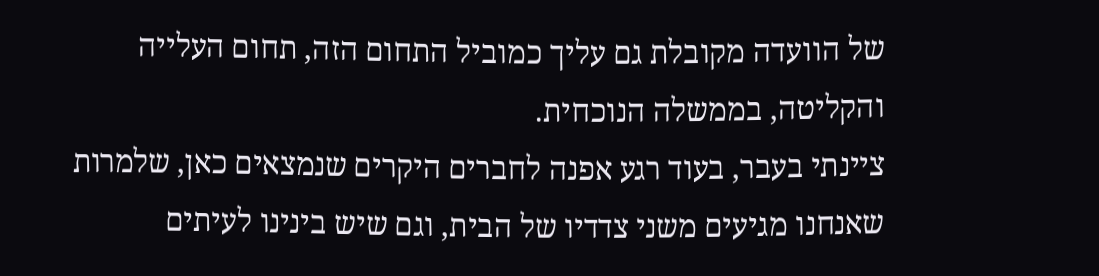של הוועדה מקובלת גם עליך כמוביל התחום הזה, תחום העלייה והקליטה, בממשלה הנוכחית.
ציינתי בעבר, בעוד רגע אפנה לחברים היקרים שנמצאים כאן, שלמרות שאנחנו מגיעים משני צדדיו של הבית, וגם שיש בינינו לעיתים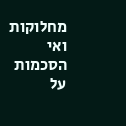מחלוקות ואי הסכמות על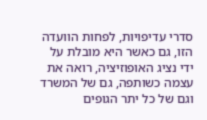סדרי עדיפויות, לפחות הוועדה הזו, גם כאשר היא מובלת על ידי נציג האופוזיציה, רואה את עצמה כשותפה, גם של המשרד וגם של כל יתר הגופים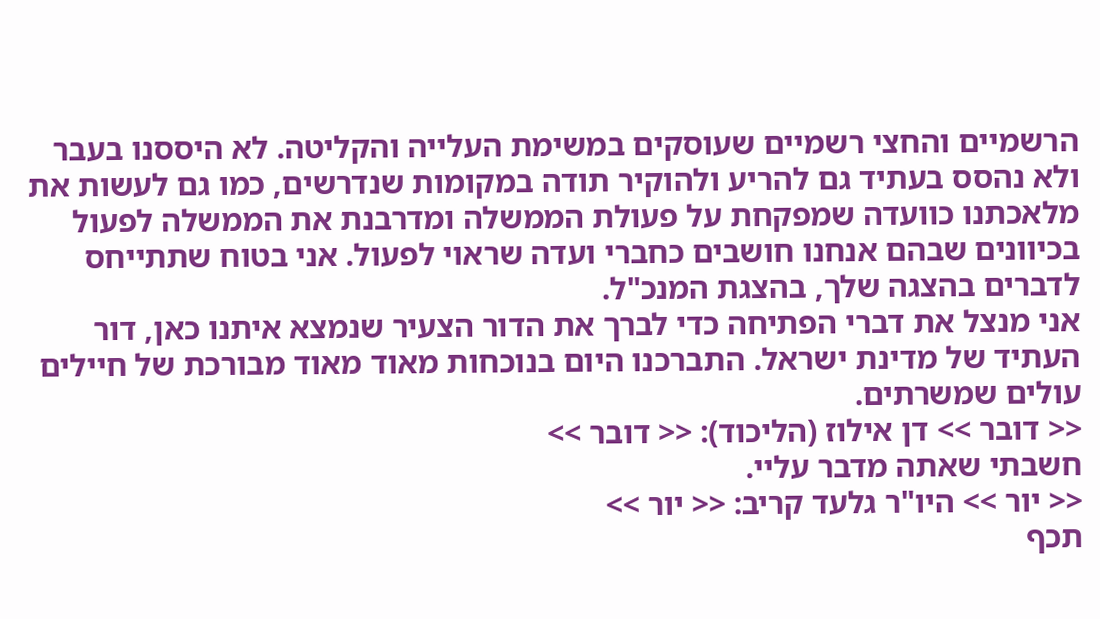הרשמיים והחצי רשמיים שעוסקים במשימת העלייה והקליטה. לא היססנו בעבר ולא נהסס בעתיד גם להריע ולהוקיר תודה במקומות שנדרשים, כמו גם לעשות את מלאכתנו כוועדה שמפקחת על פעולת הממשלה ומדרבנת את הממשלה לפעול בכיוונים שבהם אנחנו חושבים כחברי ועדה שראוי לפעול. אני בטוח שתתייחס לדברים בהצגה שלך, בהצגת המנכ"ל.
אני מנצל את דברי הפתיחה כדי לברך את הדור הצעיר שנמצא איתנו כאן, דור העתיד של מדינת ישראל. התברכנו היום בנוכחות מאוד מאוד מבורכת של חיילים עולים שמשרתים.
<< דובר >> דן אילוז (הליכוד): << דובר >>
חשבתי שאתה מדבר עליי.
<< יור >> היו"ר גלעד קריב: << יור >>
תכף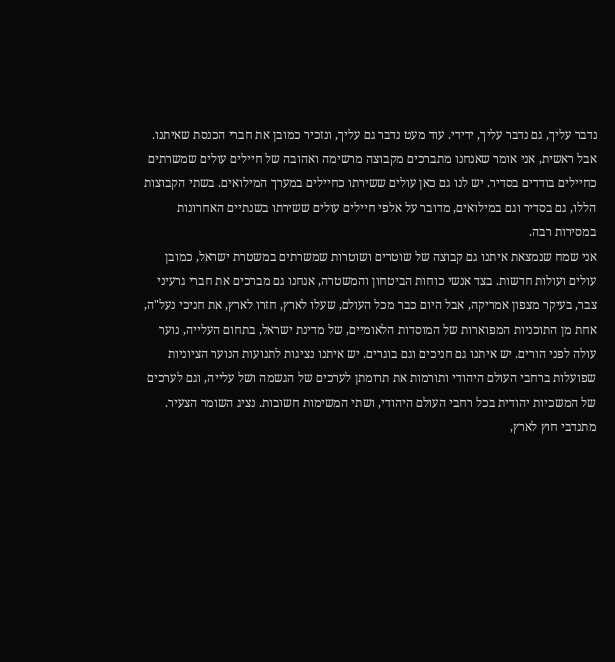נדבר עליך, גם נדבר עליך, ידידי. עוד מעט נדבר גם עליך, ונזכיר כמובן את חברי הכנסת שאיתנו. אבל ראשית, אני אומר שאנחנו מתברכים מקבוצה מרשימה ואהובה של חיילים עולים שמשרתים כחיילים בודדים בסדיר. יש לנו גם כאן עולים ששירתו כחיילים במערך המילואים. בשתי הקבוצות הללו, גם בסדיר וגם במילואים, מדובר על אלפי חיילים עולים ששירתו בשנתיים האחרונות במסירות רבה.
אני שמח שנמצאת איתנו גם קבוצה של שוטרים ושוטרות שמשרתים במשטרת ישראל, כמובן עולים ועולות חדשות. בצד אנשי כוחות הביטחון והמשטרה, אנחנו גם מברכים את חברי גרעיני צבר, בעיקר מצפון אמריקה, אבל היום כבר מכל העולם, שעלו לארץ, חזרו לארץ, את חניכי נעל"ה, אחת מן התוכניות המפוארות של המוסדות הלאומיים, של מדינת ישראל, בתחום העלייה, נוער עולה לפני הורים. יש איתנו גם חניכים וגם בוגרים. יש איתנו נציגות לתנועות הנוער הציוניות שפועלות ברחבי העולם היהודי ותורמות את תרומתן לערכים של הגשמה ושל עלייה, וגם לערכים של המשכיות יהודית בכל רחבי העולם היהודי, ושתי המשימות חשובות. נציג השומר הצעיר.
מתנדבי חוץ לארץ,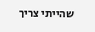שהייתי צריך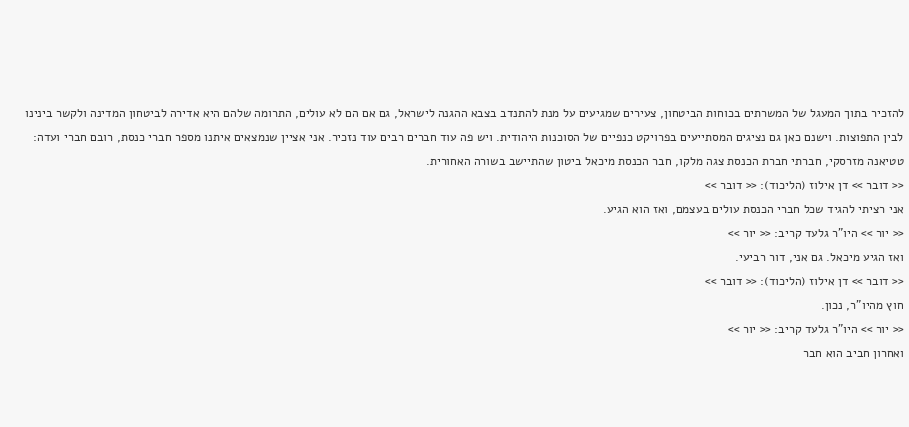להזכיר בתוך המעגל של המשרתים בכוחות הביטחון, צעירים שמגיעים על מנת להתנדב בצבא ההגנה לישראל, גם אם הם לא עולים, התרומה שלהם היא אדירה לביטחון המדינה ולקשר בינינו לבין התפוצות. וישנם כאן גם נציגים המסתייעים בפרויקט כנפיים של הסוכנות היהודית. ויש פה עוד חברים רבים עוד נזכיר. אני אציין שנמצאים איתנו מספר חברי כנסת, רובם חברי ועדה: טטיאנה מזרסקי, חברתי חברת הכנסת צגה מלקו, חבר הכנסת מיכאל ביטון שהתיישב בשורה האחורית.
<< דובר >> דן אילוז (הליכוד): << דובר >>
אני רציתי להגיד שכל חברי הכנסת עולים בעצמם, ואז הוא הגיע.
<< יור >> היו"ר גלעד קריב: << יור >>
ואז הגיע מיכאל. גם אני, דור רביעי.
<< דובר >> דן אילוז (הליכוד): << דובר >>
חוץ מהיו"ר, נכון.
<< יור >> היו"ר גלעד קריב: << יור >>
ואחרון חביב הוא חבר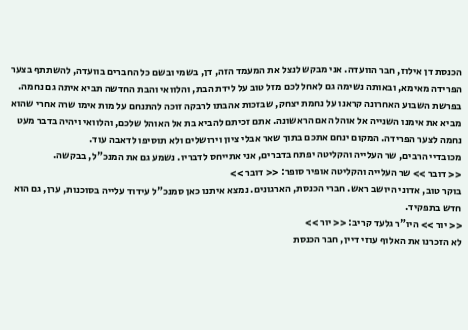הכנסת דן אילוז, חבר הוועדה. אני מבקש לנצל את המעמד הזה, דן, בשמי ובשם כל החברים בוועדה, להשתתף בצער הפרידה מאימא, ובאותה נשימה גם לאחל לכם מזל טוב על לידת הבת, והלוואי והבת החדשה תביא איתה גם נחמה. בפרשת השבוע האחרונה קראנו על נחמת יצחק, שבזכות אהבתו לרבקה זוכה להתנחם על מות אימו שרה אחרי שהוא מביא את אימנו השנייה אל אוהל האם הראשונה. אתם זכיתם להביא בת אל האוהל שלכם, והלוואי ויהיה בדבר מעט נחמה לצער הפרידה. המקום ינחם אתכם בתוך שאר אבלי ציון וירושלים ולא תוסיפו לדאבה עוד.
מכובדיי הרבים, שר העלייה והקליטה יפתח בדברים, אני אתייחס לדבריו. נשמע גם את המנכ"ל, בבקשה.
<< דובר >> שר העלייה והקליטה אופיר סופר: << דובר >>
בוקר טוב, אדוני היושב ראש. חברי הכנסת, הארגונים. נמצא איתנו כאן סמנכ"ל עידוד עלייה בסוכנות, ערן, גם הוא חדש בתפקיד.
<< יור >> היו"ר גלעד קריב: << יור >>
לא הזכרנו את האלוף עוזי דיין, חבר הכנסת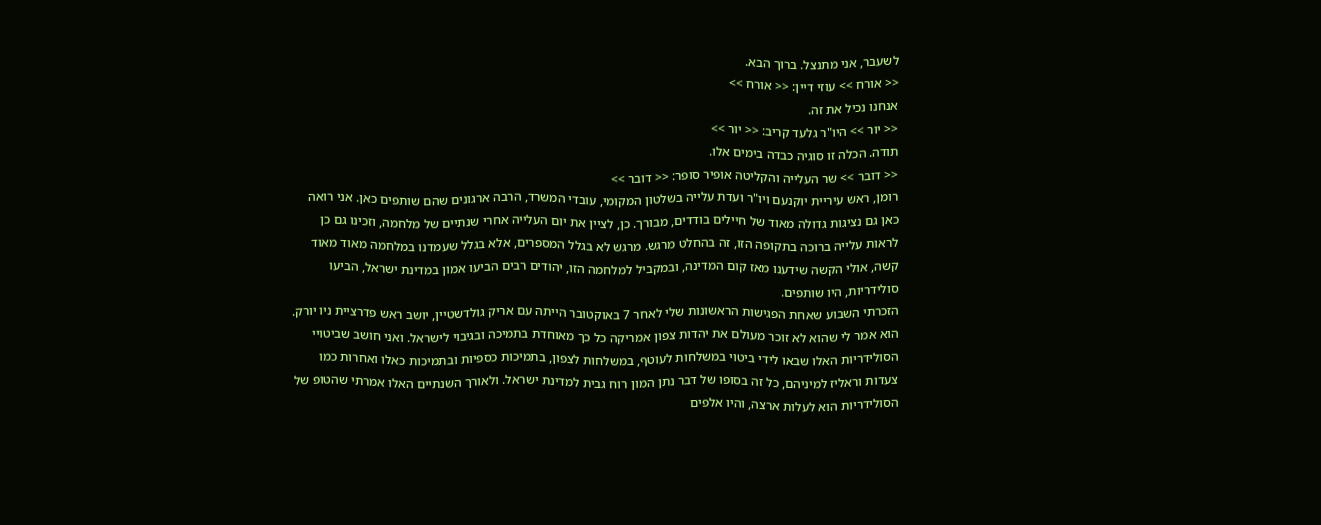לשעבר, אני מתנצל. ברוך הבא.
<< אורח >> עוזי דיין: << אורח >>
אנחנו נכיל את זה.
<< יור >> היו"ר גלעד קריב: << יור >>
תודה. הכלה זו סוגיה כבדה בימים אלו.
<< דובר >> שר העלייה והקליטה אופיר סופר: << דובר >>
רומן, ראש עיריית יוקנעם ויו"ר ועדת עלייה בשלטון המקומי, עובדי המשרד, הרבה ארגונים שהם שותפים כאן. אני רואה כאן גם נציגות גדולה מאוד של חיילים בודדים, מבורך. כן, לציין את יום העלייה אחרי שנתיים של מלחמה, וזכינו גם כן לראות עלייה ברוכה בתקופה הזו, זה בהחלט מרגש. מרגש לא בגלל המספרים, אלא בגלל שעמדנו במלחמה מאוד מאוד קשה, אולי הקשה שידענו מאז קום המדינה, ובמקביל למלחמה הזו, יהודים רבים הביעו אמון במדינת ישראל, הביעו סולידריות, היו שותפים.
הזכרתי השבוע שאחת הפגישות הראשונות שלי לאחר 7 באוקטובר הייתה עם אריק גולדשטיין, יושב ראש פדרציית ניו יורק. הוא אמר לי שהוא לא זוכר מעולם את יהדות צפון אמריקה כל כך מאוחדת בתמיכה ובגיבוי לישראל. ואני חושב שביטויי הסולידריות האלו שבאו לידי ביטוי במשלחות לעוטף, במשלחות לצפון, בתמיכות כספיות ובתמיכות כאלו ואחרות כמו צעדות וראליז למיניהם, כל זה בסופו של דבר נתן המון רוח גבית למדינת ישראל. ולאורך השנתיים האלו אמרתי שהטופ של הסולידריות הוא לעלות ארצה, והיו אלפים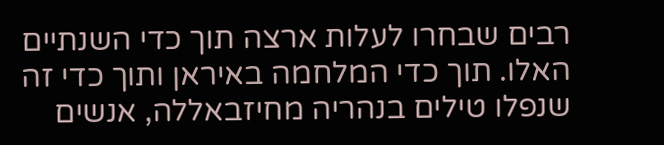רבים שבחרו לעלות ארצה תוך כדי השנתיים האלו. תוך כדי המלחמה באיראן ותוך כדי זה שנפלו טילים בנהריה מחיזבאללה, אנשים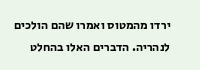ירדו מהמטוס ואמרו שהם הולכים לנהריה. הדברים האלו בהחלט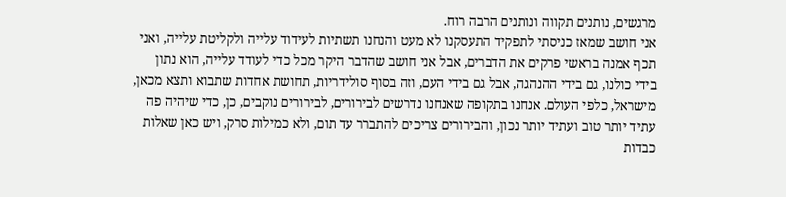מרגשים, נותנים תקווה ונותנים הרבה רוח.
אני חושב שמאז כניסתי לתפקיד התעסקנו לא מעט והנחנו תשתיות לעידוד עלייה ולקליטת עלייה, ואני תכף אמנה בראשי פרקים את הדברים, אבל אני חושב שהדבר היקר מכל כדי לעודד עלייה, הוא נתון בידי כולנו, גם בידי ההנהגה, אבל גם בידי העם, וזה בסוף סולידריות, תחושת אחדות שתבוא ותצא מכאן, מישראל, כלפי העולם. אנחנו בתקופה שאנחנו נדרשים לבירורים, לבירורים נוקבים, כן, כדי שיהיה פה עתיד יותר טוב ועתיד יותר נכון, והבירורים צריכים להתברר עד תום, ולא כמילות סרק, ויש כאן שאלות כבדות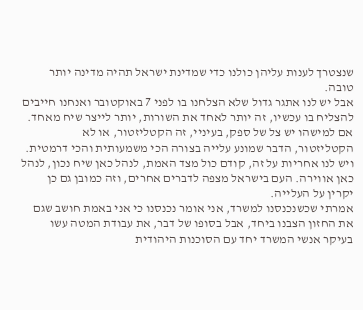שנצטרך לענות עליהן כולנו כדי שמדינת ישראל תהיה מדינה יותר טובה.
אבל יש לנו אתגר גדול שלא הצלחנו בו לפני 7 באוקטובר ואנחנו חייבים להצליח בו עכשיו, זה יותר לאחד את השורות, יותר לייצר שיח מאחד. אם למישהו יש צל של ספק, בעיניי, זה הקטליזטור, או לא הקטליזטור, הדבר שמונע עלייה בצורה הכי משמעותית והכי דרמטית. ויש לנו אחריות על זה, קודם כול מצד האמת, לנהל כאן שיח נכון, לנהל כאן אווירה. העם בישראל מצפה לדברים אחרים, וזה כמובן גם כן יקרין על העלייה.
אמרתי שכשנכנסנו למשרד, אני אומר נכנסנו כי אני באמת חושב שגם את החזון הצבנו ביחד, אבל בסופו של דבר, את עבודת המטה עשו בעיקר אנשי המשרד יחד עם הסוכנות היהודית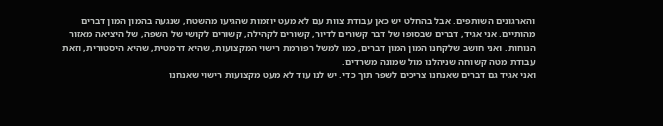והארגונים השותפים. אבל בהחלט יש כאן עבודת צוות עם לא מעט יוזמות שהגיעו מהשטח, שנגעה בהמון המון דברים מהותיים. אני אגיד, דברים שבסופו של דבר קשורים לדיור, קשורים לקהילה, קשורים לקושי של השפה, של היציאה מאזור הנוחות. ואני חושב שלקחנו המון המון דברים, כמו למשל רפורמת רישוי המקצועות, שהיא דרמטית, שהיא היסטורית, וזאת עבודת מטה קשוחה שניהלנו מול שמונה משרדים.
ואני אגיד גם דברים שאנחנו צריכים לשפר תוך כדי. יש לנו עוד לא מעט מקצועות רישוי שאנחנו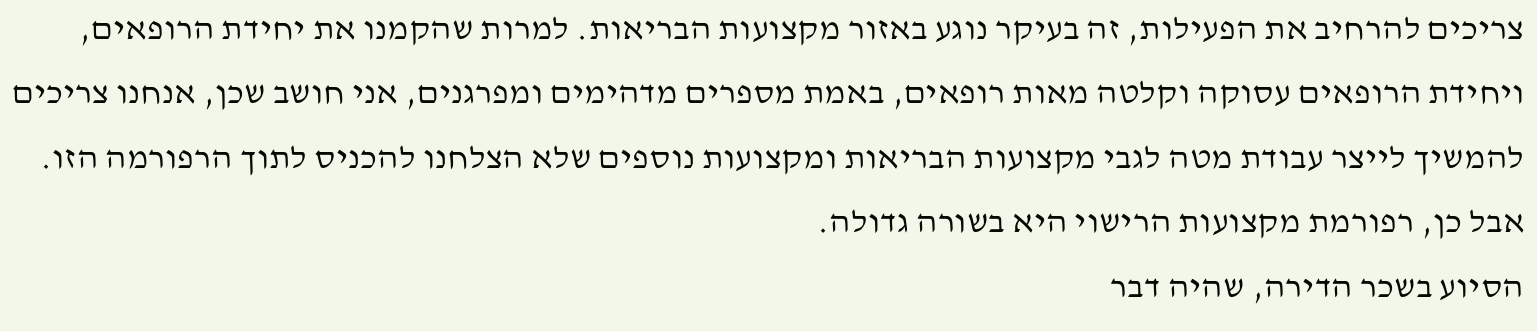צריכים להרחיב את הפעילות, זה בעיקר נוגע באזור מקצועות הבריאות. למרות שהקמנו את יחידת הרופאים, ויחידת הרופאים עסוקה וקלטה מאות רופאים, באמת מספרים מדהימים ומפרגנים, אני חושב שכן, אנחנו צריכים להמשיך לייצר עבודת מטה לגבי מקצועות הבריאות ומקצועות נוספים שלא הצלחנו להכניס לתוך הרפורמה הזו. אבל כן, רפורמת מקצועות הרישוי היא בשורה גדולה.
הסיוע בשכר הדירה, שהיה דבר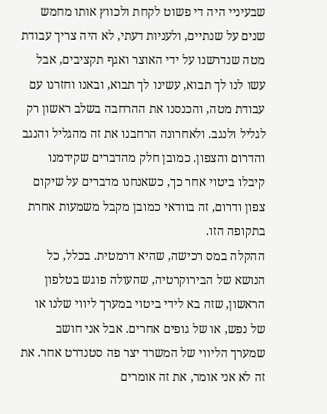שבעיניי היה די פשוט לקחת ולכווץ אותו מחמש שנים על שנתיים, ולעניות דעתי, לא היה צריך עבודת מטה שנדרשנו על ידי האוצר ואגף תקציבים, אבל עשו לנו לך תבוא, עשינו לך תבוא, ובאנו וחזרנו עם עבודת מטה, והכנסנו את ההרחבה בשלב ראשון רק לגליל ולנגב. ולאחרונה הרחבנו את זה מהגליל והנגב והדרום והצפון. כמובן חלק מהדברים שקידמנו קיבלו ביטוי אחר כך, כשאנחנו מדברים על שיקום צפון ודרום, זה בוודאי כמובן מקבל משמעות אחרת בתקופה הזו.
ההקלה במס רכישה, שהיא דרמטית. בכלל, כל הנושא של הבירוקרטיה, שהעולה פוגש בטלפון הראשון, שזה בא לידי ביטוי במערך ליווי שלנו או של נפש, או של גופים אחרים. אבל אני חושב שמערך הליווי של המשרד יצר פה סטנדרט אחר. את זה לא אני אומר, את זה אומרים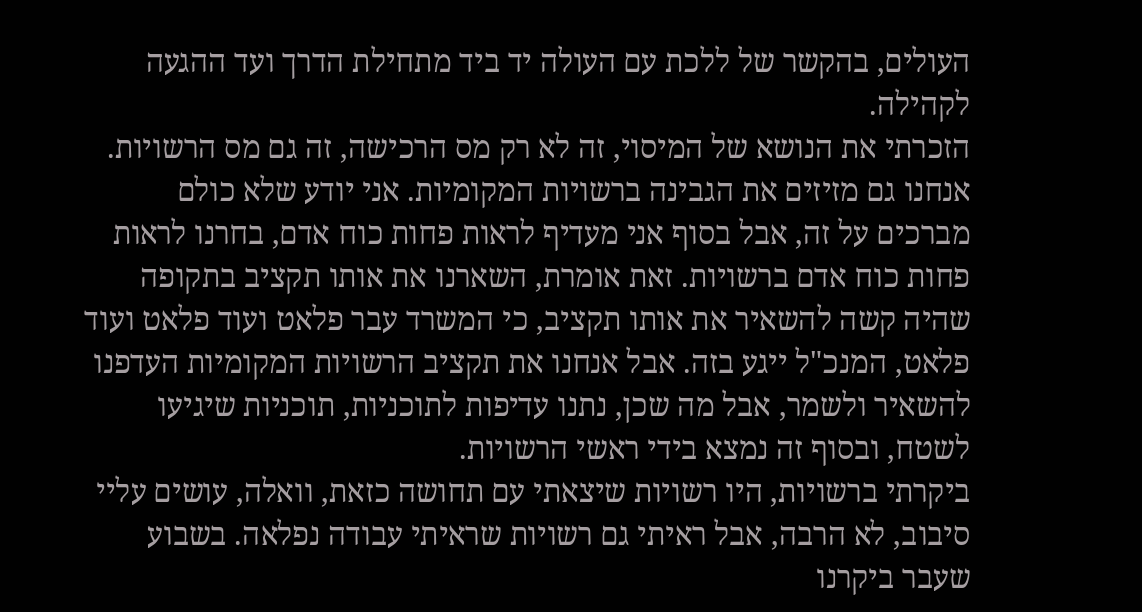העולים, בהקשר של ללכת עם העולה יד ביד מתחילת הדרך ועד ההגעה לקהילה.
הזכרתי את הנושא של המיסוי, זה לא רק מס הרכישה, זה גם מס הרשויות. אנחנו גם מזיזים את הגבינה ברשויות המקומיות. אני יודע שלא כולם מברכים על זה, אבל בסוף אני מעדיף לראות פחות כוח אדם, בחרנו לראות פחות כוח אדם ברשויות. זאת אומרת, השארנו את אותו תקציב בתקופה שהיה קשה להשאיר את אותו תקציב, כי המשרד עבר פלאט ועוד פלאט ועוד פלאט, המנכ"ל ייגע בזה. אבל אנחנו את תקציב הרשויות המקומיות העדפנו להשאיר ולשמר, אבל מה שכן, נתנו עדיפות לתוכניות, תוכניות שיגיעו לשטח, ובסוף זה נמצא בידי ראשי הרשויות.
ביקרתי ברשויות, היו רשויות שיצאתי עם תחושה כזאת, וואלה, עושים עליי סיבוב, לא הרבה, אבל ראיתי גם רשויות שראיתי עבודה נפלאה. בשבוע שעבר ביקרנו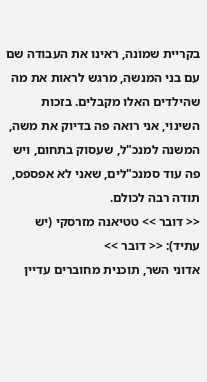בקריית שמונה, ראינו את העבודה שם עם בני המנשה, מרגש לראות את מה שהילדים האלו מקבלים. בזכות השינוי, אני רואה פה בדיוק את משה, המשנה למנכ"ל, שעסוק בתחום, ויש פה עוד סמנכ"לים, שאני לא אפספס, תודה רבה לכולם.
<< דובר >> טטיאנה מזרסקי (יש עתיד): << דובר >>
אדוני השר, תוכנית מחוברים עדיין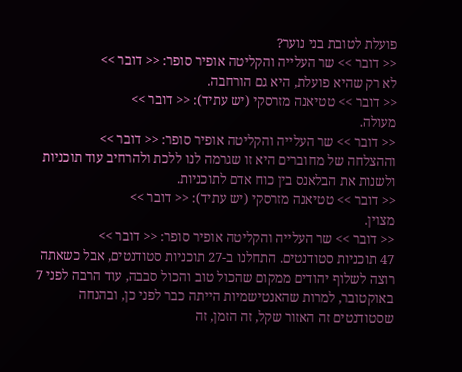פועלת לטובת בני נוער?
<< דובר >> שר העלייה והקליטה אופיר סופר: << דובר >>
לא רק שהיא פועלת, היא גם הורחבה.
<< דובר >> טטיאנה מזרסקי (יש עתיד): << דובר >>
מעולה.
<< דובר >> שר העלייה והקליטה אופיר סופר: << דובר >>
וההצלחה של מחוברים היא זו שגרמה לנו ללכת ולהרחיב עוד תוכניות ולשנות את הבלאנס בין כוח אדם לתוכניות.
<< דובר >> טטיאנה מזרסקי (יש עתיד): << דובר >>
מצוין.
<< דובר >> שר העלייה והקליטה אופיר סופר: << דובר >>
47 תוכניות סטודנטים. התחלנו ב-27 תוכניות סטודנטים, אבל כשאתה רוצה לשלוף יהודים ממקום שהכול טוב והכול סבבה, עוד הרבה לפני 7 באוקטובר, למרות שהאנטישמיות הייתה כבר לפני כן, ובהנחה שסטודנטים זה האזור שקל, זה הזמן, זה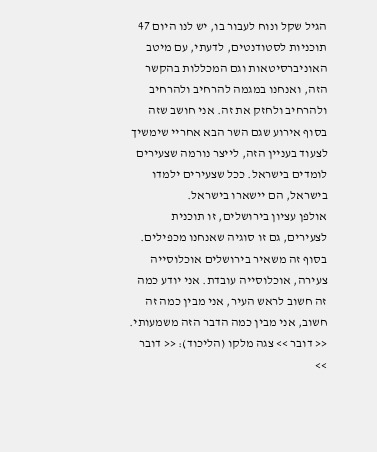הגיל שקל ונוח לעבור בו, יש לנו היום 47 תוכניות לסטודנטים, לדעתי, עם מיטב האוניברסיטאות וגם המכללות בהקשר הזה, ואנחנו במגמה להרחיב ולהרחיב ולהרחיב ולחזק את זה. אני חושב שזה בסוף אירוע שגם השר הבא אחריי שימשיך לצעוד בעניין הזה, לייצר נורמה שצעירים לומדים בישראל. ככל שצעירים ילמדו בישראל, הם יישארו בישראל.
אולפן עציון בירושלים, זו תוכנית לצעירים, גם זו סוגיה שאנחנו מכפילים. בסוף זה משאיר בירושלים אוכלוסייה צעירה, אוכלוסייה עובדת. אני יודע כמה זה חשוב לראש העיר, אני מבין כמה זה חשוב, אני מבין כמה הדבר הזה משמעותי.
<< דובר >> צגה מלקו (הליכוד): << דובר >>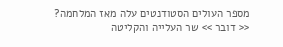מספר העולים הסטודנטים עלה מאז המלחמה?
<< דובר >> שר העלייה והקליטה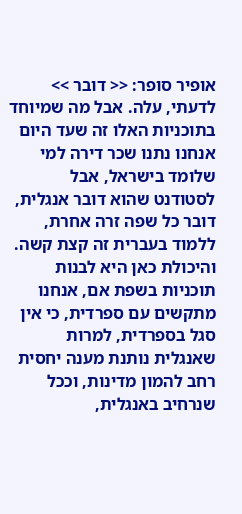אופיר סופר: << דובר >>
לדעתי, עלה. אבל מה שמיוחד בתוכניות האלו זה שעד היום אנחנו נתנו שכר דירה למי שלומד בישראל, אבל לסטודנט שהוא דובר אנגלית, דובר כל שפה זרה אחרת, ללמוד בעברית זה קצת קשה. והיכולת כאן היא לבנות תוכניות בשפת אם, אנחנו מתקשים עם ספרדית, כי אין סגל בספרדית, למרות שאנגלית נותנת מענה יחסית רחב להמון מדינות, וככל שנרחיב באנגלית,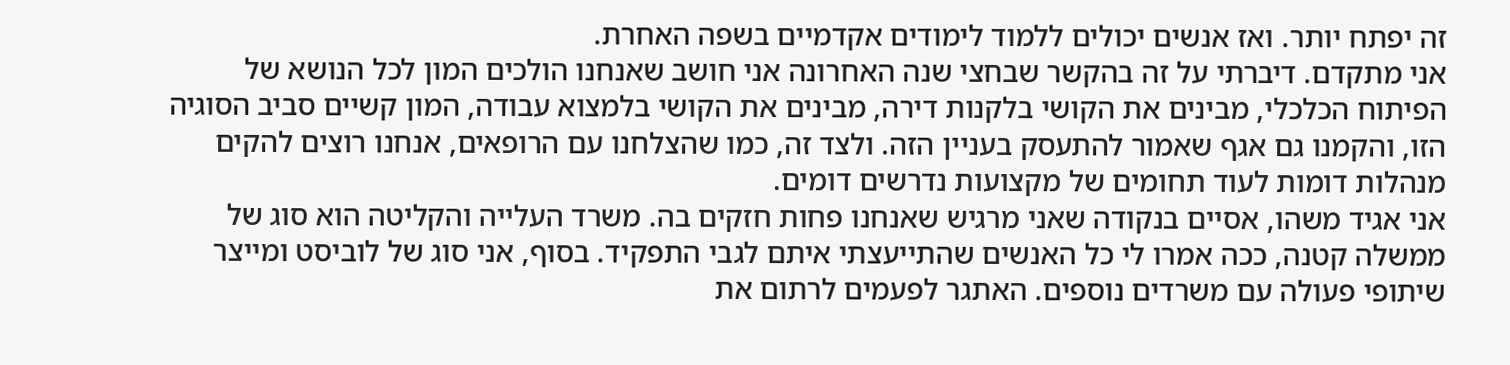זה יפתח יותר. ואז אנשים יכולים ללמוד לימודים אקדמיים בשפה האחרת.
אני מתקדם. דיברתי על זה בהקשר שבחצי שנה האחרונה אני חושב שאנחנו הולכים המון לכל הנושא של הפיתוח הכלכלי, מבינים את הקושי בלקנות דירה, מבינים את הקושי בלמצוא עבודה, המון קשיים סביב הסוגיה הזו, והקמנו גם אגף שאמור להתעסק בעניין הזה. ולצד זה, כמו שהצלחנו עם הרופאים, אנחנו רוצים להקים מנהלות דומות לעוד תחומים של מקצועות נדרשים דומים.
אני אגיד משהו, אסיים בנקודה שאני מרגיש שאנחנו פחות חזקים בה. משרד העלייה והקליטה הוא סוג של ממשלה קטנה, ככה אמרו לי כל האנשים שהתייעצתי איתם לגבי התפקיד. בסוף, אני סוג של לוביסט ומייצר שיתופי פעולה עם משרדים נוספים. האתגר לפעמים לרתום את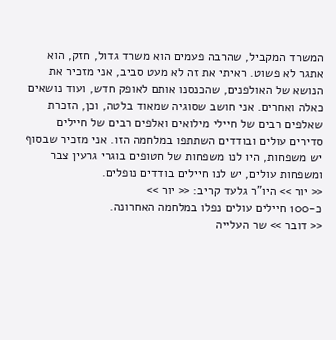המשרד המקביל, שהרבה פעמים הוא משרד גדול, חזק, הוא אתגר לא פשוט. ראיתי את זה לא מעט סביב, אני מזכיר את הנושא של האולפנים, שהכנסנו אותם לאופק חדש, ועוד נושאים כאלה ואחרים. אני חושב שסוגיה שמאוד בלטה, וכן, הזכרת שאלפים רבים של חיילי מילואים ואלפים רבים של חיילים סדירים עולים ובודדים השתתפו במלחמה הזו. אני מזכיר שבסוף יש משפחות, היו לנו משפחות של חטופים בוגרי גרעין צבר ומשפחות עולים, יש לנו חיילים בודדים נופלים.
<< יור >> היו"ר גלעד קריב: << יור >>
כ-100 חיילים עולים נפלו במלחמה האחרונה.
<< דובר >> שר העלייה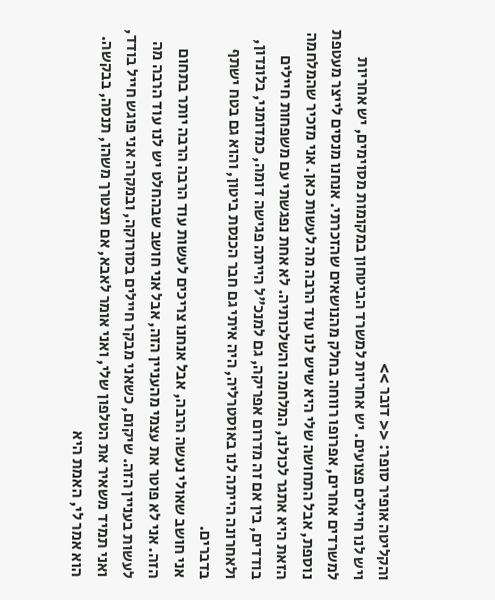והקליטה אופיר סופר: << דובר >>
ויש לנו חיילים פצועים. יש אחריות למשרד הביטחון במקומות מסוימים, יש אחריות למשרדים אחרים, אפרופו רווחה בחלק מהנושאים שהזכרתי. אנחנו מנסים לייצר מעטפת נוספת, אבל התחושה שלי היא שיש לנו עוד הרבה מה לעשות כאן. אני מזכיר שהמלחמה הזאת היא אתגר לכולנו, המלחמה והשלכותיה. לא אחת נפגשתי עם משפחות חיילים בודדים, בין אם זה מדרום אפריקה, גם למנכ"ל הייתה פגישה דומה, כמדומני, בלונדון, ולאחרונה הייתה לנו באוסטרליה, היה איתי גם חבר הכנסת ביטון, והוא גם בטח ישתף בדברים.
אני חושב שאולי נעשה הרבה, אבל אנחנו צריכים לעשות עוד הרבה הרבה יותר בתחום הזה. אני לא פוטר את עצמי מהעניין הזה, אבל אני חושב שבהחלט יש לנו עוד הרבה מה לעשות בעניין הזה. שיקום, כשאני מבקר חיילים בסורוקה, ובמקרה אני פוגש חייל בודד, ואני תמיד משאיר את הטלפון שלי, ואני אומר לאבא, אם תצטרך משהו, תנסה, בבקשה. הוא אמר לי, האמת היא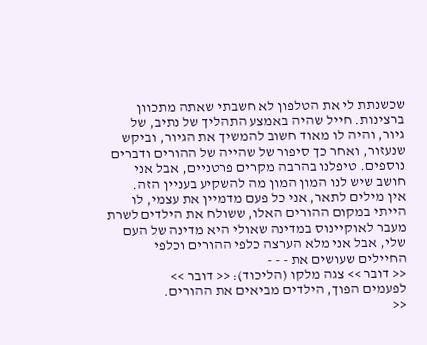שכשנתת לי את הטלפון לא חשבתי שאתה מתכוון ברצינות. חייל שהיה באמצע התהליך של נתיב, של גיור, והיה לו מאוד חשוב להמשיך את הגיור, וביקש שנעזור, ואחר כך סיפור של שהייה של ההורים ודברים נוספים. טיפלנו בהרבה מקרים פרטניים, אבל אני חושב שיש לנו המון המון מה להשקיע בעניין הזה.
אין מילים לתאר, אני כל פעם מדמיין את עצמי, לו הייתי במקום ההורים האלו, ששולח את הילדים לשרת מעבר לאוקיינוס במדינה שאולי היא מדינה של העם שלי, אבל אני מלא הערצה כלפי ההורים וכלפי החיילים שעושים את - - -
<< דובר >> צגה מלקו (הליכוד): << דובר >>
לפעמים הפוך, הילדים מביאים את ההורים.
<<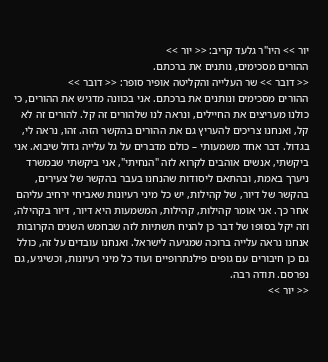יור >> היו"ר גלעד קריב: << יור >>
ההורים מסכימים, נותנים את ברכתם.
<< דובר >> שר העלייה והקליטה אופיר סופר: << דובר >>
ההורים מסכימים ונותנים את ברכתם. אני בכוונה מדגיש את ההורים, כי כולנו מעריצים את החיילים, ונראה לנו שלהורים זה קל. להורים זה לא קל, ואנחנו צריכים להעריץ גם את ההורים בהקשר הזה. זהו, נראה לי, בגדול. דבר אחד משמעותי – כולם מדברים על גל עלייה גדול שיבוא. אני ביקשתי, אנשים אוהבים לקרוא לזה "הנחיתי", אני ביקשתי שבמשרד ניערך באמת, ובהתאם ליסודות שהנחנו בעבר בהקשר של צעירים, בהקשר של דיור, של קהילות, יש כל מיני רעיונות שאביחי ירחיב עליהם אחר כך. אני אומר קהילות, קהילות, המשמעות היא דיור, דיור בקהילה, וזה יקל בסופו של דבר כן להניח תשתיות לזה שבחמש השנים הקרובות אנחנו נראה עלייה ברוכה שמגיעה לישראל. ואנחנו עובדים על זה, כולל גם כן חיבורים עם גופים פילנתרופיים ועוד כל מיני רעיונות, וכשיגיע, גם נפרסם. תודה רבה.
<< יור >>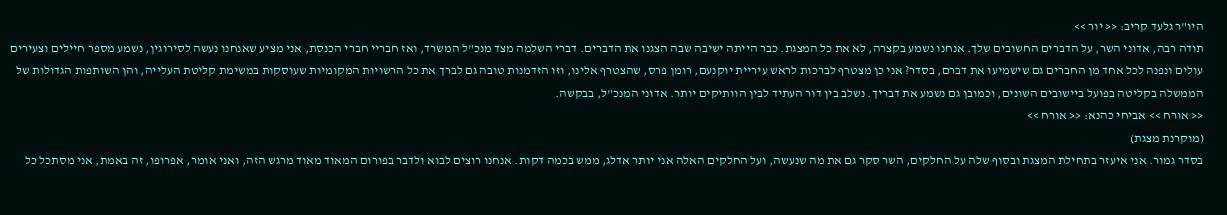היו"ר גלעד קריב: << יור >>
תודה רבה, אדוני השר, על הדברים החשובים שלך. אנחנו נשמע בקצרה, לא את כל המצגת. כבר הייתה ישיבה שבה הצגנו את הדברים. דברי השלמה מצד מנכ"ל המשרד, ואז חבריי חברי הכנסת, אני מציע שאנחנו נעשה לסירוגין, נשמע מספר חיילים וצעירים עולים ונפנה לכל אחד מן החברים גם שישמיעו את דברם, בסדר? אני כן מצטרף לברכות לראש עיריית יוקנעם, רומן פרס, שהצטרף אלינו, וזו הזדמנות טובה גם לברך את כל הרשויות המקומיות שעוסקות במשימת קליטת העלייה, והן השותפות הגדולות של הממשלה בקליטה בפועל ביישובים השונים, וכמובן גם נשמע את דבריך. נשלב בין דור העתיד לבין הוותיקים יותר. אדוני המנכ"ל, בבקשה.
<< אורח >> אביחי כהנא: << אורח >>
(מוקרנת מצגת)
בסדר גמור. אני איעזר בתחילת המצגת ובסוף שלה על החלקים, השר סקר גם את מה שנעשה, ועל החלקים האלה אני יותר אדלג, ממש בכמה דקות. אנחנו רוצים לבוא ולדבר בפורום המאוד מאוד מרגש הזה, ואני אומר, אפרופו, זה באמת, אני מסתכל כל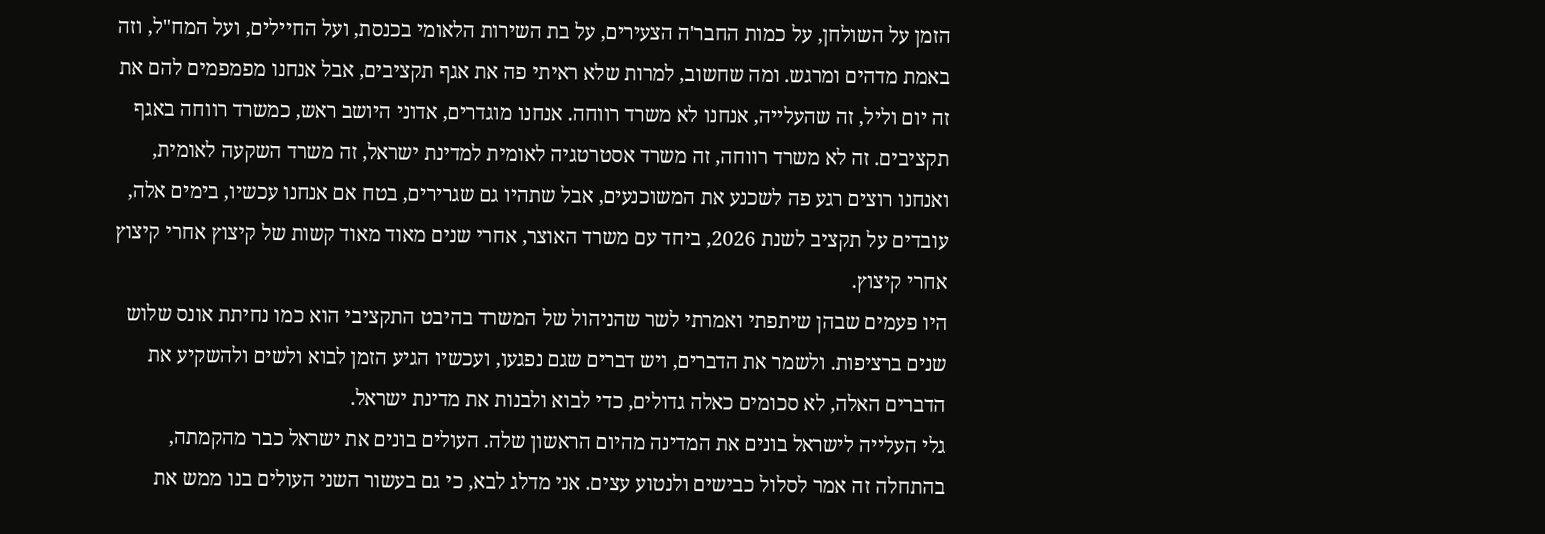הזמן על השולחן, על כמות החבר'ה הצעירים, על בת השירות הלאומי בכנסת, ועל החיילים, ועל המח"ל, וזה באמת מדהים ומרגש. ומה שחשוב, למרות שלא ראיתי פה את אגף תקציבים, אבל אנחנו מפמפמים להם את זה יום וליל, זה שהעלייה, אנחנו לא משרד רווחה. אנחנו מוגדרים, אדוני היושב ראש, כמשרד רווחה באגף תקציבים. זה לא משרד רווחה, זה משרד אסטרטגיה לאומית למדינת ישראל, זה משרד השקעה לאומית, ואנחנו רוצים רגע פה לשכנע את המשוכנעים, אבל שתהיו גם שגרירים, בטח אם אנחנו עכשיו, בימים אלה, עובדים על תקציב לשנת 2026, ביחד עם משרד האוצר, אחרי שנים מאוד מאוד קשות של קיצוץ אחרי קיצוץ אחרי קיצוץ.
היו פעמים שבהן שיתפתי ואמרתי לשר שהניהול של המשרד בהיבט התקציבי הוא כמו נחיתת אונס שלוש שנים ברציפות. ולשמר את הדברים, ויש דברים שגם נפגעו, ועכשיו הגיע הזמן לבוא ולשים ולהשקיע את הדברים האלה, לא סכומים כאלה גדולים, כדי לבוא ולבנות את מדינת ישראל.
גלי העלייה לישראל בונים את המדינה מהיום הראשון שלה. העולים בונים את ישראל כבר מהקמתה, בהתחלה זה אמר לסלול כבישים ולנטוע עצים. אני מדלג לבא, כי גם בעשור השני העולים בנו ממש את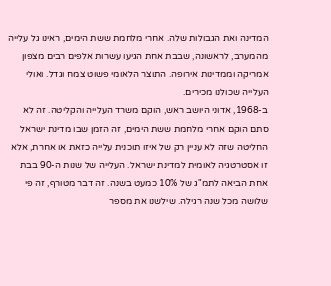המדינה ואת הגבולות שלה. אחרי מלחמת ששת הימים, ראינו גל עלייה מהמערב, לראשונה, שבבת אחת הגיעו עשרות אלפים רבים מצפון אמריקה וממדינות אירופה. התוצר הלאומי פשוט צמח וגדל. ואולי העלייה שכולנו מכירים.
ב-1968, אדוני היושב ראש, הוקם משרד העלייה והקליטה. זה לא סתם הוקם אחרי מלחמת ששת הימים, זה הזמן שבו מדינת ישראל החליטה שזה לא עניין רק של איזו תוכנית עלייה כזאת או אחרת, אלא זו אסטרטגיה לאומית למדינת ישראל. העלייה של שנות ה-90 בבת אחת הביאה לתמ"ג של 10% כמעט בשנה. זה דבר מטורף, זה פי שלושה מכל שנה רגילה. שילשנו את מספר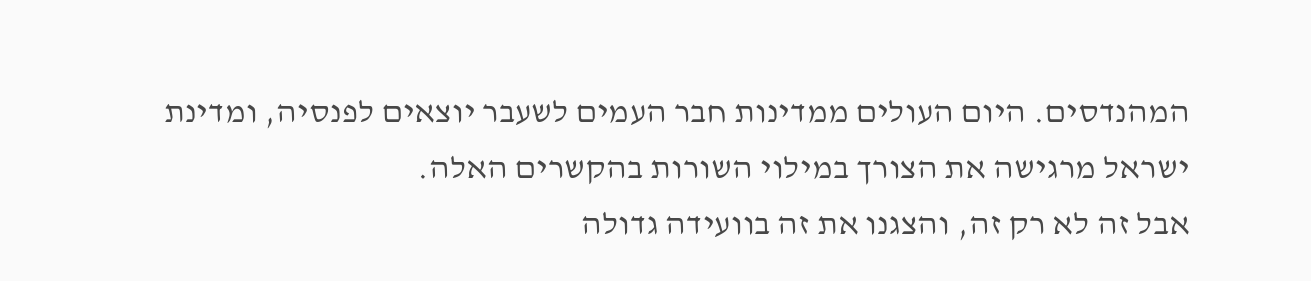המהנדסים. היום העולים ממדינות חבר העמים לשעבר יוצאים לפנסיה, ומדינת ישראל מרגישה את הצורך במילוי השורות בהקשרים האלה.
אבל זה לא רק זה, והצגנו את זה בוועידה גדולה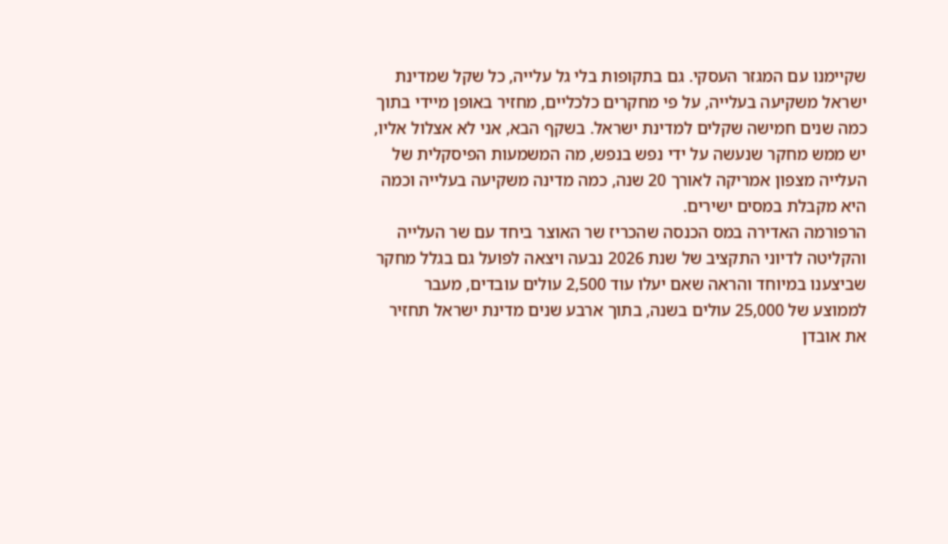שקיימנו עם המגזר העסקי. גם בתקופות בלי גל עלייה, כל שקל שמדינת ישראל משקיעה בעלייה, על פי מחקרים כלכליים, מחזיר באופן מיידי בתוך כמה שנים חמישה שקלים למדינת ישראל. בשקף הבא, אני לא אצלול אליו, יש ממש מחקר שנעשה על ידי נפש בנפש, מה המשמעות הפיסקלית של העלייה מצפון אמריקה לאורך 20 שנה, כמה מדינה משקיעה בעלייה וכמה היא מקבלת במסים ישירים.
הרפורמה האדירה במס הכנסה שהכריז שר האוצר ביחד עם שר העלייה והקליטה לדיוני התקציב של שנת 2026 נבעה ויצאה לפועל גם בגלל מחקר שביצענו במיוחד והראה שאם יעלו עוד 2,500 עולים עובדים, מעבר לממוצע של 25,000 עולים בשנה, בתוך ארבע שנים מדינת ישראל תחזיר את אובדן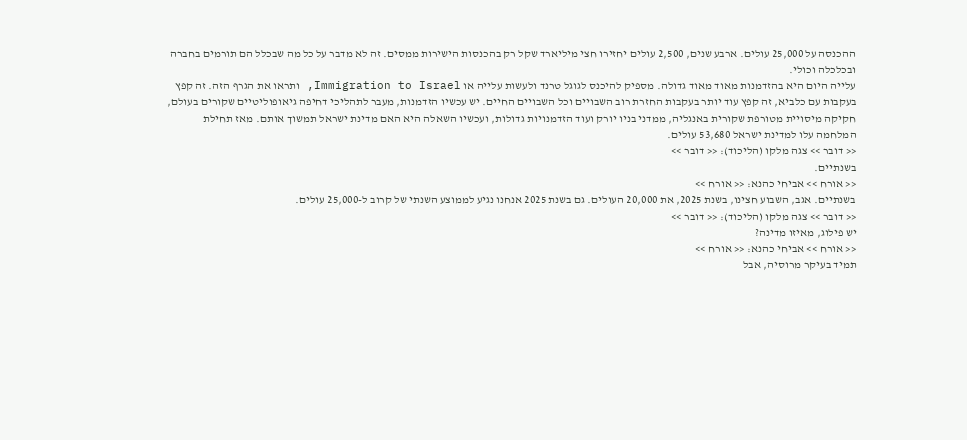ההכנסה על 25,000 עולים. ארבע שנים, 2,500 עולים יחזירו חצי מיליארד שקל רק בהכנסות הישירות ממסים. זה לא מדבר על כל מה שבכלל הם תורמים בחברה ובכלכלה וכולי.
עלייה היום היא בהזדמנות מאוד מאוד גדולה. מספיק להיכנס לגוגל טרנד ולעשות עלייה או Immigration to Israel, ותראו את הגרף הזה. זה קפץ בעקבות עם כלביא, זה קפץ עוד יותר בעקבות החזרת רוב השבויים וכל השבויים החיים. יש עכשיו הזדמנות, מעבר לתהליכי דחיפה גיאופוליטיים שקורים בעולם, חקיקה מיסויית מטורפת שקורית באנגליה, ממדני בניו יורק ועוד הזדמנויות גדולות, ועכשיו השאלה היא האם מדינת ישראל תמשוך אותם. מאז תחילת המלחמה עלו למדינת ישראל 53,680 עולים.
<< דובר >> צגה מלקו (הליכוד): << דובר >>
בשנתיים.
<< אורח >> אביחי כהנא: << אורח >>
בשנתיים. אגב, השבוע חצינו, בשנת 2025, את 20,000 העולים. גם בשנת 2025 אנחנו נגיע לממוצע השנתי של קרוב ל-25,000 עולים.
<< דובר >> צגה מלקו (הליכוד): << דובר >>
יש פילוג, מאיזו מדינה?
<< אורח >> אביחי כהנא: << אורח >>
תמיד בעיקר מרוסיה, אבל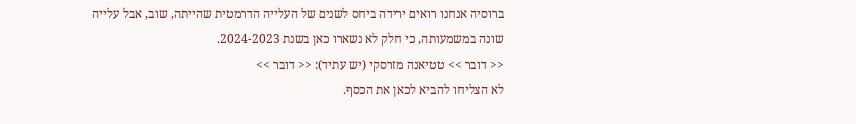ברוסיה אנחנו רואים ירידה ביחס לשנים של העלייה הדרמטית שהייתה, שוב, אבל עלייה שונה במשמעותה, כי חלק לא נשארו כאן בשנת 2024-2023.
<< דובר >> טטיאנה מזרסקי (יש עתיד): << דובר >>
לא הצליחו להביא לכאן את הכסף.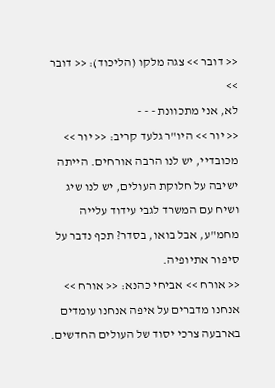<< דובר >> צגה מלקו (הליכוד): << דובר >>
לא, אני מתכוונת - - -
<< יור >> היו"ר גלעד קריב: << יור >>
מכובדיי, יש לנו הרבה אורחים. הייתה ישיבה על חלוקת העולים, יש לנו שיג ושיח עם המשרד לגבי עידוד עלייה מחמ"ע, אבל בואו, בסדר? תכף נדבר על סיפור אתיופיה.
<< אורח >> אביחי כהנא: << אורח >>
אנחנו מדברים על איפה אנחנו עומדים בארבעה צרכי יסוד של העולים החדשים.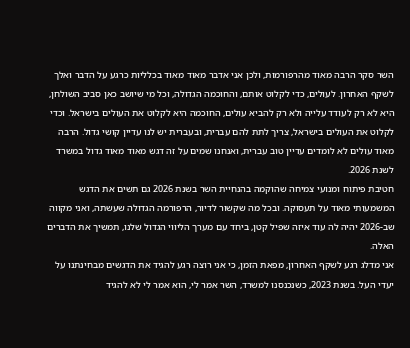השר סקר הרבה מאוד מהרפורמות, ולכן אני אדבר מאוד מאוד בכלליות כרגע על הדבר ואלך לשקף האחרון. לעולים, כדי לקלוט אותם, והחוכמה הגדולה, וכל מי שיושב כאן סביב השולחן, היא לא רק לעודד עלייה ולא רק להביא עולים, החוכמה היא לקלוט את העולים בישראל. וכדי לקלוט את העולים בישראל, צריך לתת להם עברית, ובעברית יש לנו עדיין קושי גדול. הרבה מאוד עולים לא לומדים עדיין טוב עברית, ואנחנו שמים על זה דגש מאוד מאוד גדול במשרד לשנת 2026.
חטיבת פיתוח ומנועי צמיחה שהוקמה בהנחיית השר בשנת 2026 גם תשים את הדגש המשמעותי מאוד על תעסוקה. ובכל מה שקשור לדיור, הרפורמה הגדולה שעשתה, ואני מקווה שב-2026 יהיה לה עוד איזה שפיל קטן, ביחד עם מערך הליווי הגדול שלנו, תמשיך את הדברים האלה.
אני מדלג רגע לשקף האחרון, מפאת הזמן, כי אני רוצה רגע להגיד את הדגשים מבחינתנו על יעדי העל. בשנת 2023, כשנכנסנו למשרד, השר אמר לי, הוא אמר לי לא להגיד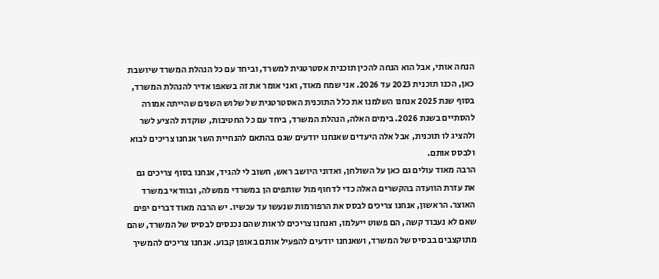הנחה אותי, אבל הוא הנחה להכין תוכנית אסטרטגית למשרד, וביחד עם כל הנהלת המשרד שיושבת כאן, הכנו תוכנית 2023 עד 2026. אני שמח מאוד, ואני אומר את זה בשאפו אדיר להנהלת המשרד, בסוף שנת 2025 אנחנו השלמנו את כלל התוכנית האסטרטגית של שלוש השנים שהייתה אמורה להסתיים בשנת 2026. בימים האלה, הנהלת המשרד, ביחד עם כל החטיבות, שוקדת להציע לשר ולהציג לו תוכנית, אבל אלה היעדים שאנחנו יודעים שגם בהתאם להנחיית השר אנחנו צריכים לבוא ולבסס אותם.
הרבה מאוד עולים גם כאן על השולחן, ואדוני היושב ראש, חשוב לי להגיד, אנחנו בסוף צריכים גם את עזרת הוועדה בהקשרים האלה כדי לדחוף מול שותפים הן במשרדי ממשלה, ובוודאי במשרד האוצר. הראשון, אנחנו צריכים לבסס את הרפורמות שנעשו עד עכשיו. יש הרבה מאוד דברים יפים שאם לא נעבוד קשה, הם פשוט ייעלמו, ואנחנו צריכים לראות שהם נכנסים לבסיס של המשרד, שהם מתוקצבים בבסיס של המשרד, ושאנחנו יודעים להפעיל אותם באופן קבוע. אנחנו צריכים להמשיך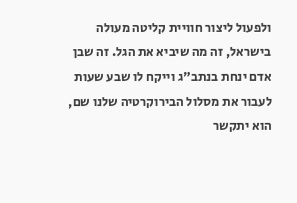ולפעול ליצור חוויית קליטה מעולה בישראל, זה מה שיביא את הגל. זה שבן אדם ינחת בנתב"ג וייקח לו שבע שעות לעבור את מסלול הבירוקרטיה שלנו שם, הוא יתקשר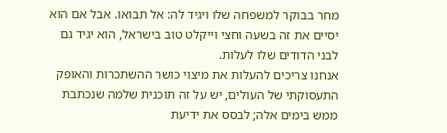מחר בבוקר למשפחה שלו ויגיד לה: אל תבואו. אבל אם הוא יסיים את זה בשעה וחצי וייקלט טוב בישראל, הוא יגיד גם לבני הדודים שלו לעלות.
אנחנו צריכים להעלות את מיצוי כושר ההשתכרות והאופק התעסוקתי של העולים, יש על זה תוכנית שלמה שנכתבת ממש בימים אלה; לבסס את ידיעת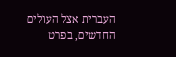העברית אצל העולים החדשים, בפרט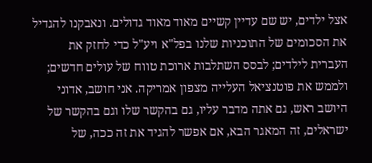אצל ילדים, יש שם עדיין קשיים מאוד מאוד גדולים. ונאבקנו להגדיל את הסכומים של התוכניות שלנו בפל"א ויע"ל כדי לחזק את העברית לילדים; לבסס השתלבות ארוכת טווח של עולים חדשים; ולממש את פוטנציאל העלייה מצפון אמריקה. אני חושב, אדוני היושב ראש, גם אתה מדבר עליו, גם בהקשר שלו וגם בהקשר של ישראלים, זה המאגר הבא, אם אפשר להגיד את זה ככה, של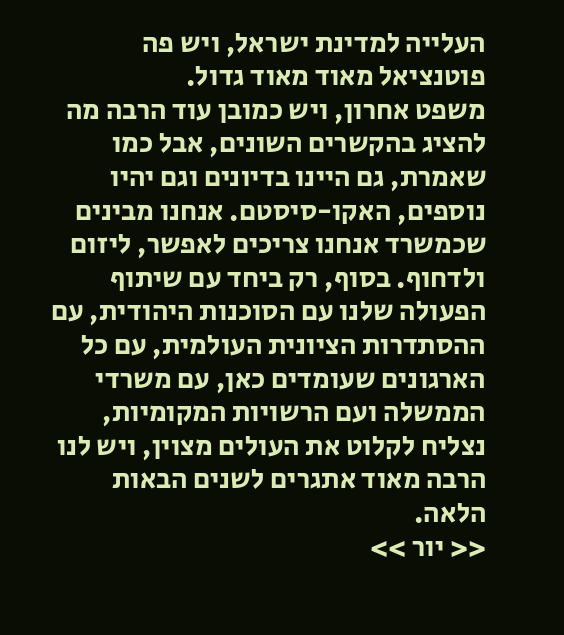העלייה למדינת ישראל, ויש פה פוטנציאל מאוד מאוד גדול.
משפט אחרון, ויש כמובן עוד הרבה מה להציג בהקשרים השונים, אבל כמו שאמרת, גם היינו בדיונים וגם יהיו נוספים, האקו-סיסטם. אנחנו מבינים שכמשרד אנחנו צריכים לאפשר, ליזום ולדחוף. בסוף, רק ביחד עם שיתוף הפעולה שלנו עם הסוכנות היהודית, עם ההסתדרות הציונית העולמית, עם כל הארגונים שעומדים כאן, עם משרדי הממשלה ועם הרשויות המקומיות, נצליח לקלוט את העולים מצוין, ויש לנו הרבה מאוד אתגרים לשנים הבאות הלאה.
<< יור >>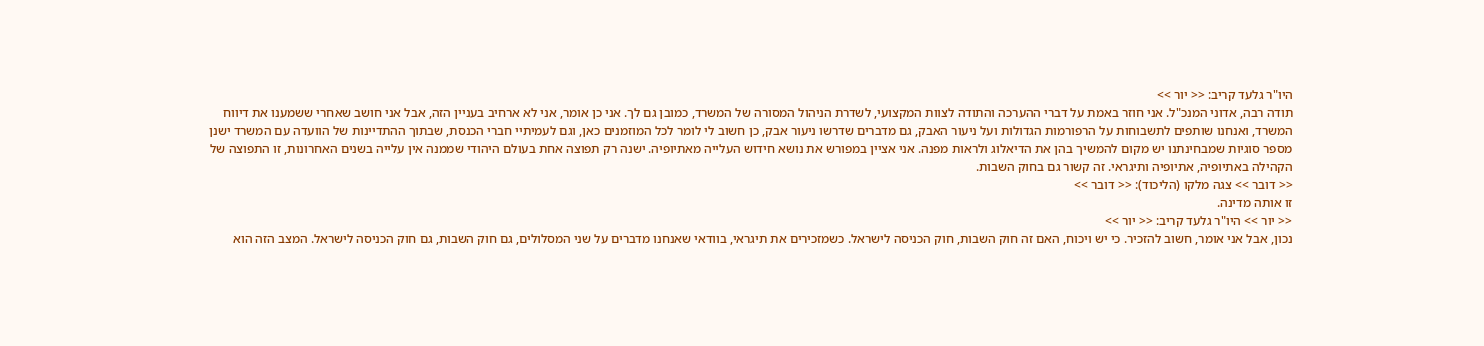היו"ר גלעד קריב: << יור >>
תודה רבה, אדוני המנכ"ל. אני חוזר באמת על דברי ההערכה והתודה לצוות המקצועי, לשדרת הניהול המסורה של המשרד, כמובן גם לך. אני כן אומר, אני לא ארחיב בעניין הזה, אבל אני חושב שאחרי ששמענו את דיווח המשרד, ואנחנו שותפים לתשבוחות על הרפורמות הגדולות ועל ניעור האבק, גם מדברים שדרשו ניעור אבק, כן חשוב לי לומר לכל המוזמנים כאן, וגם לעמיתיי חברי הכנסת, שבתוך ההתדיינות של הוועדה עם המשרד ישנן מספר סוגיות שמבחינתנו יש מקום להמשיך בהן את הדיאלוג ולראות מפנה. אני אציין במפורש את נושא חידוש העלייה מאתיופיה. ישנה רק תפוצה אחת בעולם היהודי שממנה אין עלייה בשנים האחרונות, זו התפוצה של הקהילה באתיופיה, אתיופיה ותיגראי. זה קשור גם בחוק השבות.
<< דובר >> צגה מלקו (הליכוד): << דובר >>
זו אותה מדינה.
<< יור >> היו"ר גלעד קריב: << יור >>
נכון, אבל אני אומר, חשוב להזכיר. כי יש ויכוח, האם זה חוק השבות, חוק הכניסה לישראל. כשמזכירים את תיגראי, בוודאי שאנחנו מדברים על שני המסלולים, גם חוק השבות, גם חוק הכניסה לישראל. המצב הזה הוא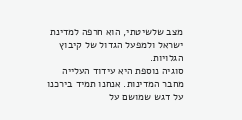מצב שלשיטתי, הוא חרפה למדינת ישראל ולמפעל הגדול של קיבוץ הגלויות.
סוגיה נוספת היא עידוד העלייה מחבר המדינות. אנחנו תמיד בירכנו על דגש שמושם על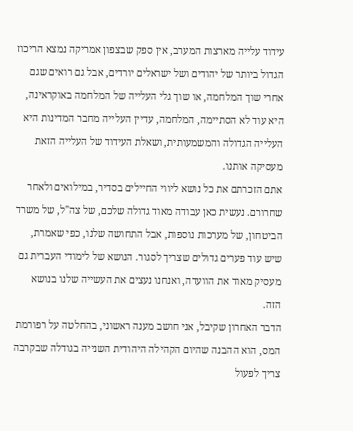עידוד עלייה מארצות המערב, אין ספק שבצפון אמריקה נמצא הריכוז הגדול ביותר של יהודים ושל ישראלים יורדים, אבל גם רואים שגם אחרי שוך המלחמה, או שוך גלי העלייה של המלחמה באוקראינה, היא עוד לא הסתיימה, המלחמה, עדיין העלייה מחבר המדינות היא העלייה הגדולה והמשמעותית, ושאלת העידוד של העלייה הזאת מעסיקה אותנו.
אתם הזכרתם את כל נושא ליווי החיילים בסדיר, במילואים ולאחר שחרורם. נעשית כאן עבודה מאוד גדולה שלכם, של צה"ל, של משרד הביטחון, של מערכות נוספות, אבל התחושה שלנו, כפי שאמרת, שיש עוד פערים גדולים שצריך לסגור. הנושא של לימודי העברית גם מעסיק מאוד את הוועדה, ואנחנו נעצים את העשייה שלנו בנושא הזה.
הדבר האחרון שקיבל, אני חושב מענה ראשוני, בהחלטה על רפורמת המס, הוא ההבנה שהיום הקהילה היהודית השנייה בגודלה שבקרבה צריך לפעול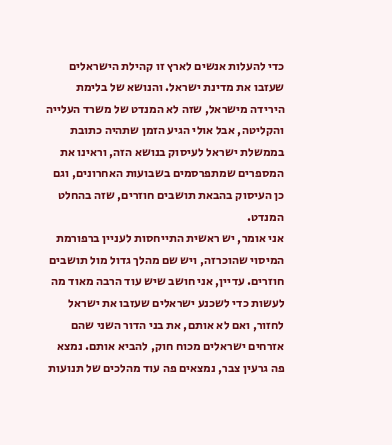כדי להעלות אנשים לארץ זו קהילת הישראלים שעזבו את מדינת ישראל. והנושא של בלימת הירידה מישראל, שזה לא המנדט של משרד העלייה והקליטה, אבל אולי הגיע הזמן שתהיה כתובת בממשלת ישראל לעיסוק בנושא הזה, וראינו את המספרים שמתפרסמים בשבועות האחרונים, וגם כן העיסוק בהבאת תושבים חוזרים, שזה בהחלט המנדט.
אני אומר, יש ראשית התייחסות לעניין ברפורמת המיסוי שהוכרזה, ויש שם מהלך גדול מול תושבים חוזרים. עדיין, אני חושב שיש עוד הרבה מאוד מה לעשות כדי לשכנע ישראלים שעזבו את ישראל לחזור, ואם לא אותם, את בני הדור השני שהם אזרחים ישראלים מכוח חוק, להביא אותם. נמצא פה גרעין צבר, נמצאים פה עוד מהלכים של תנועות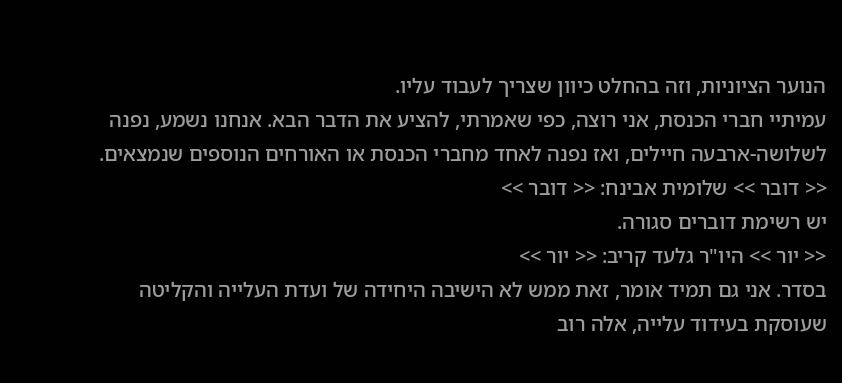הנוער הציוניות, וזה בהחלט כיוון שצריך לעבוד עליו.
עמיתיי חברי הכנסת, אני רוצה, כפי שאמרתי, להציע את הדבר הבא. אנחנו נשמע, נפנה לשלושה-ארבעה חיילים, ואז נפנה לאחד מחברי הכנסת או האורחים הנוספים שנמצאים.
<< דובר >> שלומית אבינח: << דובר >>
יש רשימת דוברים סגורה.
<< יור >> היו"ר גלעד קריב: << יור >>
בסדר. אני גם תמיד אומר, זאת ממש לא הישיבה היחידה של ועדת העלייה והקליטה שעוסקת בעידוד עלייה, אלה רוב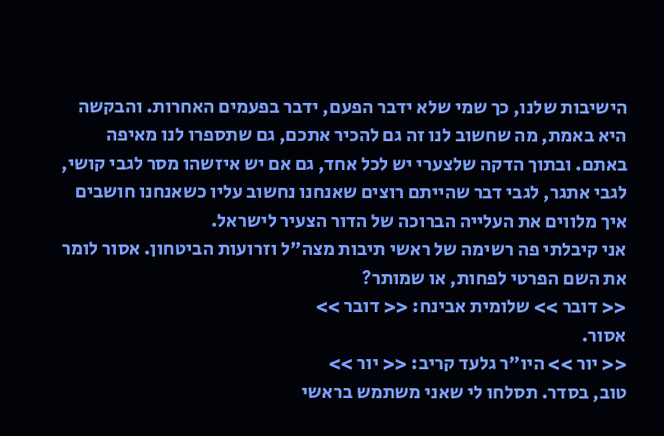הישיבות שלנו, כך שמי שלא ידבר הפעם, ידבר בפעמים האחרות. והבקשה היא באמת, מה שחשוב לנו זה גם להכיר אתכם, גם שתספרו לנו מאיפה באתם. ובתוך הדקה שלצערי יש לכל אחד, גם אם יש איזשהו מסר לגבי קושי, לגבי אתגר, לגבי דבר שהייתם רוצים שאנחנו נחשוב עליו כשאנחנו חושבים איך מלווים את העלייה הברוכה של הדור הצעיר לישראל.
אני קיבלתי פה רשימה של ראשי תיבות מצה"ל וזרועות הביטחון. אסור לומר את השם הפרטי לפחות, או שמותר?
<< דובר >> שלומית אבינח: << דובר >>
אסור.
<< יור >> היו"ר גלעד קריב: << יור >>
טוב, בסדר. תסלחו לי שאני משתמש בראשי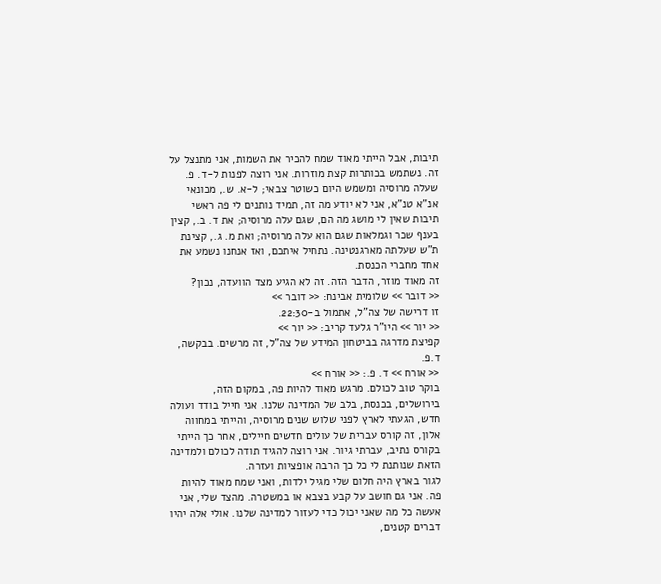תיבות, אבל הייתי מאוד שמח להכיר את השמות, אני מתנצל על זה. נשתמש בכותרות קצת מוזרות. אני רוצה לפנות ל-ד. פ. שעלה מרוסיה ומשמש היום כשוטר צבאי; ל-א. ש., מכונאי אנ"א טנ"א, אני לא יודע מה זה, תמיד נותנים לי פה ראשי תיבות שאין לי מושג מה הם, שגם עלה מרוסיה; את ד. ב., קצין בענף שכר וגמלאות שגם הוא עלה מרוסיה; ואת מ. ג., קצינת ת"ש שעלתה מארגנטינה. נתחיל איתכם, ואז אנחנו נשמע את אחד מחברי הכנסת.
זה מאוד מוזר, הדבר הזה. זה לא הגיע מצד הוועדה, נכון?
<< דובר >> שלומית אבינח: << דובר >>
זו דרישה של צה"ל, אתמול ב-22:30.
<< יור >> היו"ר גלעד קריב: << יור >>
קפיצת מדרגה בביטחון המידע של צה"ל, זה מרשים. בבקשה, ד.פ.
<< אורח >> ד. פ.: << אורח >>
בוקר טוב לכולם. מרגש מאוד להיות פה, במקום הזה, בירושלים, בכנסת, בלב של המדינה שלנו. אני חייל בודד ועולה חדש, הגעתי לארץ לפני שלוש שנים מרוסיה, והייתי במחווה אלון, זה קורס עברית של עולים חדשים חיילים, אחר כך הייתי בקורס נתיב, עברתי גיור. אני רוצה להגיד תודה לכולם ולמדינה הזאת שנותנת לי כל כך הרבה אופציות ועזרה.
לגור בארץ היה חלום שלי מגיל ילדות, ואני שמח מאוד להיות פה. אני גם חושב על קבע בצבא או במשטרה. מהצד שלי, אני אעשה כל מה שאני יכול כדי לעזור למדינה שלנו. אולי אלה יהיו דברים קטנים,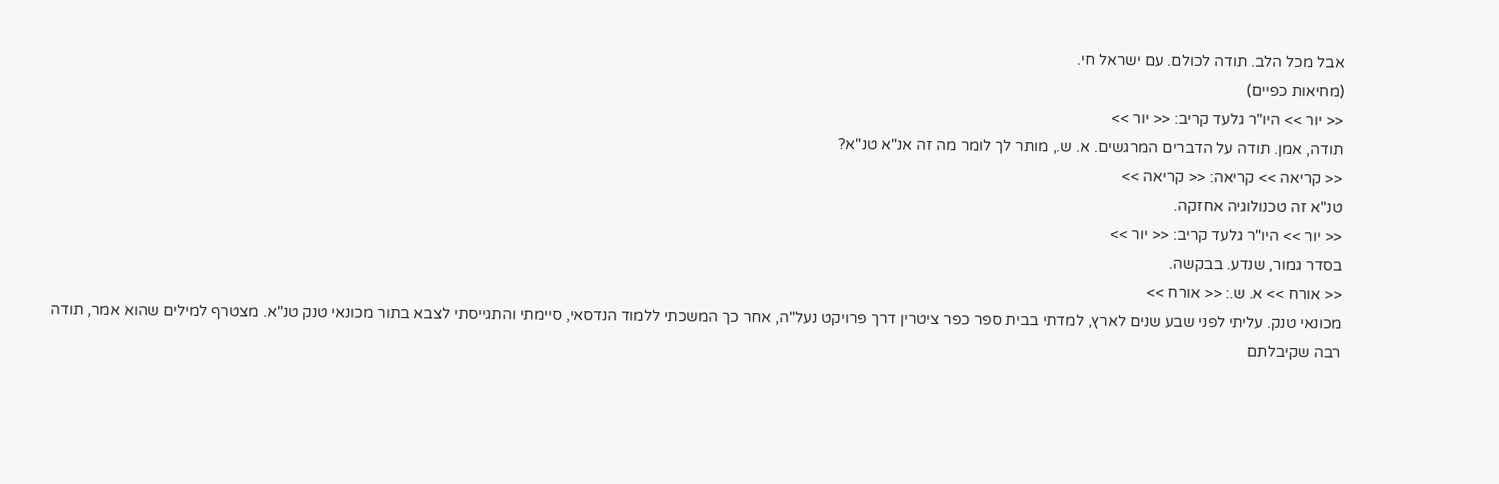אבל מכל הלב. תודה לכולם. עם ישראל חי.
(מחיאות כפיים)
<< יור >> היו"ר גלעד קריב: << יור >>
תודה, אמן. תודה על הדברים המרגשים. א. ש., מותר לך לומר מה זה אנ"א טנ"א?
<< קריאה >> קריאה: << קריאה >>
טנ"א זה טכנולוגיה אחזקה.
<< יור >> היו"ר גלעד קריב: << יור >>
בסדר גמור, שנדע. בבקשה.
<< אורח >> א. ש.: << אורח >>
מכונאי טנק. עליתי לפני שבע שנים לארץ, למדתי בבית ספר כפר ציטרין דרך פרויקט נעל"ה, אחר כך המשכתי ללמוד הנדסאי, סיימתי והתגייסתי לצבא בתור מכונאי טנק טנ"א. מצטרף למילים שהוא אמר, תודה רבה שקיבלתם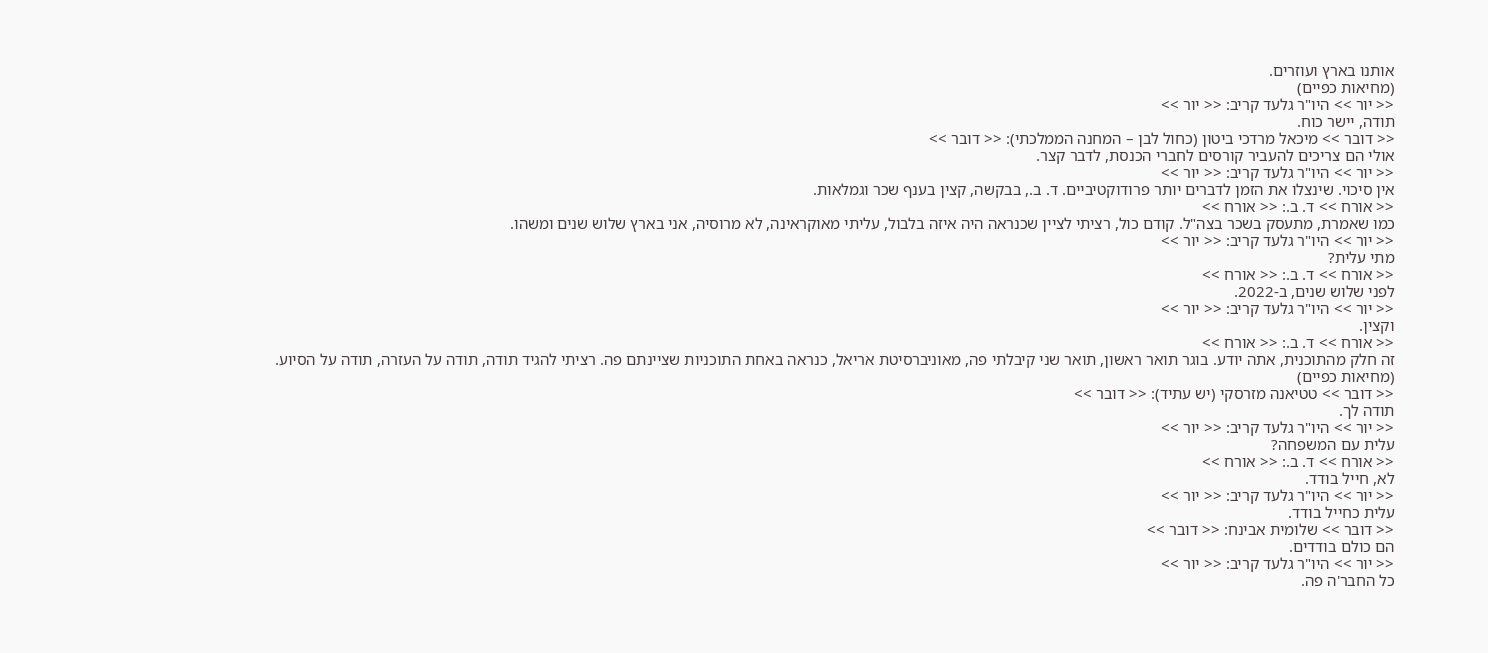אותנו בארץ ועוזרים.
(מחיאות כפיים)
<< יור >> היו"ר גלעד קריב: << יור >>
תודה, יישר כוח.
<< דובר >> מיכאל מרדכי ביטון (כחול לבן – המחנה הממלכתי): << דובר >>
אולי הם צריכים להעביר קורסים לחברי הכנסת, לדבר קצר.
<< יור >> היו"ר גלעד קריב: << יור >>
אין סיכוי. שינצלו את הזמן לדברים יותר פרודוקטיביים. ד. ב., בבקשה, קצין בענף שכר וגמלאות.
<< אורח >> ד. ב.: << אורח >>
כמו שאמרת, מתעסק בשכר בצה"ל. קודם כול, רציתי לציין שכנראה היה איזה בלבול, עליתי מאוקראינה, לא מרוסיה, אני בארץ שלוש שנים ומשהו.
<< יור >> היו"ר גלעד קריב: << יור >>
מתי עלית?
<< אורח >> ד. ב.: << אורח >>
לפני שלוש שנים, ב-2022.
<< יור >> היו"ר גלעד קריב: << יור >>
וקצין.
<< אורח >> ד. ב.: << אורח >>
זה חלק מהתוכנית, אתה יודע. בוגר תואר ראשון, תואר שני קיבלתי פה, מאוניברסיטת אריאל, כנראה באחת התוכניות שציינתם פה. רציתי להגיד תודה, תודה על העזרה, תודה על הסיוע.
(מחיאות כפיים)
<< דובר >> טטיאנה מזרסקי (יש עתיד): << דובר >>
תודה לך.
<< יור >> היו"ר גלעד קריב: << יור >>
עלית עם המשפחה?
<< אורח >> ד. ב.: << אורח >>
לא, חייל בודד.
<< יור >> היו"ר גלעד קריב: << יור >>
עלית כחייל בודד.
<< דובר >> שלומית אבינח: << דובר >>
הם כולם בודדים.
<< יור >> היו"ר גלעד קריב: << יור >>
כל החבר'ה פה.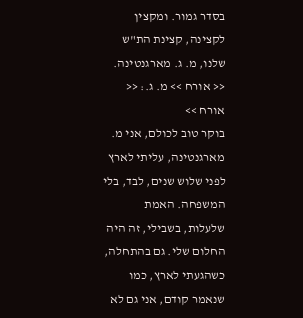בסדר גמור. ומקצין לקצינה, קצינת הת"ש שלנו, מ. ג. מארגנטינה.
<< אורח >> מ. ג.: << אורח >>
בוקר טוב לכולם, אני מ. מארגנטינה, עליתי לארץ לפני שלוש שנים, לבד, בלי המשפחה. האמת שלעלות, בשבילי, זה היה החלום שלי. גם בהתחלה, כשהגעתי לארץ, כמו שנאמר קודם, אני גם לא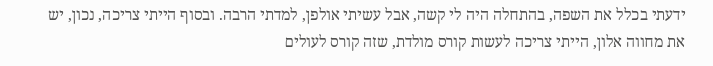ידעתי בכלל את השפה, בהתחלה היה לי קשה, אבל עשיתי אולפן, למדתי הרבה. ובסוף הייתי צריכה, נכון, יש את מחווה אלון, הייתי צריכה לעשות קורס מולדת, שזה קורס לעולים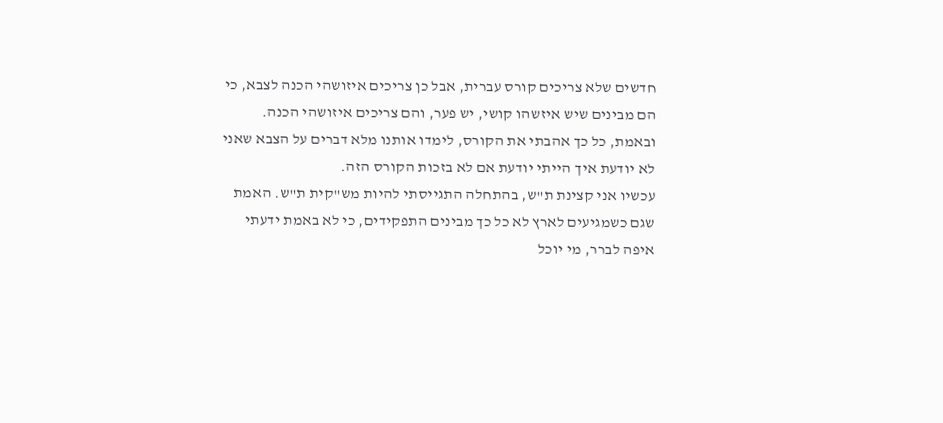חדשים שלא צריכים קורס עברית, אבל כן צריכים איזושהי הכנה לצבא, כי הם מבינים שיש איזשהו קושי, יש פער, והם צריכים איזושהי הכנה. ובאמת, כל כך אהבתי את הקורס, לימדו אותנו מלא דברים על הצבא שאני לא יודעת איך הייתי יודעת אם לא בזכות הקורס הזה.
עכשיו אני קצינת ת"ש, בהתחלה התגייסתי להיות מש"קית ת"ש. האמת שגם כשמגיעים לארץ לא כל כך מבינים התפקידים, כי לא באמת ידעתי איפה לברר, מי יוכל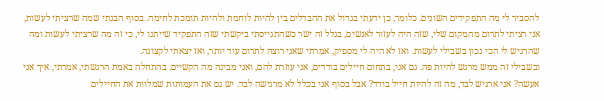להסביר לי מה התפקידים השונים. כלומר, כן ידעתי בגדול את ההבדלים בין להיות לוחמת ולהיות תומכת לחימה. בסוף הבנתי שמה שרציתי לעשות, אני רציתי לתרום מהמקום שלי, שזה היה לעזור לאנשים, בגלל זה ישר כשהתגייסתי ביקשתי שזה התפקיד שייתנו לי, כי זה מה שרציתי לעשות ומה שהרגיש לי הכי נכון בשבילי לעשות. ואז לא היה לי מספיק, אמרתי שאני רוצה לתרום עוד יותר, ואז יצאתי לקצונה.
ובשבילי זה ממש מרגש להיות פה. גם אני, בתחום חיילים בודדים, אני עוזרת להם, ואני מבינה מה הקשיים. בהתחלה באמת הרגשתי, אמרתי, איך אני אעשה? אני ארגיש לבד, מה זה להיות חייל בודד? אבל בסוף אני בכלל לא מרגישה לבד. יש גם את העמותות שמלוות את החיילים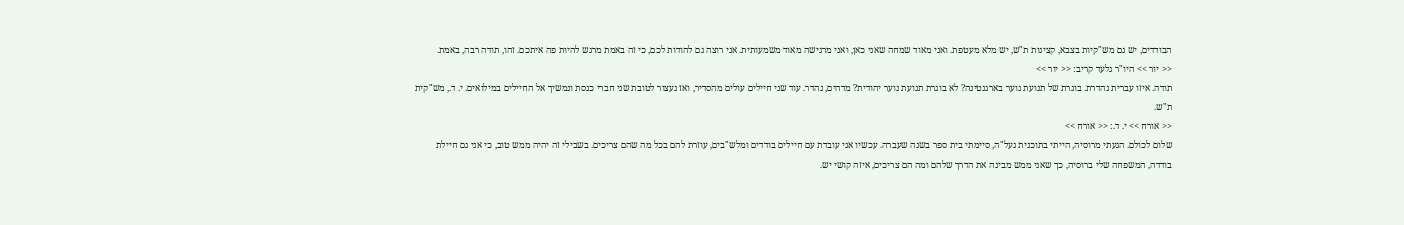הבודדים, יש גם מש"קיות בצבא, קצינות ת"ש, יש מלא מעטפת. ואני מאוד שמחה שאני כאן, ואני מרגישה מאוד משמעותית. אני רוצה גם להודות לכם, כי זה באמת מרגש להיות פה איתכם. זהו, תודה רבה, באמת.
<< יור >> היו"ר גלעד קריב: << יור >>
תודה. איזו עברית נהדרת. בוגרת של תנועת נוער בארגנטינה? לא בוגרת תנועת נוער יהודית? מדהים, נהדר. עוד שני חיילים עולים מהסדיר, ואז נעצור לטובת שני חברי כנסת ונמשיך אל החיילים במילואים. י. ד., מש"קית ת"ש.
<< אורח >> י. ד.: << אורח >>
שלום לכולם. הגעתי מרוסיה, הייתי בתוכנית נעל"ה, סיימתי בית ספר בשנה שעברה. עכשיו אני עובדת עם חיילים בודדים ומלש"בים, עוזרת להם בכל מה שהם צריכים. בשבילי זה יהיה ממש טוב, כי אני גם חיילת בודדה, המשפחה שלי ברוסיה, כך שאני ממש מבינה את הדרך שלהם ומה הם צריכים, איזה קושי יש.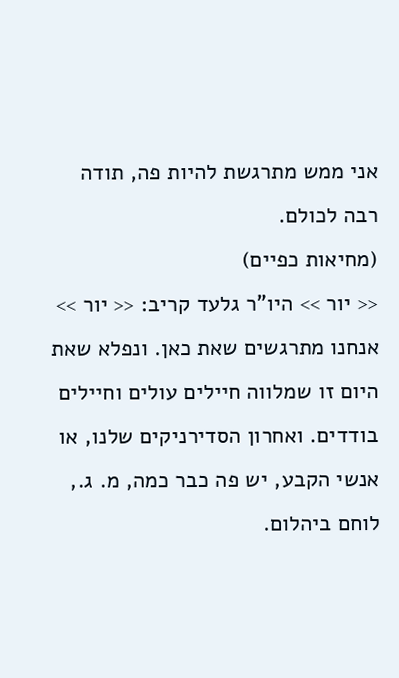אני ממש מתרגשת להיות פה, תודה רבה לכולם.
(מחיאות כפיים)
<< יור >> היו"ר גלעד קריב: << יור >>
אנחנו מתרגשים שאת כאן. ונפלא שאת היום זו שמלווה חיילים עולים וחיילים בודדים. ואחרון הסדירניקים שלנו, או אנשי הקבע, יש פה כבר כמה, מ. ג., לוחם ביהלום.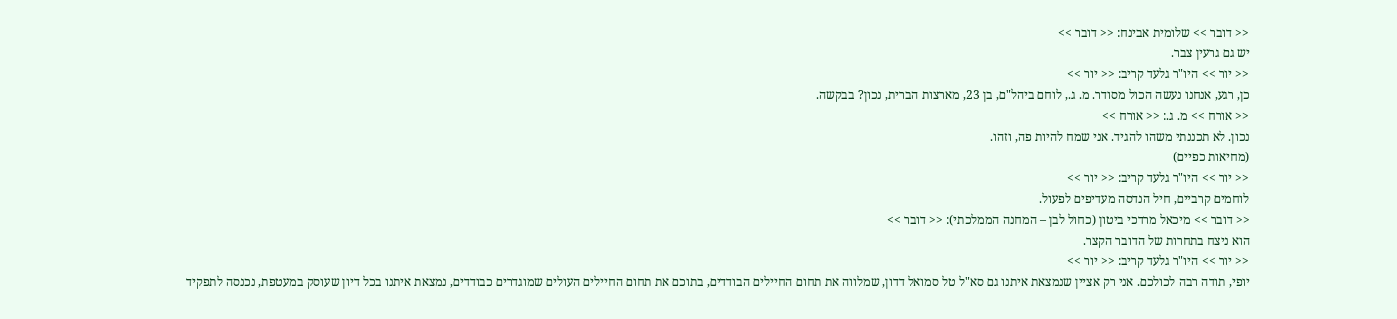<< דובר >> שלומית אבינח: << דובר >>
יש גם גרעין צבר.
<< יור >> היו"ר גלעד קריב: << יור >>
כן, רגע, אנחנו נעשה הכול מסודר. מ. ג., לוחם ביהל"ם, בן 23, מארצות הברית, נכון? בבקשה.
<< אורח >> מ. ג.: << אורח >>
נכון. לא תכננתי משהו להגיד. אני שמח להיות פה, וזהו.
(מחיאות כפיים)
<< יור >> היו"ר גלעד קריב: << יור >>
לוחמים קרביים, חיל הנדסה מעדיפים לפעול.
<< דובר >> מיכאל מרדכי ביטון (כחול לבן – המחנה הממלכתי): << דובר >>
הוא ניצח בתחרות של הדובר הקצר.
<< יור >> היו"ר גלעד קריב: << יור >>
יופי, תודה רבה לכולכם. אני רק אציין שנמצאת איתנו גם סא"ל טל סמואל דדון, שמלווה את תחום החיילים הבודדים, בתוכם את תחום החיילים העולים שמוגדרים כבודדים, נמצאת איתנו בכל דיון שעוסק במעטפת, נכנסה לתפקיד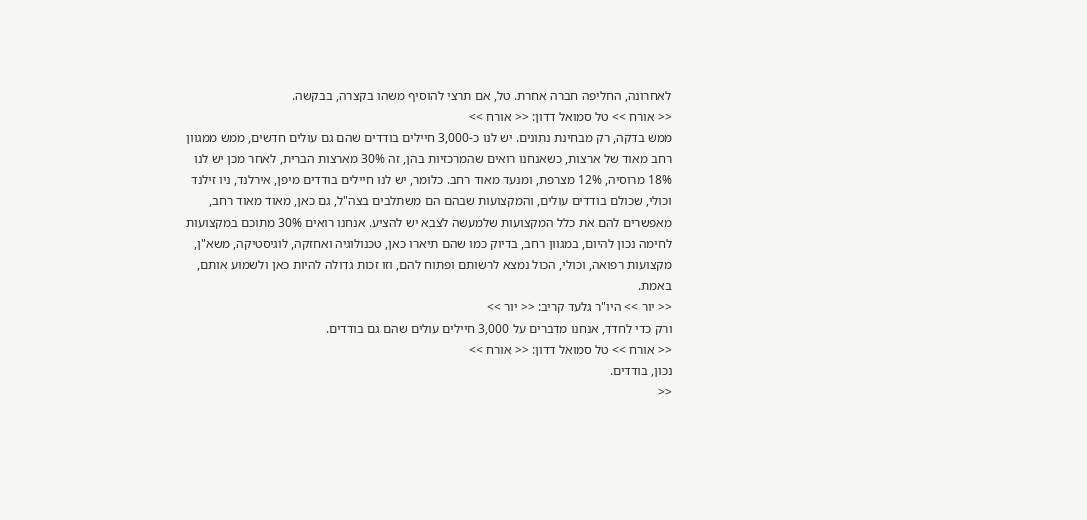לאחרונה, החליפה חברה אחרת. טל, אם תרצי להוסיף משהו בקצרה, בבקשה.
<< אורח >> טל סמואל דדון: << אורח >>
ממש בדקה, רק מבחינת נתונים. יש לנו כ-3,000 חיילים בודדים שהם גם עולים חדשים, ממש ממגוון רחב מאוד של ארצות, כשאנחנו רואים שהמרכזיות בהן, זה 30% מארצות הברית, לאחר מכן יש לנו 18% מרוסיה, 12% מצרפת, ומנעד מאוד רחב. כלומר, יש לנו חיילים בודדים מיפן, אירלנד, ניו זילנד וכולי, שכולם בודדים עולים, והמקצועות שבהם הם משתלבים בצה"ל, גם כאן, מאוד מאוד רחב, מאפשרים להם את כלל המקצועות שלמעשה לצבא יש להציע. אנחנו רואים 30% מתוכם במקצועות לחימה נכון להיום, במגוון רחב, בדיוק כמו שהם תיארו כאן, טכנולוגיה ואחזקה, לוגיסטיקה, משא"ן, מקצועות רפואה, וכולי, הכול נמצא לרשותם ופתוח להם, וזו זכות גדולה להיות כאן ולשמוע אותם, באמת.
<< יור >> היו"ר גלעד קריב: << יור >>
ורק כדי לחדד, אנחנו מדברים על 3,000 חיילים עולים שהם גם בודדים.
<< אורח >> טל סמואל דדון: << אורח >>
נכון, בודדים.
<<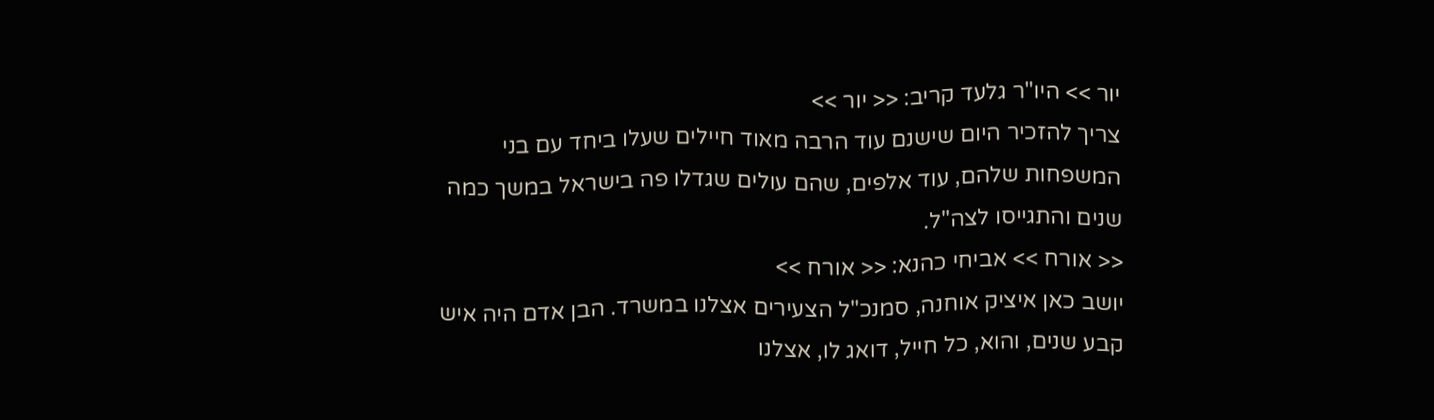יור >> היו"ר גלעד קריב: << יור >>
צריך להזכיר היום שישנם עוד הרבה מאוד חיילים שעלו ביחד עם בני המשפחות שלהם, עוד אלפים, שהם עולים שגדלו פה בישראל במשך כמה שנים והתגייסו לצה"ל.
<< אורח >> אביחי כהנא: << אורח >>
יושב כאן איציק אוחנה, סמנכ"ל הצעירים אצלנו במשרד. הבן אדם היה איש קבע שנים, והוא, כל חייל, דואג לו, אצלנו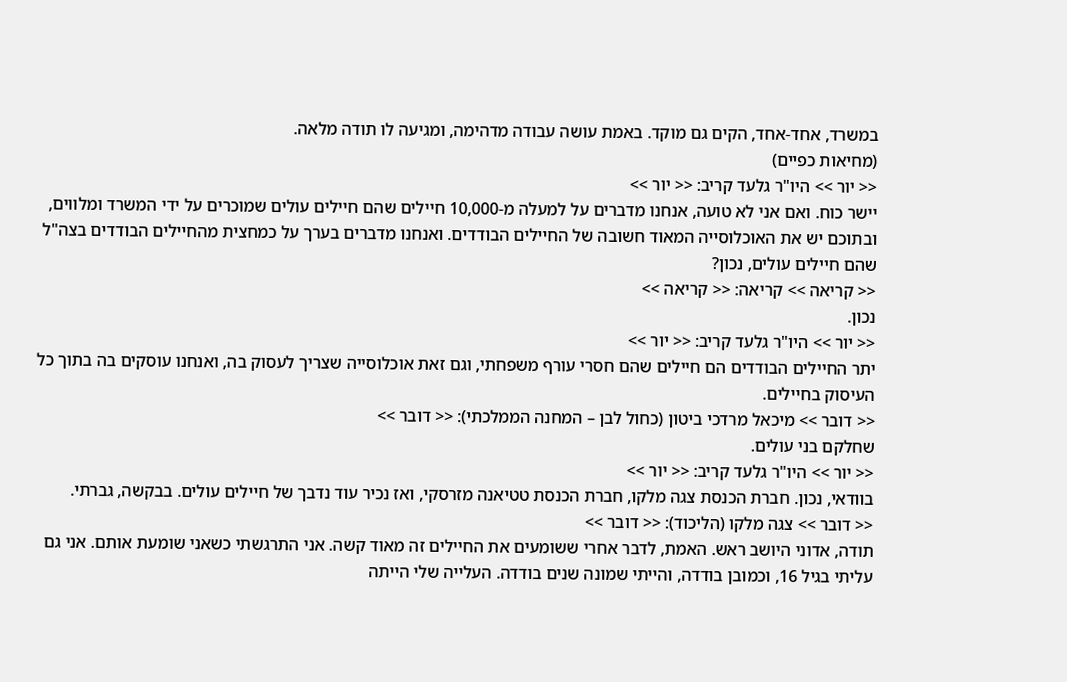במשרד, אחד-אחד, הקים גם מוקד. באמת עושה עבודה מדהימה, ומגיעה לו תודה מלאה.
(מחיאות כפיים)
<< יור >> היו"ר גלעד קריב: << יור >>
יישר כוח. ואם אני לא טועה, אנחנו מדברים על למעלה מ-10,000 חיילים שהם חיילים עולים שמוכרים על ידי המשרד ומלווים, ובתוכם יש את האוכלוסייה המאוד חשובה של החיילים הבודדים. ואנחנו מדברים בערך על כמחצית מהחיילים הבודדים בצה"ל שהם חיילים עולים, נכון?
<< קריאה >> קריאה: << קריאה >>
נכון.
<< יור >> היו"ר גלעד קריב: << יור >>
יתר החיילים הבודדים הם חיילים שהם חסרי עורף משפחתי, וגם זאת אוכלוסייה שצריך לעסוק בה, ואנחנו עוסקים בה בתוך כל העיסוק בחיילים.
<< דובר >> מיכאל מרדכי ביטון (כחול לבן – המחנה הממלכתי): << דובר >>
שחלקם בני עולים.
<< יור >> היו"ר גלעד קריב: << יור >>
בוודאי, נכון. חברת הכנסת צגה מלקו, חברת הכנסת טטיאנה מזרסקי, ואז נכיר עוד נדבך של חיילים עולים. בבקשה, גברתי.
<< דובר >> צגה מלקו (הליכוד): << דובר >>
תודה, אדוני היושב ראש. האמת, לדבר אחרי ששומעים את החיילים זה מאוד קשה. אני התרגשתי כשאני שומעת אותם. אני גם עליתי בגיל 16, וכמובן בודדה, והייתי שמונה שנים בודדה. העלייה שלי הייתה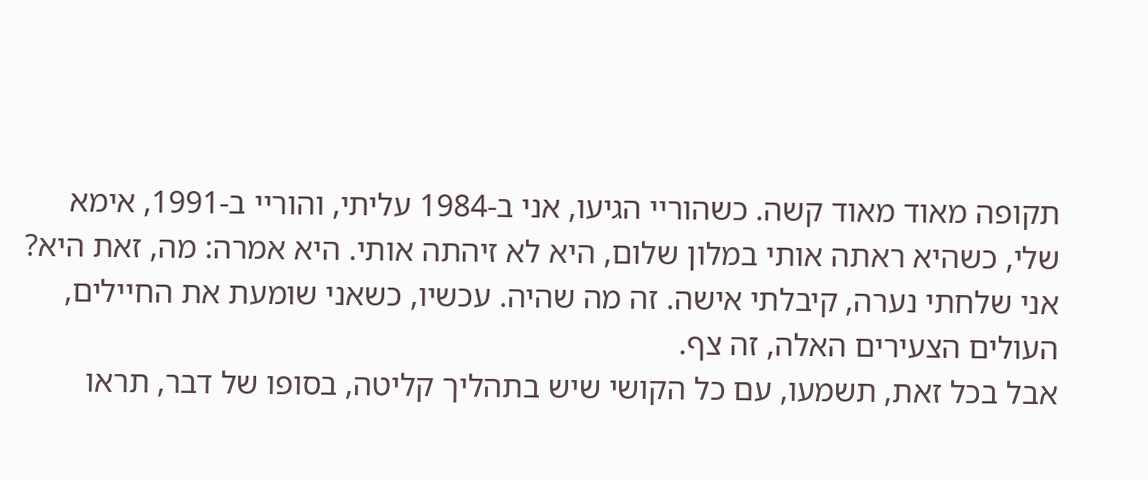תקופה מאוד מאוד קשה. כשהוריי הגיעו, אני ב-1984 עליתי, והוריי ב-1991, אימא שלי, כשהיא ראתה אותי במלון שלום, היא לא זיהתה אותי. היא אמרה: מה, זאת היא? אני שלחתי נערה, קיבלתי אישה. זה מה שהיה. עכשיו, כשאני שומעת את החיילים, העולים הצעירים האלה, זה צף.
אבל בכל זאת, תשמעו, עם כל הקושי שיש בתהליך קליטה, בסופו של דבר, תראו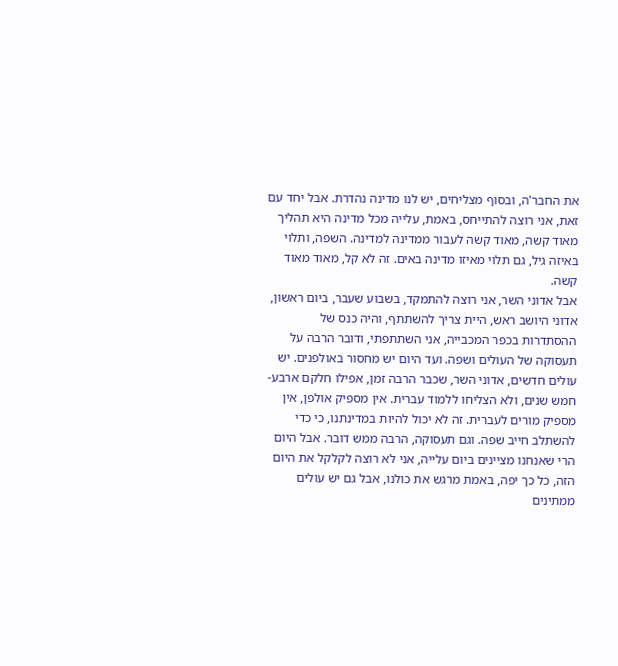את החבר'ה, ובסוף מצליחים, יש לנו מדינה נהדרת. אבל יחד עם זאת, אני רוצה להתייחס, באמת, עלייה מכל מדינה היא תהליך מאוד קשה, מאוד קשה לעבור ממדינה למדינה. השפה, ותלוי באיזה גיל, גם תלוי מאיזו מדינה באים. זה לא קל, מאוד מאוד קשה.
אבל אדוני השר, אני רוצה להתמקד, בשבוע שעבר, ביום ראשון, אדוני היושב ראש, היית צריך להשתתף, והיה כנס של ההסתדרות בכפר המכבייה, אני השתתפתי, ודובר הרבה על תעסוקה של העולים ושפה. ועד היום יש מחסור באולפנים. יש עולים חדשים, אדוני השר, שכבר הרבה זמן, אפילו חלקם ארבע-חמש שנים, ולא הצליחו ללמוד עברית. אין מספיק אולפן, אין מספיק מורים לעברית. זה לא יכול להיות במדינתנו, כי כדי להשתלב חייב שפה. וגם תעסוקה, הרבה ממש דובר. אבל היום הרי שאנחנו מציינים ביום עלייה, אני לא רוצה לקלקל את היום הזה, כל כך יפה, באמת מרגש את כולנו, אבל גם יש עולים ממתינים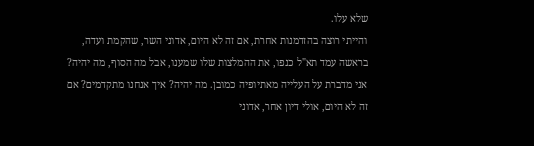שלא עלו.
והייתי רוצה בהזדמנות אחרת, אם זה לא היום, אדוני השר, שהקמת ועדה, בראשה עמד תא"ל כנפו, את ההמלצות שלו שמענו, אבל מה הסוף, מה יהיה? אני מדברת על העלייה מאתיופיה כמובן. מה יהיה? איך אנחנו מתקדמים? אם זה לא היום, אולי דיון אחר, אדוני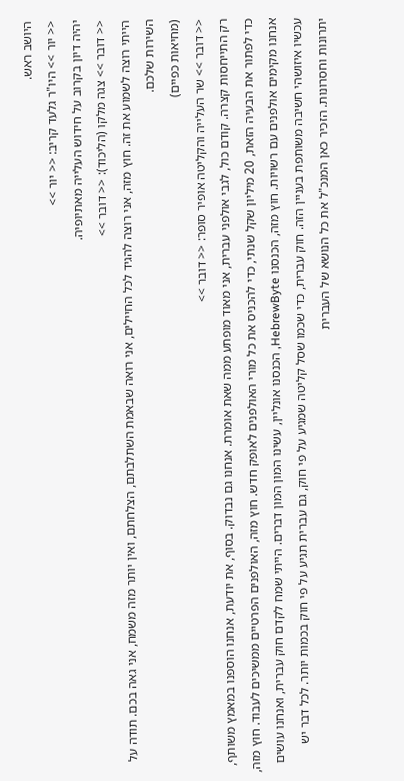היושב ראש.
<< יור >> היו"ר גלעד קריב: << יור >>
יהיה דיון בקרוב על חידוש העלייה מאתיופיה.
<< דובר >> צגה מלקו (הליכוד): << דובר >>
הייתי רוצה לשמוע את זה. חוץ מזה, אני רוצה להגיד לכל החיילים, אני רואה שבאמת השתלבתם, הצלחתם, ואין יותר מזה משמח, אני גאה בכם. תודה על השירות שלכם.
(מחיאות כפיים)
<< דובר >> שר העלייה והקליטה אופיר סופר: << דובר >>
רק התייחסות קצרה. קודם כול, לגבי אולפני עברית, אני מאוד מופתע ממה שאת אומרת. אנחנו גם נבדוק. בסוף, את יודעת, אנחנו הוספנו במאמץ משותף, כדי לפתור את הבעיה הזאת, 20 מיליון שקל שנתי, כדי להכניס את כל מורי האולפנים לאופק חדש. חוץ מזה, האולפנים הפרטיים ממשיכים לעבוד. חוץ מזה, אנחנו מקימים אולפנים עם רשויות. חוץ מזה, הכנסנו HebrewByte, הכנסנו אונליין, עשינו המון המון דברים. הייתי שמח לקדם חוק עברית, ואנחנו עושים עכשיו איזושהי חשיבה משותפת בעניין הזה. חוק עברית, כדי שכמו שסל קליטה שמגיע על פי חוק, גם עברית תגיע על פי חוק בכמות יותר. לכל דבר יש יתרונות וחסרונות. הזכיר כאן המנכ"ל את כל הנושא של העברית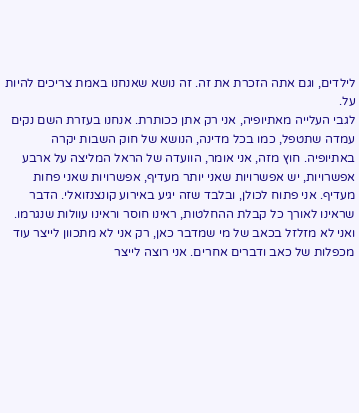לילדים, וגם אתה הזכרת את זה. זה נושא שאנחנו באמת צריכים להיות על.
לגבי העלייה מאתיופיה, אני רק אתן ככותרת. אנחנו בעזרת השם נקים עמדה שתטפל, כמו בכל מדינה, הנושא של חוק השבות יקרה באתיופיה. חוץ מזה, אני אומר, הוועדה של הראל המליצה על ארבע אפשרויות, יש אפשרויות שאני יותר מעדיף, אפשרויות שאני פחות מעדיף. אני פתוח לכולן, ובלבד שזה יגיע באירוע קונצנזואלי. הדבר שראינו לאורך כל קבלת ההחלטות, ראינו חוסר וראינו עוולות שנגרמו. ואני לא מזלזל בכאב של מי שמדבר כאן, רק אני לא מתכוון לייצר עוד מכפלות של כאב ודברים אחרים. אני רוצה לייצר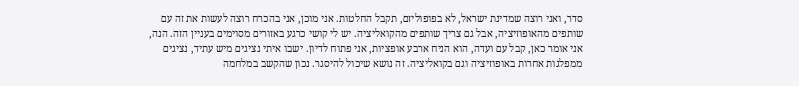סדר, ואני רוצה שמדינת ישראל, לא בפופוליזם, תקבל החלטות. אני מוכן, אני בהכרח רוצה לעשות את זה עם שותפים מהאופוזיציה, אבל גם צריך שותפים מהקואליציה. יש לי קושי כרגע באזורים מסוימים בעניין הזה. הנה, אני אומר כאן, קבל עם ועדה, הוא הניח ארבע אופציות, אני פתוח לדיון. ישבו איתי נציגים מיש עתיד, נציגים ממפלגות אחרות באופוזיציה וגם בקואליציה. זה נושא שיכול להיסגר. נכון שהקשב במלחמה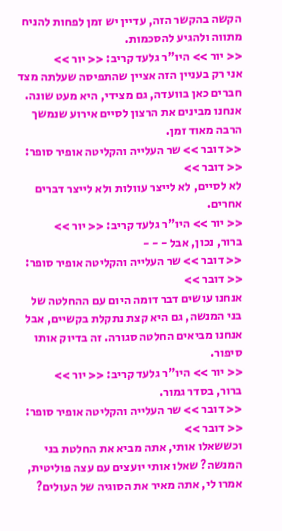הקשה בהקשר הזה, עדיין יש זמן לפחות להניח מתווה ולהגיע להסכמות.
<< יור >> היו"ר גלעד קריב: << יור >>
אני רק בעניין הזה אציין שהתפיסה שעלתה מצד חברים כאן בוועדה, גם מצידי, היא מעט שונה. אנחנו מבינים את הרצון לסיים אירוע שנמשך הרבה מאוד זמן.
<< דובר >> שר העלייה והקליטה אופיר סופר: << דובר >>
לא לסיים, לא לייצר עוולות ולא לייצר דברים אחרים.
<< יור >> היו"ר גלעד קריב: << יור >>
ברור, נכון, אבל - - -
<< דובר >> שר העלייה והקליטה אופיר סופר: << דובר >>
אנחנו עושים דבר דומה היום עם ההחלטה של בני המנשה, גם היא קצת נתקלת בקשיים, אבל אנחנו מביאים החלטה סגורה. זה בדיוק אותו סיפור.
<< יור >> היו"ר גלעד קריב: << יור >>
ברור, בסדר גמור.
<< דובר >> שר העלייה והקליטה אופיר סופר: << דובר >>
וכששאלו אותי, אתה מביא את החלטת בני המנשה? שאלו אותי יועצים עם עצה פוליטית, אמרו לי, אתה מאיר את הסוגיה של העולים?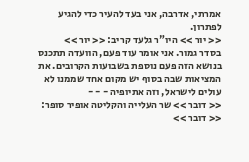אמרתי, אדרבה, אני בעד להעיר כדי להגיע לפתרון.
<< יור >> היו"ר גלעד קריב: << יור >>
בסדר גמור. אני אומר עוד פעם, הוועדה תתכנס בנושא הזה פעם נוספת בשבועות הקרובים. את המציאות שבה בסוף יש מקום אחד שממנו לא עולים לישראל, וזה אתיופיה - - -
<< דובר >> שר העלייה והקליטה אופיר סופר: << דובר >>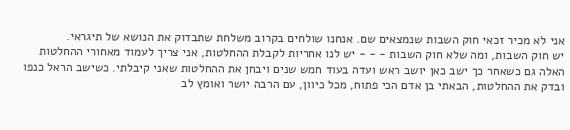אני לא מכיר זכאי חוק השבות שנמצאים שם. אנחנו שולחים בקרוב משלחת שתבדוק את הנושא של תיגראי.
יש חוק השבות, ומה שלא חוק השבות - - - יש לנו אחריות לקבלת ההחלטות, אני צריך לעמוד מאחורי ההחלטות האלה גם כשאחר כך ישב כאן יושב ראש ועדה בעוד חמש שנים ויבחן את ההחלטות שאני קיבלתי. כשישב הראל כנפו ובדק את ההחלטות, הבאתי בן אדם הכי פתוח, מכל כיוון, עם הרבה יושר ואומץ לב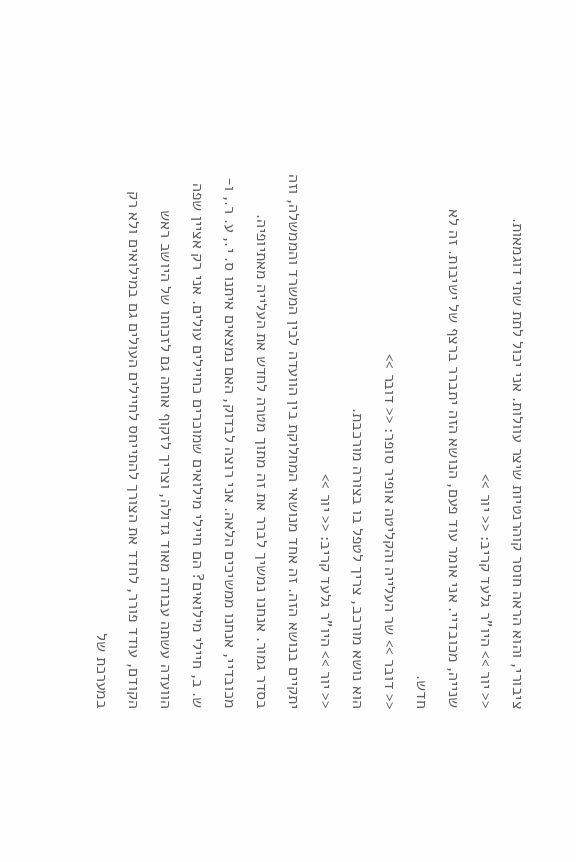ציבורי, והוא הראה חוסר קוהרנטיות שיצר עוולות. אני יכול לתת שתי דוגמאות.
<< יור >> היו"ר גלעד קריב: << יור >>
שנייה, מכובדיי. אני אומר עוד פעם, הנושא הזה יתברר ברצף של ישיבות. זה לא חדש.
<< דובר >> שר העלייה והקליטה אופיר סופר: << דובר >>
הוא נושא מורכב, צריך לטפל בו בצורה מורכבת.
<< יור >> היו"ר גלעד קריב: << יור >>
יתקיים בנושא הזה. זה אחד מנושאי המחלוקת בין הוועדה לבין המשרד והממשלה, וזה בסדר גמור. אנחנו נמשיך לברר את זה מתוך מטרה לחדש את העלייה מאתיופיה. מכובדיי, אנחנו ממשיכים הלאה. אני רוצה לבדוק, האם נמצאים איתנו ס. י., ע. ר., ו-ש. ב, חיילי מילואים? הם חיילי מילואים שמוכרים כחיילים עולים. אני רק אציין שפה הוועדה עשתה עבודה מאוד גדולה, וצריך לזקוף אותה גם לזכותו של היושב ראש הקודם, עודד פורר, לחדד את הצורך להתייחס לחיילים העולים גם במילואים ולא רק במערכת של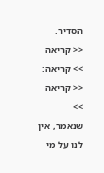הסדיר.
<< קריאה >> קריאה: << קריאה >>
שנאמר, אין לנו על מי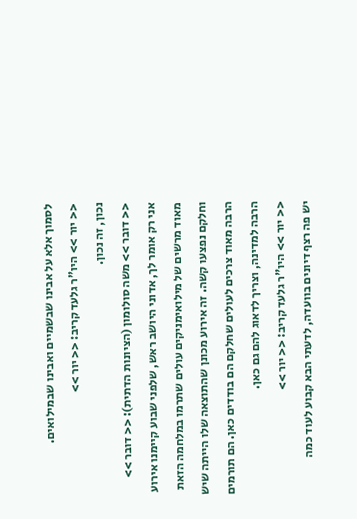לסמוך אלא על אבינו שבשמיים ואבינו שבמילואים.
<< יור >> היו"ר גלעד קריב: << יור >>
נכון, זה נכון.
<< דובר >> משה סולומון (הציונות הדתית): << דובר >>
אני רק אומר לך, אדוני היושב ראש, שלפני שבוע קיימנו אירוע מאוד מרשים של מילואימניקים עולים שתרמו במלחמה הזאת וחלקם נפצעו קשה. זה אירוע מכונן שהתוצאה שלו הייתה שיש הרבה מאוד צרכים לעולים שחלקם הם בודדים כאן. הם תורמים הרבה למדינה, וצריך לדאוג להם גם כאן.
<< יור >> היו"ר גלעד קריב: << יור >>
יש פה רצף דיונים בוועדה, לדעתי הבא קבוע לעוד כמה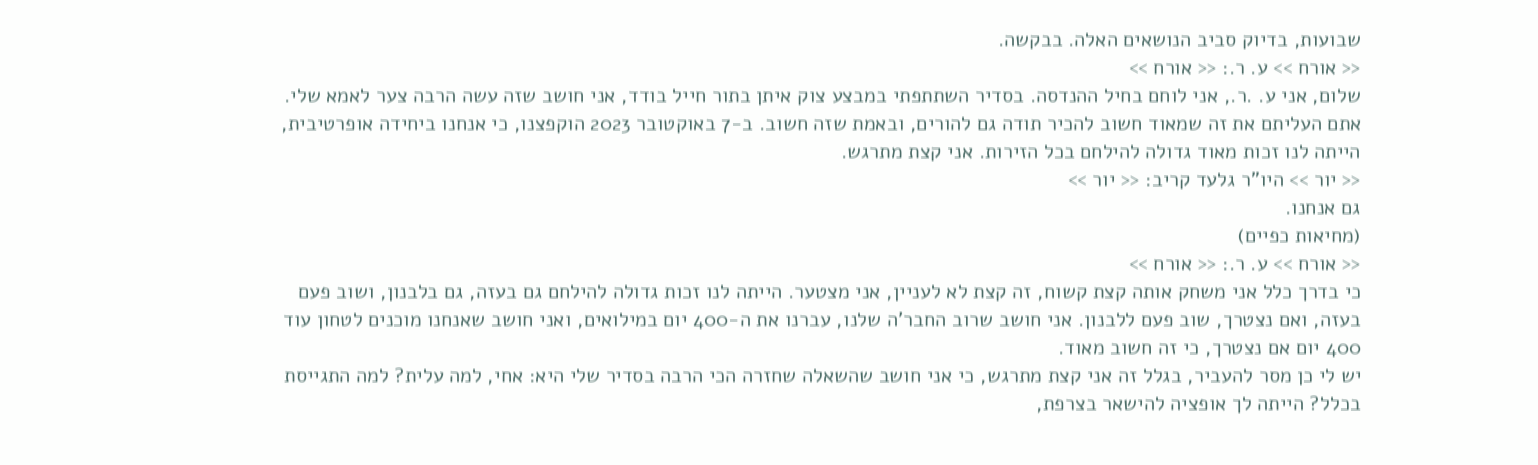שבועות, בדיוק סביב הנושאים האלה. בבקשה.
<< אורח >> ע. ר.: << אורח >>
שלום, אני ע. .ר., אני לוחם בחיל ההנדסה. בסדיר השתתפתי במבצע צוק איתן בתור חייל בודד, אני חושב שזה עשה הרבה צער לאמא שלי. אתם העליתם את זה שמאוד חשוב להכיר תודה גם להורים, ובאמת שזה חשוב. ב-7 באוקטובר 2023 הוקפצנו, כי אנחנו ביחידה אופרטיבית, הייתה לנו זכות מאוד גדולה להילחם בכל הזירות. אני קצת מתרגש.
<< יור >> היו"ר גלעד קריב: << יור >>
גם אנחנו.
(מחיאות כפיים)
<< אורח >> ע. ר.: << אורח >>
כי בדרך כלל אני משחק אותה קצת קשוח, זה קצת לא לעניין, אני מצטער. הייתה לנו זכות גדולה להילחם גם בעזה, גם בלבנון, ושוב פעם בעזה, ואם נצטרך, שוב פעם ללבנון. אני חושב שרוב החבר'ה שלנו, עברנו את ה-400 יום במילואים, ואני חושב שאנחנו מוכנים לטחון עוד 400 יום אם נצטרך, כי זה חשוב מאוד.
יש לי כן מסר להעביר, בגלל זה אני קצת מתרגש, כי אני חושב שהשאלה שחזרה הכי הרבה בסדיר שלי היא: אחי, למה עלית? למה התגייסת בכלל? הייתה לך אופציה להישאר בצרפת,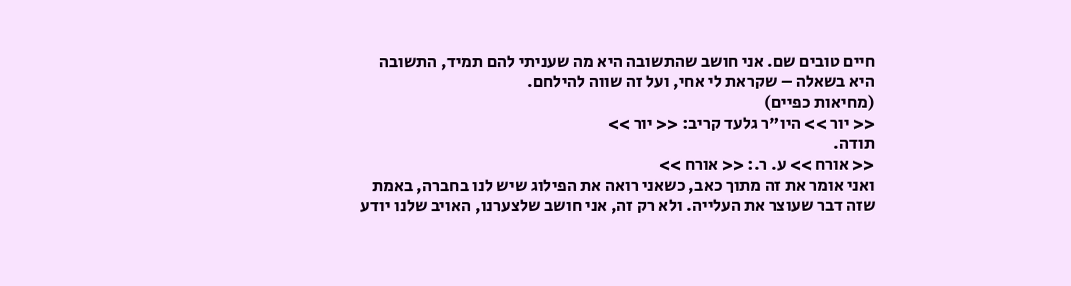חיים טובים שם. אני חושב שהתשובה היא מה שעניתי להם תמיד, התשובה היא בשאלה – שקראת לי אחי, ועל זה שווה להילחם.
(מחיאות כפיים)
<< יור >> היו"ר גלעד קריב: << יור >>
תודה.
<< אורח >> ע. ר.: << אורח >>
ואני אומר את זה מתוך כאב, כשאני רואה את הפילוג שיש לנו בחברה, באמת שזה דבר שעוצר את העלייה. ולא רק זה, אני חושב שלצערנו, האויב שלנו יודע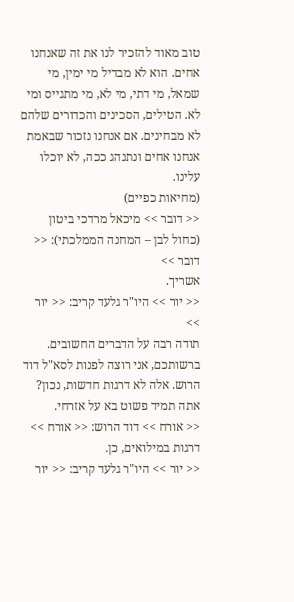טוב מאוד להזכיר לנו את זה שאנחנו אחים. הוא לא מבדיל מי ימין, מי שמאל, מי דתי, מי לא, מי מתגייס ומי לא. הטילים, הסכינים והכדורים שלהם לא מבחינים. אם אנחנו נזכור שבאמת אנחנו אחים ונתנהג ככה, לא יוכלו עלינו.
(מחיאות כפיים)
<< דובר >> מיכאל מרדכי ביטון (כחול לבן – המחנה הממלכתי): << דובר >>
אשריך.
<< יור >> היו"ר גלעד קריב: << יור >>
תודה רבה על הדברים החשובים. ברשותכם, אני רוצה לפנות לסא"ל דוד הרוש. אלה לא דרגות חדשות, נכון? אתה תמיד פשוט בא על אזרחי.
<< אורח >> דוד הרוש: << אורח >>
דרגות במילואים, כן.
<< יור >> היו"ר גלעד קריב: << יור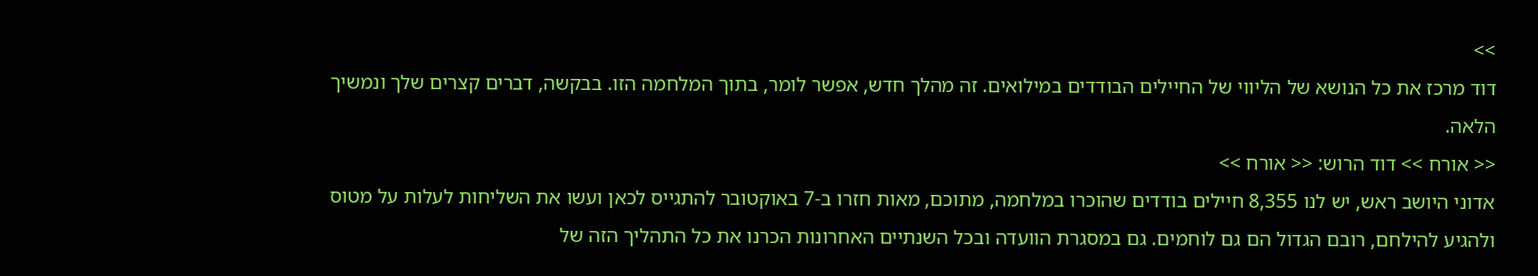>>
דוד מרכז את כל הנושא של הליווי של החיילים הבודדים במילואים. זה מהלך חדש, אפשר לומר, בתוך המלחמה הזו. בבקשה, דברים קצרים שלך ונמשיך הלאה.
<< אורח >> דוד הרוש: << אורח >>
אדוני היושב ראש, יש לנו 8,355 חיילים בודדים שהוכרו במלחמה, מתוכם, מאות חזרו ב-7 באוקטובר להתגייס לכאן ועשו את השליחות לעלות על מטוס ולהגיע להילחם, רובם הגדול הם גם לוחמים. גם במסגרת הוועדה ובכל השנתיים האחרונות הכרנו את כל התהליך הזה של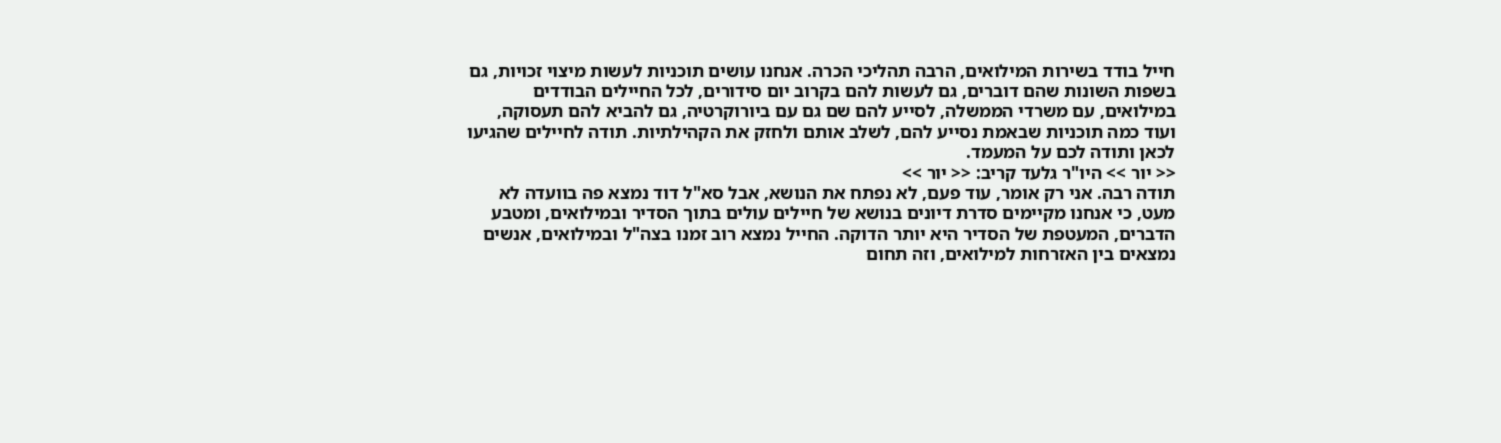חייל בודד בשירות המילואים, הרבה תהליכי הכרה. אנחנו עושים תוכניות לעשות מיצוי זכויות, גם בשפות השונות שהם דוברים, גם לעשות להם בקרוב יום סידורים, לכל החיילים הבודדים במילואים, עם משרדי הממשלה, לסייע להם שם גם עם ביורוקרטיה, גם להביא להם תעסוקה, ועוד כמה תוכניות שבאמת נסייע להם, לשלב אותם ולחזק את הקהילתיות. תודה לחיילים שהגיעו לכאן ותודה לכם על המעמד.
<< יור >> היו"ר גלעד קריב: << יור >>
תודה רבה. אני רק אומר, עוד פעם, לא נפתח את הנושא, אבל סא"ל דוד נמצא פה בוועדה לא מעט, כי אנחנו מקיימים סדרת דיונים בנושא של חיילים עולים בתוך הסדיר ובמילואים, ומטבע הדברים, המעטפת של הסדיר היא יותר הדוקה. החייל נמצא רוב זמנו בצה"ל ובמילואים, אנשים נמצאים בין האזרחות למילואים, וזה תחום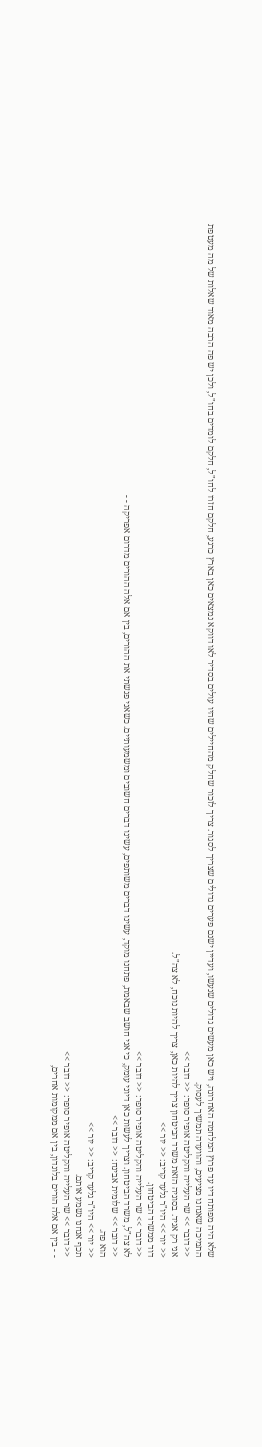שלא היה מפותח דיו עד פרוץ המלחמה האחרונה, ויש כאן מעשים גדולים שנעשו, ועדיין ישנם פערים גדולים שצריך לסגור. צריך לזכור שחלק מהחיילים שהיו עולים בסדיר לאו דווקא נמצאים כאן בארץ כרגע, חלקם חזרו לחו"ל, חלקם לומדים בחו"ל, ולכן יש פה הרבה מאוד שאלות של מה מעטפת התמיכה שאנחנו מציעים, והוועדה תמשיך לעסוק.
<< דובר >> שר העלייה והקליטה אופיר סופר: << דובר >>
אני רק אגיד. בסוגיה הזאת משרד הביטחון צריך להיות כאן, צריך להיות נוכח, לא צה"ל.
<< יור >> היו"ר גלעד קריב: << יור >>
דוד ממשרד הביטחון.
<< דובר >> שר העלייה והקליטה אופיר סופר: << דובר >>
לא צה"ל, משרד הביטחון. וצריך לעשות כאן דיוני עומק, כי אני חושב שבאמת, פתחנו מוקד, עשינו דברים משותפים, עשינו דברים חשובים ומשמעותיים. כשאני פגשתי את ההורים, בין אם אלה ההורים מדרום אפריקה - -
<< דובר >> שלומית אבינח: << דובר >>
הוא פה.
<< יור >> היו"ר גלעד קריב: << יור >>
תכף אנחנו נשמע אותם.
<< דובר >> שר העלייה והקליטה אופיר סופר: << דובר >>
- - בין אם אלה הורים בלונדון, בין אם ממקומות אחרים,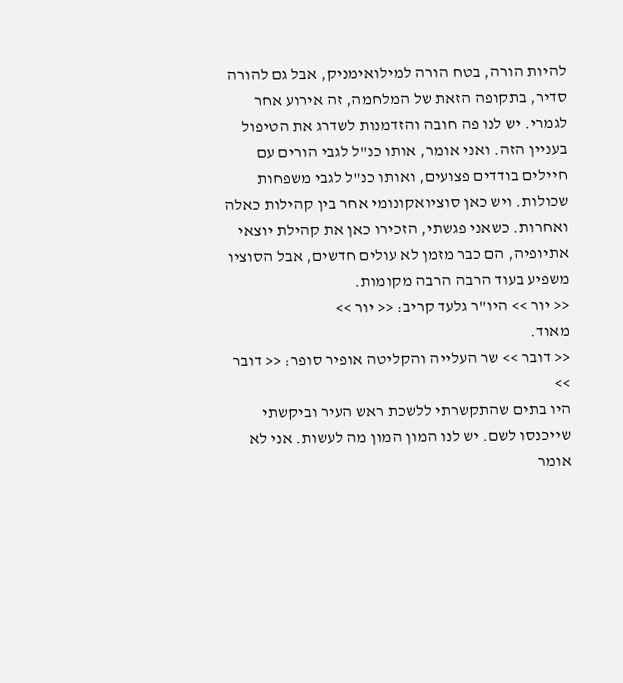להיות הורה, בטח הורה למילואימניק, אבל גם להורה סדיר, בתקופה הזאת של המלחמה, זה אירוע אחר לגמרי. יש לנו פה חובה והזדמנות לשדרג את הטיפול בעניין הזה. ואני אומר, אותו כנ"ל לגבי הורים עם חיילים בודדים פצועים, ואותו כנ"ל לגבי משפחות שכולות. ויש כאן סוציואקונומי אחר בין קהילות כאלה ואחרות. כשאני פגשתי, הזכירו כאן את קהילת יוצאי אתיופיה, הם כבר מזמן לא עולים חדשים, אבל הסוציו משפיע בעוד הרבה הרבה מקומות.
<< יור >> היו"ר גלעד קריב: << יור >>
מאוד.
<< דובר >> שר העלייה והקליטה אופיר סופר: << דובר >>
היו בתים שהתקשרתי ללשכת ראש העיר וביקשתי שייכנסו לשם. יש לנו המון המון מה לעשות. אני לא אומר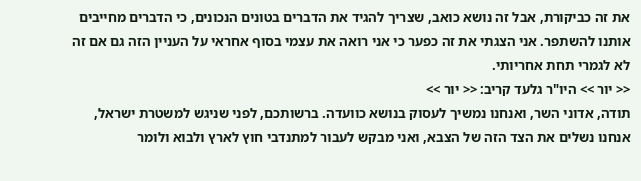את זה כביקורת, אבל זה נושא כואב, שצריך להגיד את הדברים בטונים הנכונים, כי הדברים מחייבים אותנו להשתפר. אני הצגתי את זה כפער כי אני רואה את עצמי בסוף אחראי על העניין הזה גם אם זה לא לגמרי תחת אחריותי.
<< יור >> היו"ר גלעד קריב: << יור >>
תודה, אדוני השר, ואנחנו נמשיך לעסוק בנושא כוועדה. ברשותכם, לפני שניגש למשטרת ישראל, אנחנו נשלים את הצד הזה של הצבא, ואני מבקש לעבור למתנדבי חוץ לארץ ולבוא ולומר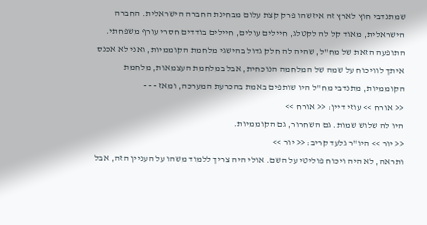שמתנדבי חוץ לארץ זה איזשהו פרק קצת עלום מבחינת החברה הישראלית. החברה הישראלית, מאוד קל לה לקטלג, חיילים עולים, חיילים בודדים חסרי עורף משפחתי. התופעה הזאת של מח"ל, שהיה לה חלק גדול בהישגי מלחמת הקוממיות, ואני לא אכנס איתך לוויכוח על שמה של המלחמה הנוכחית, אבל במלחמת העצמאות, מלחמת הקוממיות, מתנדבי מח"ל היו שותפים באמת בהכרעת המערכה, ומאז - - -
<< אורח >> עוזי דיין: << אורח >>
היו לה שלוש שמות. גם השחרור, גם הקוממיות.
<< יור >> היו"ר גלעד קריב: << יור >>
ותראה, לא היה ויכוח פוליטי על השם. אולי היה צריך ללמוד משהו על העניין הזה, אבל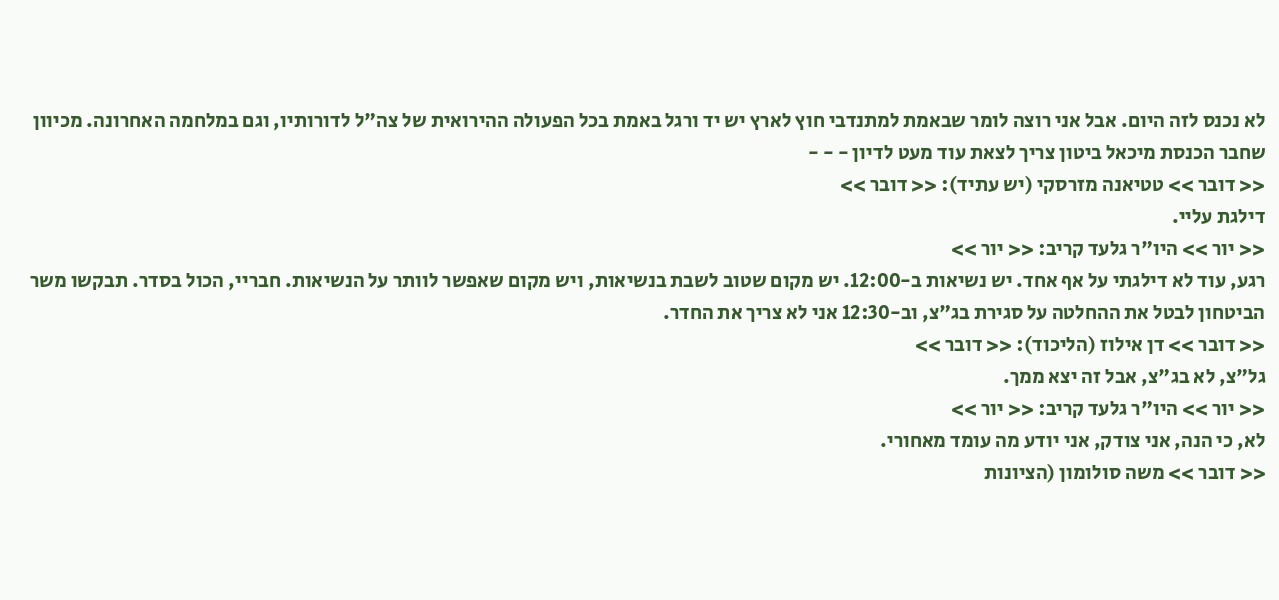לא נכנס לזה היום. אבל אני רוצה לומר שבאמת למתנדבי חוץ לארץ יש יד ורגל באמת בכל הפעולה ההירואית של צה"ל לדורותיו, וגם במלחמה האחרונה. מכיוון שחבר הכנסת מיכאל ביטון צריך לצאת עוד מעט לדיון - - -
<< דובר >> טטיאנה מזרסקי (יש עתיד): << דובר >>
דילגת עליי.
<< יור >> היו"ר גלעד קריב: << יור >>
רגע, עוד לא דילגתי על אף אחד. יש נשיאות ב-12:00. יש מקום שטוב לשבת בנשיאות, ויש מקום שאפשר לוותר על הנשיאות. חבריי, הכול בסדר. תבקשו משר הביטחון לבטל את ההחלטה על סגירת בג"צ, וב-12:30 אני לא צריך את החדר.
<< דובר >> דן אילוז (הליכוד): << דובר >>
גל"צ, לא בג"צ, אבל זה יצא ממך.
<< יור >> היו"ר גלעד קריב: << יור >>
לא, כי הנה, אני צודק, אני יודע מה עומד מאחורי.
<< דובר >> משה סולומון (הציונות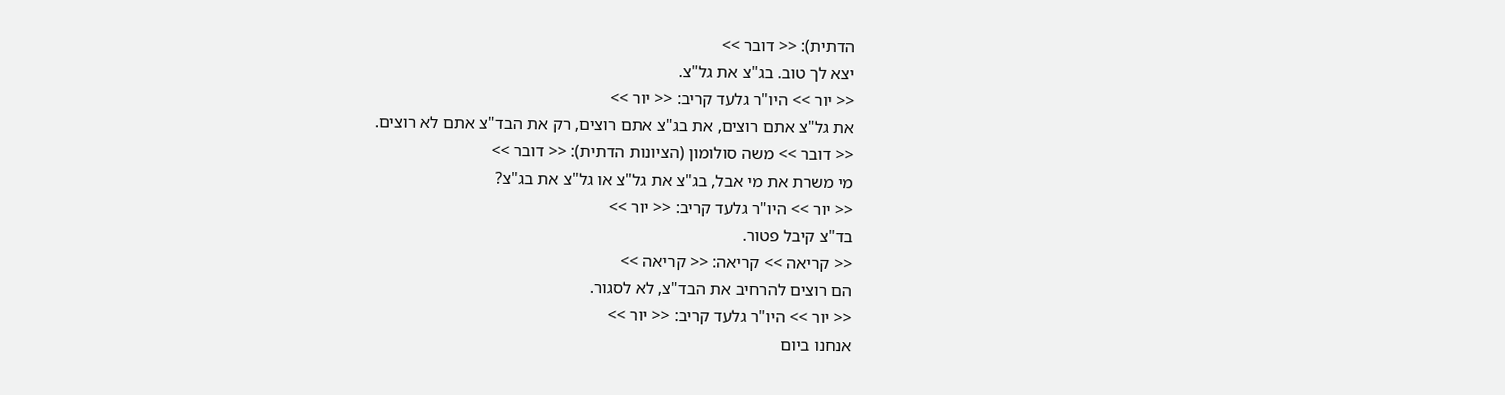הדתית): << דובר >>
יצא לך טוב. בג"צ את גל"צ.
<< יור >> היו"ר גלעד קריב: << יור >>
את גל"צ אתם רוצים, את בג"צ אתם רוצים, רק את הבד"צ אתם לא רוצים.
<< דובר >> משה סולומון (הציונות הדתית): << דובר >>
מי משרת את מי אבל, בג"צ את גל"צ או גל"צ את בג"צ?
<< יור >> היו"ר גלעד קריב: << יור >>
בד"צ קיבל פטור.
<< קריאה >> קריאה: << קריאה >>
הם רוצים להרחיב את הבד"צ, לא לסגור.
<< יור >> היו"ר גלעד קריב: << יור >>
אנחנו ביום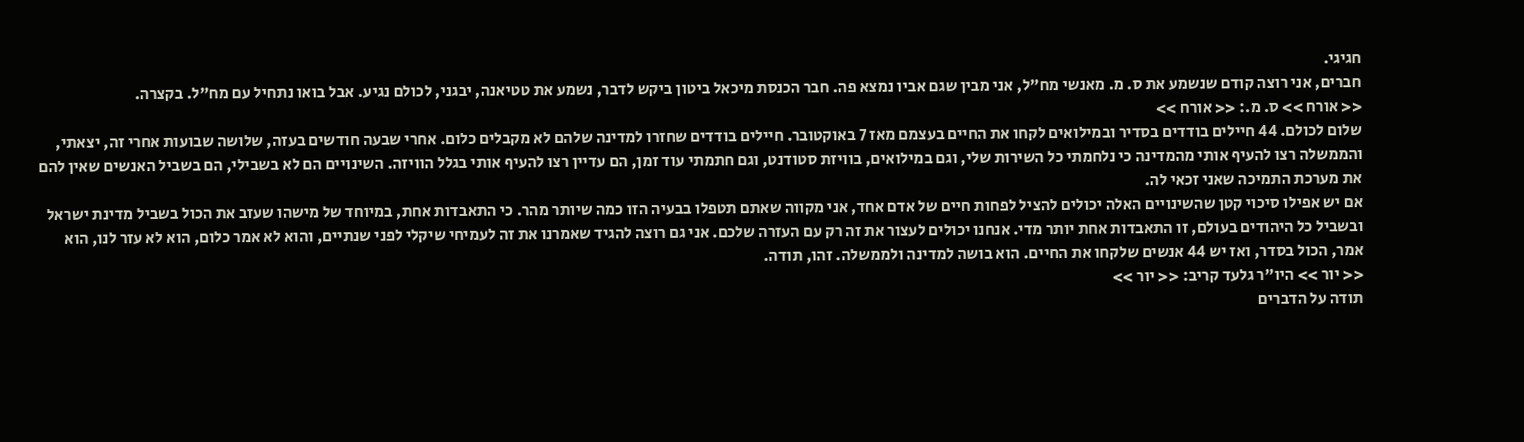חגיגי.
חברים, אני רוצה קודם שנשמע את ס. מ. מאנשי מח"ל, אני מבין שגם אביו נמצא פה. חבר הכנסת מיכאל ביטון ביקש לדבר, נשמע את טטיאנה, יבגני, לכולם נגיע. אבל בואו נתחיל עם מח"ל. בקצרה.
<< אורח >> ס. מ.: << אורח >>
שלום לכולם. 44 חיילים בודדים בסדיר ובמילואים לקחו את החיים בעצמם מאז 7 באוקטובר. חיילים בודדים שחזרו למדינה שלהם לא מקבלים כלום. אחרי שבעה חודשים בעזה, שלושה שבועות אחרי זה, יצאתי, והממשלה רצו להעיף אותי מהמדינה כי נלחמתי כל השירות שלי, וגם במילואים, בוויזת סטודנט, וגם חתמתי עוד זמן, הם עדיין רצו להעיף אותי בגלל הוויזה. השינויים הם לא בשבילי, הם בשביל האנשים שאין להם את מערכת התמיכה שאני זכאי לה.
אם יש אפילו סיכוי קטן שהשינויים האלה יכולים להציל לפחות חיים של אדם אחד, אני מקווה שאתם תטפלו בבעיה הזו כמה שיותר מהר. כי התאבדות אחת, במיוחד של מישהו שעזב את הכול בשביל מדינת ישראל ובשביל כל היהודים בעולם, זו התאבדות אחת יותר מדי. אנחנו יכולים לעצור את זה רק עם העזרה שלכם. אני גם רוצה להגיד שאמרנו את זה לעמיחי שיקלי לפני שנתיים, והוא לא אמר כלום, הוא לא עזר לנו, הוא אמר, הכול בסדר, ואז יש 44 אנשים שלקחו את החיים. הוא בושה למדינה ולממשלה. זהו, תודה.
<< יור >> היו"ר גלעד קריב: << יור >>
תודה על הדברים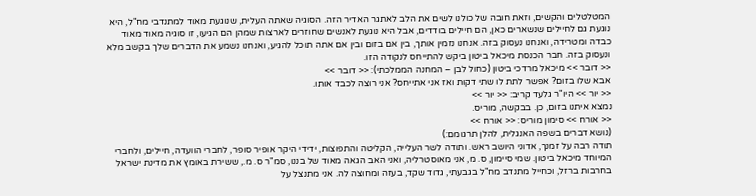המטלטלים והקשים, וזאת חובה של כולנו לשים את הלב לאתגר האדיר הזה. הסוגיה שאתה העלית, שנוגעת מאוד למתנדבי מח"ל, היא נוגעת גם לחיילים שנשארים כאן, הם חיילים בודדים, אבל היא נוגעת לאנשים שחוזרים לארצות שמהן הם הגיעו, זו סוגיה מאוד מאוד כבדה ומטרידה, ואנחנו נעסוק בזה. אנחנו נזמין אותך, בין אם בזום ובין אם אתה תוכל להגיע, ואנחנו נשמע את הדברים שלך בקשב מלא ונעסוק בזה. חבר הכנסת מיכאל ביטון ביקש להתייחס לנקודה הזו.
<< דובר >> מיכאל מרדכי ביטון (כחול לבן – המחנה הממלכתי): << דובר >>
אבא שלו בזום? אפשר לתת לו שתי דקות ואז אני אתייחס? אני רוצה לכבד אותו.
<< יור >> היו"ר גלעד קריב: << יור >>
נמצא איתנו בזום, כן. בבקשה, מוריס.
<< אורח >> סימון מוריס: << אורח >>
(נושא דברים בשפה האנגלית, להלן תרגומם:)
תודה רבה על זמנך, אדוני היושב ראש. ותודה לשר העלייה, הקליטה והתפוצות, ידידי היקר אופיר סופר, לחברי הוועדה, חיילים, ולחברי המיוחד מיכאל ביטון. שמי סיימון, ס. מ, אני מאוסטרליה, ואני האב הגאה מאוד של בננו, סמ"ר ס. מ., ששירת באומץ את מדינת ישראל בחרבות ברזל, וכחייל מתנדב מח"ל בגבעתי, גדוד שקד, בעזה ומחוצה לה. אני מתנצל על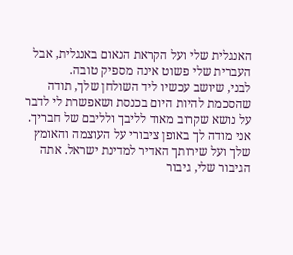האנגלית שלי ועל הקראת הנאום באנגלית, אבל העברית שלי פשוט אינה מספיק טובה.
לבני, שיושב עכשיו ליד השולחן שלך, תודה שהסכמת להיות היום בכנסת ושאפשרת לי לדבר על נושא שקרוב מאוד לליבך ולליבם של חבריך. אני מודה לך באופן ציבורי על העוצמה והאומץ שלך ועל שירותך האדיר למדינת ישראל. אתה הגיבור שלי, גיבור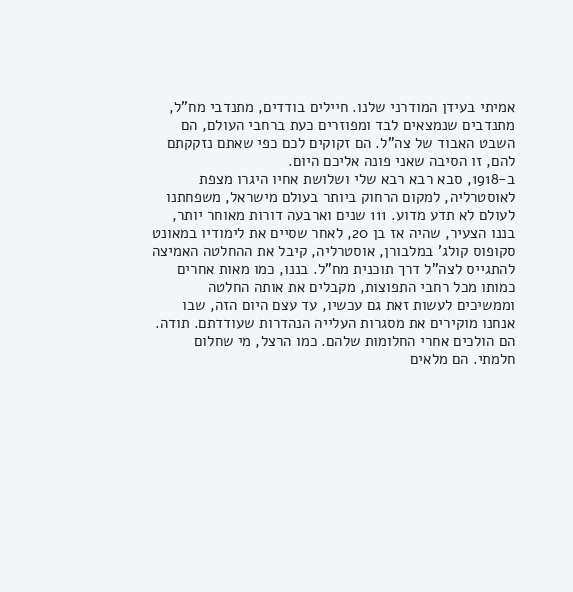אמיתי בעידן המודרני שלנו. חיילים בודדים, מתנדבי מח"ל, מתנדבים שנמצאים לבד ומפוזרים כעת ברחבי העולם, הם השבט האבוד של צה"ל. הם זקוקים לכם כפי שאתם נזקקתם להם, זו הסיבה שאני פונה אליכם היום.
ב-1918, סבא רבא רבא שלי ושלושת אחיו היגרו מצפת לאוסטרליה, למקום הרחוק ביותר בעולם מישראל, משפחתנו לעולם לא תדע מדוע. 111 שנים וארבעה דורות מאוחר יותר, בננו הצעיר, שהיה אז בן 20, לאחר שסיים את לימודיו במאונט סקופוס קולג' במלבורן, אוסטרליה, קיבל את ההחלטה האמיצה להתגייס לצה"ל דרך תוכנית מח"ל. בננו, כמו מאות אחרים כמותו מכל רחבי התפוצות, מקבלים את אותה החלטה וממשיכים לעשות זאת גם עכשיו, עד עצם היום הזה, שבו אנחנו מוקירים את מסגרות העלייה הנהדרות שעודדתם. תודה.
הם הולכים אחרי החלומות שלהם. כמו הרצל, מי שחלום חלמתי. הם מלאים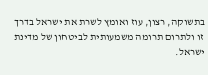בתשוקה, רצון, עוז ואומץ לשרת את ישראל בדרך זו ולתרום תרומה משמעותית לביטחון של מדינת ישראל.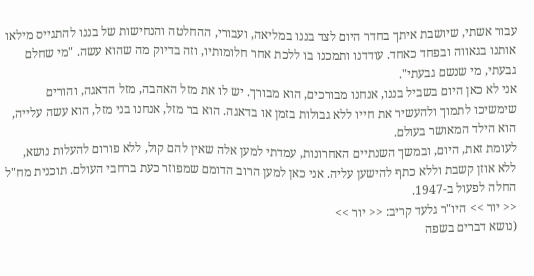עבור אשתי, שיושבת איתך בחדר היום לצד בננו במליאה, ועבורי, ההחלטה והנחישות של בננו להתגייס מילאו אותנו בגאווה ובפחד כאחד. עודדנו ותמכנו בו ללכת אחר חלומותיו, וזה בדיוק מה שהוא עשה. "מי שחלם גבעתי, מי שנשם גבעתי".
אני לא כאן היום בשביל בננו, אנחנו מבורכים, הוא מבורך. יש לו את מזל האהבה, מזל הדאגה, והורים שימשיכו לתמוך ולהעשיר את חייו ללא גבולות בזמן או בדאגה. הוא בר מזל, אנחנו בני מזל, הוא עשה עלייה, הוא הילד המאושר בעולם.
לעומת זאת, היום, ובמשך השנתיים האחרונות, עמדתי למען אלה שאין להם קול, ללא פורום להעלות נושא, ללא אוזן קשבת וללא כתף להישען עליה. אני כאן למען הרוב הדומם שמפוזר כעת ברחבי העולם. תוכנית מח"ל החלה לפעול ב-1947.
<< יור >> היו"ר גלעד קריב: << יור >>
(נושא דברים בשפה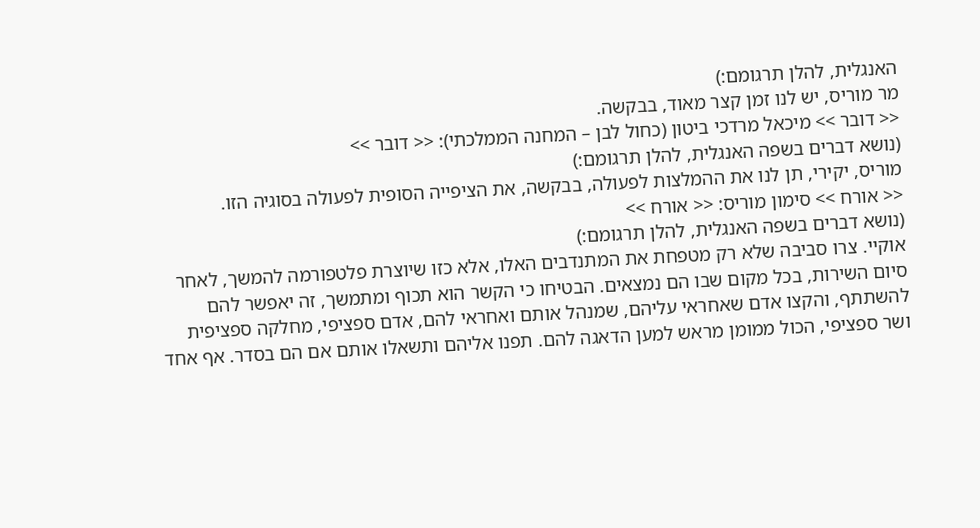האנגלית, להלן תרגומם:)
מר מוריס, יש לנו זמן קצר מאוד, בבקשה.
<< דובר >> מיכאל מרדכי ביטון (כחול לבן – המחנה הממלכתי): << דובר >>
(נושא דברים בשפה האנגלית, להלן תרגומם:)
מוריס, יקירי, תן לנו את ההמלצות לפעולה, בבקשה, את הציפייה הסופית לפעולה בסוגיה הזו.
<< אורח >> סימון מוריס: << אורח >>
(נושא דברים בשפה האנגלית, להלן תרגומם:)
אוקיי. צרו סביבה שלא רק מטפחת את המתנדבים האלו, אלא כזו שיוצרת פלטפורמה להמשך, לאחר סיום השירות, בכל מקום שבו הם נמצאים. הבטיחו כי הקשר הוא תכוף ומתמשך, זה יאפשר להם להשתתף, והקצו אדם שאחראי עליהם, שמנהל אותם ואחראי להם, אדם ספציפי, מחלקה ספציפית ושר ספציפי, הכול ממומן מראש למען הדאגה להם. תפנו אליהם ותשאלו אותם אם הם בסדר. אף אחד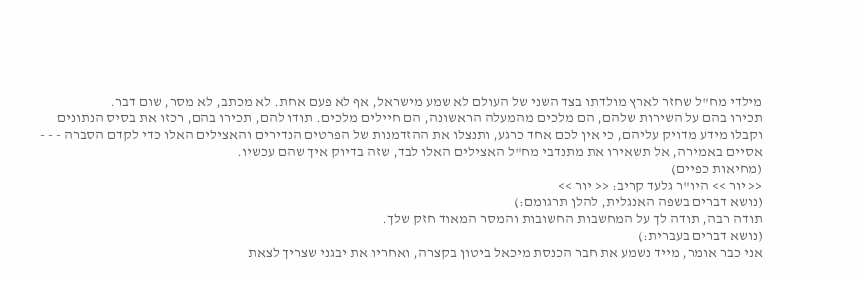מילדי מח"ל שחזר לארץ מולדתו בצד השני של העולם לא שמע מישראל, אף לא פעם אחת. לא מכתב, לא מסר, שום דבר.
תכירו בהם על השירות שלהם, הם מלכים מהמעלה הראשונה, הם חיילים מלכים. תודו להם, תכירו בהם, רכזו את בסיס הנתונים וקבלו מידע מדויק עליהם, כי אין לכם אחד כרגע, ותנצלו את ההזדמנות של הפרטים הנדירים והאצילים האלו כדי לקדם הסברה - - - אסיים באמירה, אל תשאירו את מתנדבי מח"ל האצילים האלו לבד, שזה בדיוק איך שהם עכשיו.
(מחיאות כפיים)
<< יור >> היו"ר גלעד קריב: << יור >>
(נושא דברים בשפה האנגלית, להלן תרגומם:)
תודה רבה, תודה לך על המחשבות החשובות והמסר המאוד חזק שלך.
(נושא דברים בעברית:)
אני כבר אומר, מייד נשמע את חבר הכנסת מיכאל ביטון בקצרה, ואחריו את יבגני שצריך לצאת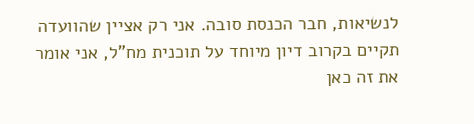לנשיאות, חבר הכנסת סובה. אני רק אציין שהוועדה תקיים בקרוב דיון מיוחד על תוכנית מח"ל, אני אומר את זה כאן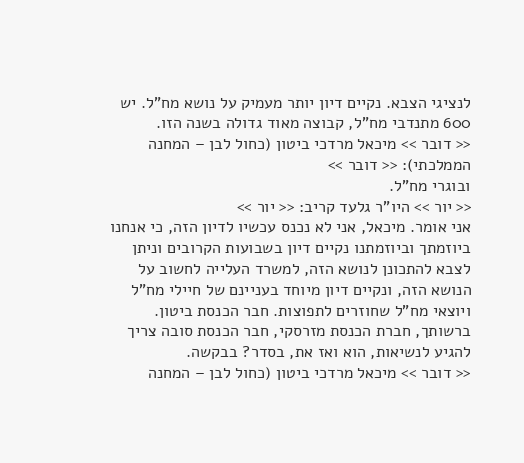לנציגי הצבא. נקיים דיון יותר מעמיק על נושא מח"ל. יש 600 מתנדבי מח"ל, קבוצה מאוד גדולה בשנה הזו.
<< דובר >> מיכאל מרדכי ביטון (כחול לבן – המחנה הממלכתי): << דובר >>
ובוגרי מח"ל.
<< יור >> היו"ר גלעד קריב: << יור >>
אני אומר. מיכאל, אני לא נכנס עכשיו לדיון הזה, כי אנחנו ביוזמתך וביוזמתנו נקיים דיון בשבועות הקרובים וניתן לצבא להתכונן לנושא הזה, למשרד העלייה לחשוב על הנושא הזה, ונקיים דיון מיוחד בעניינם של חיילי מח"ל ויוצאי מח"ל שחוזרים לתפוצות. חבר הכנסת ביטון. ברשותך, חברת הכנסת מזרסקי, חבר הכנסת סובה צריך להגיע לנשיאות, הוא ואז את, בסדר? בבקשה.
<< דובר >> מיכאל מרדכי ביטון (כחול לבן – המחנה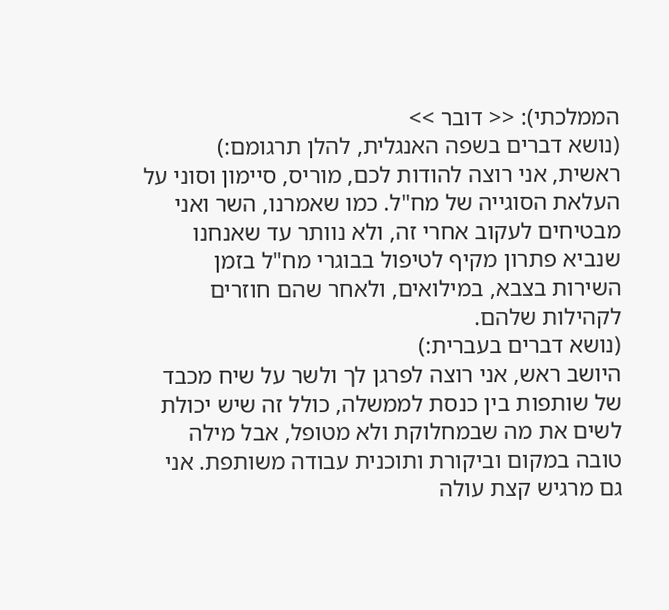הממלכתי): << דובר >>
(נושא דברים בשפה האנגלית, להלן תרגומם:)
ראשית, אני רוצה להודות לכם, מוריס, סיימון וסוני על העלאת הסוגייה של מח"ל. כמו שאמרנו, השר ואני מבטיחים לעקוב אחרי זה, ולא נוותר עד שאנחנו שנביא פתרון מקיף לטיפול בבוגרי מח"ל בזמן השירות בצבא, במילואים, ולאחר שהם חוזרים לקהילות שלהם.
(נושא דברים בעברית:)
היושב ראש, אני רוצה לפרגן לך ולשר על שיח מכבד של שותפות בין כנסת לממשלה, כולל זה שיש יכולת לשים את מה שבמחלוקת ולא מטופל, אבל מילה טובה במקום וביקורת ותוכנית עבודה משותפת. אני גם מרגיש קצת עולה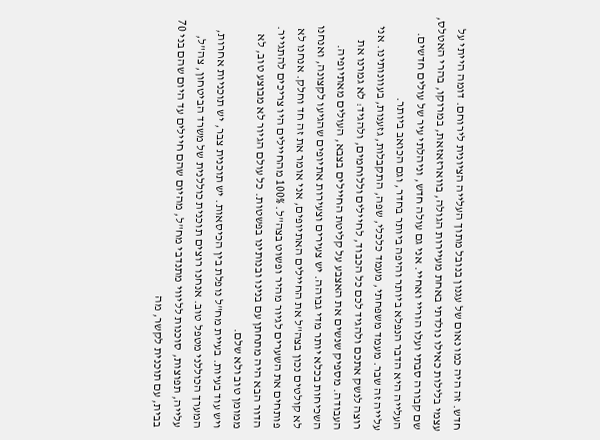חדש. זה היה כמו נאום של עגנון בנובל מתוך העלייה הציונית לירוחם. דומה הייתי על עצמי בלילות כאילו נולדתי באחת מעיירות הגולה, בווארזאזאת, במרוקו, בהרי האטלס, שם קבורה סבתי ועלו הוריי ואחיי. אני גם עולה חדש, וניהלתי עיר של עולים חדשים. העלייה היא הדבר הנפלא ביותר והיפה ביותר בחדר, וגם הכואב ביותר.
עלייה זה שבר. מעמד משפחתי, מעמד כלכלי, שפה, התקבלות, גזענות, בעוונותינו. אני רוצה לנשק אתכם ולהגיד לכם כל הכבוד, לחיילים וללוחמים, ולהגיד: לא גמרנו את העבודה. מספיק שנשים את האצבע על קליטת החיילים בצבא, העולים מאתיופיה. השכיחות בכלא יותר מדי גבוהה. יש צעירים וצעירות אתיופים שהגיעו לקצונה, ואנחנו לא קולטים נכון בצה"ל את החיילים האתיופים, אני אומר את זה חד וחלק. אנחנו לא פותחים את השערים לגיור מהיר ופשוט בצה"ל. 100% מהחיילים היו צריכים להתגייר. הדור הבא היה מתחתן עם בנינו ובנותינו בפשטות. כל עולם הגיור לא מבוצע טוב, לא ממומן טוב ולא שלם.
ויש עוד בעיות. בעיית מח"ל נופלת בין הכיסאות. יש תוכנית צבר, יש תוכניות אחרות, המערך הכוללני מטפל טוב. אנחנו רוצים תוכנית כוללנית של משרד הביטחון, צה"ל, עלייה, תפוצות, סוכנות לליווי מתנדבי מח"ל, מהיום שהם חיילים עד היום שהם בני 70 בבית, עם תוכנית לקשר, מה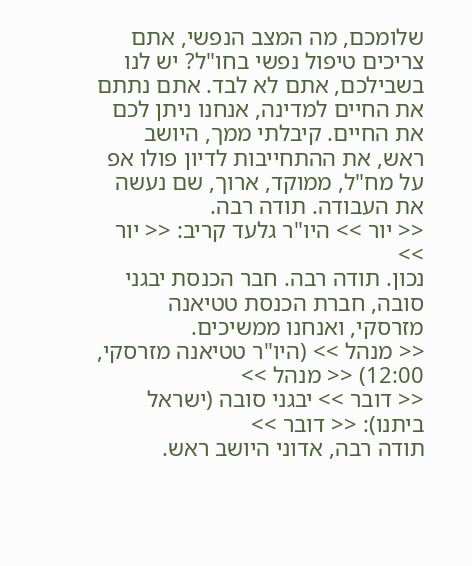שלומכם, מה המצב הנפשי, אתם צריכים טיפול נפשי בחו"ל? יש לנו בשבילכם, אתם לא לבד. אתם נתתם את החיים למדינה, אנחנו ניתן לכם את החיים. קיבלתי ממך, היושב ראש, את ההתחייבות לדיון פולו אפ על מח"ל, ממוקד, ארוך, שם נעשה את העבודה. תודה רבה.
<< יור >> היו"ר גלעד קריב: << יור >>
נכון. תודה רבה. חבר הכנסת יבגני סובה, חברת הכנסת טטיאנה מזרסקי, ואנחנו ממשיכים.
<< מנהל >> (היו"ר טטיאנה מזרסקי, 12:00) << מנהל >>
<< דובר >> יבגני סובה (ישראל ביתנו): << דובר >>
תודה רבה, אדוני היושב ראש.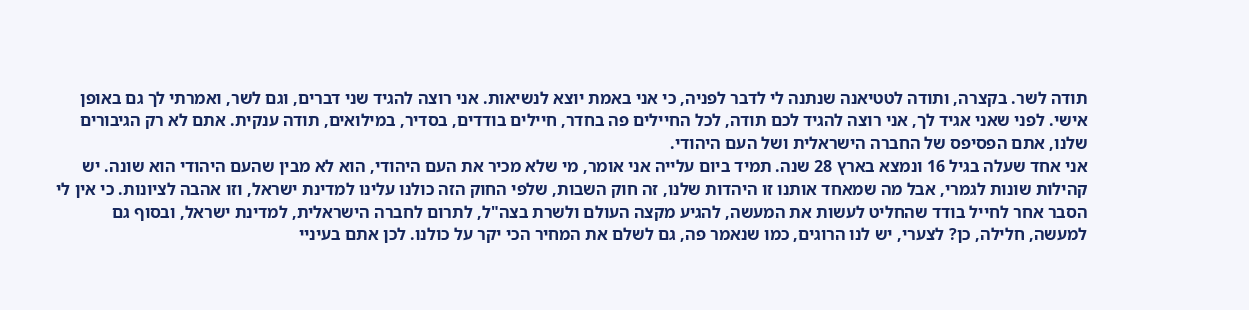תודה לשר. בקצרה, ותודה לטטיאנה שנתנה לי לדבר לפניה, כי אני באמת יוצא לנשיאות. אני רוצה להגיד שני דברים, וגם לשר, ואמרתי לך גם באופן אישי. לפני שאני אגיד לך, אני רוצה להגיד לכם תודה, לכל החיילים פה בחדר, חיילים בודדים, בסדיר, במילואים, תודה ענקית. אתם לא רק הגיבורים שלנו, אתם הפסיפס של החברה הישראלית ושל העם היהודי.
אני אחד שעלה בגיל 16 ונמצא בארץ 28 שנה. תמיד ביום עלייה אני אומר, מי שלא מכיר את העם היהודי, הוא לא מבין שהעם היהודי הוא שונה. יש קהילות שונות לגמרי, אבל מה שמאחד אותנו זו היהדות שלנו, זה חוק השבות, שלפי החוק הזה כולנו עלינו למדינת ישראל, וזו אהבה לציונות. כי אין לי הסבר אחר לחייל בודד שהחליט לעשות את המעשה, להגיע מקצה העולם ולשרת בצה"ל, לתרום לחברה הישראלית, למדינת ישראל, ובסוף גם למעשה, חלילה, כן? לצערי, יש לנו הרוגים, כמו שנאמר פה, גם לשלם את המחיר הכי יקר על כולנו. לכן אתם בעיניי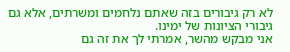לא רק גיבורים בזה שאתם נלחמים ומשרתים, אלא גם גיבורי הציונות של ימינו.
אני מבקש מהשר, אמרתי לך את זה גם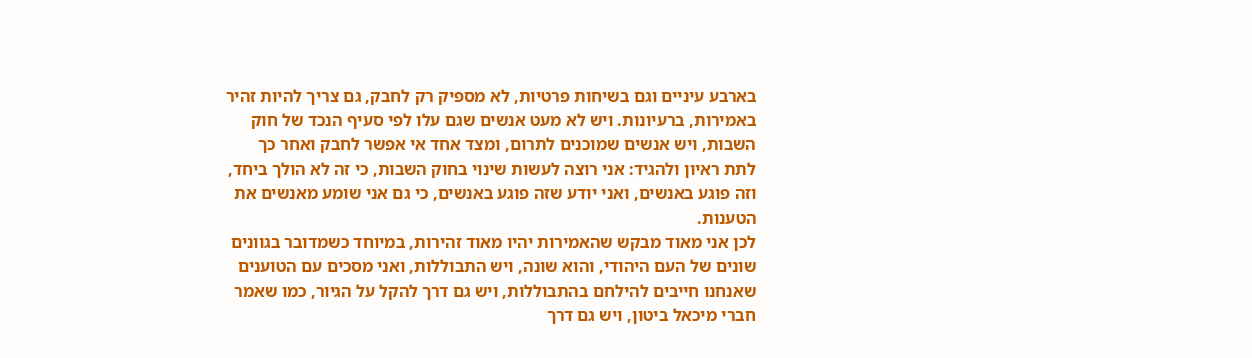בארבע עיניים וגם בשיחות פרטיות, לא מספיק רק לחבק, גם צריך להיות זהיר באמירות, ברעיונות. ויש לא מעט אנשים שגם עלו לפי סעיף הנכד של חוק השבות, ויש אנשים שמוכנים לתרום, ומצד אחד אי אפשר לחבק ואחר כך לתת ראיון ולהגיד: אני רוצה לעשות שינוי בחוק השבות, כי זה לא הולך ביחד, וזה פוגע באנשים, ואני יודע שזה פוגע באנשים, כי גם אני שומע מאנשים את הטענות.
לכן אני מאוד מבקש שהאמירות יהיו מאוד זהירות, במיוחד כשמדובר בגוונים שונים של העם היהודי, והוא שונה, ויש התבוללות, ואני מסכים עם הטוענים שאנחנו חייבים להילחם בהתבוללות, ויש גם דרך להקל על הגיור, כמו שאמר חברי מיכאל ביטון, ויש גם דרך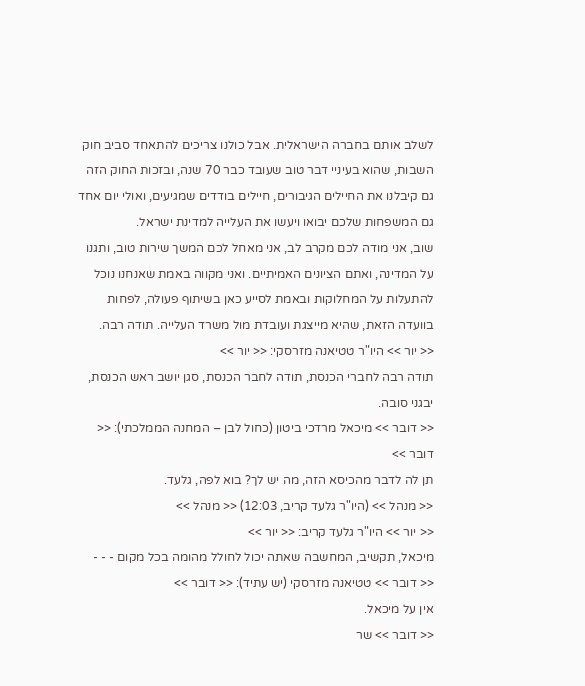לשלב אותם בחברה הישראלית. אבל כולנו צריכים להתאחד סביב חוק השבות, שהוא בעיניי דבר טוב שעובד כבר 70 שנה, ובזכות החוק הזה גם קיבלנו את החיילים הגיבורים, חיילים בודדים שמגיעים, ואולי יום אחד גם המשפחות שלכם יבואו ויעשו את העלייה למדינת ישראל.
שוב, אני מודה לכם מקרב לב, אני מאחל לכם המשך שירות טוב, ותגנו על המדינה, ואתם הציונים האמיתיים. ואני מקווה באמת שאנחנו נוכל להתעלות על המחלוקות ובאמת לסייע כאן בשיתוף פעולה, לפחות בוועדה הזאת, שהיא מייצגת ועובדת מול משרד העלייה. תודה רבה.
<< יור >> היו"ר טטיאנה מזרסקי: << יור >>
תודה רבה לחברי הכנסת, תודה לחבר הכנסת, סגן יושב ראש הכנסת, יבגני סובה.
<< דובר >> מיכאל מרדכי ביטון (כחול לבן – המחנה הממלכתי): << דובר >>
תן לה לדבר מהכיסא הזה, מה יש לך? בוא לפה, גלעד.
<< מנהל >> (היו"ר גלעד קריב, 12:03) << מנהל >>
<< יור >> היו"ר גלעד קריב: << יור >>
מיכאל, תקשיב, המחשבה שאתה יכול לחולל מהומה בכל מקום - - -
<< דובר >> טטיאנה מזרסקי (יש עתיד): << דובר >>
אין על מיכאל.
<< דובר >> שר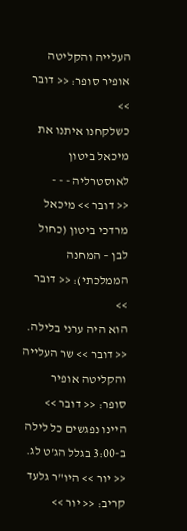העלייה והקליטה אופיר סופר: << דובר >>
כשלקחנו איתנו את מיכאל ביטון לאוסטרליה - - -
<< דובר >> מיכאל מרדכי ביטון (כחול לבן – המחנה הממלכתי): << דובר >>
הוא היה ערני בלילה.
<< דובר >> שר העלייה והקליטה אופיר סופר: << דובר >>
היינו נפגשים כל לילה ב-3:00 בגלל הג'ט לג.
<< יור >> היו"ר גלעד קריב: << יור >>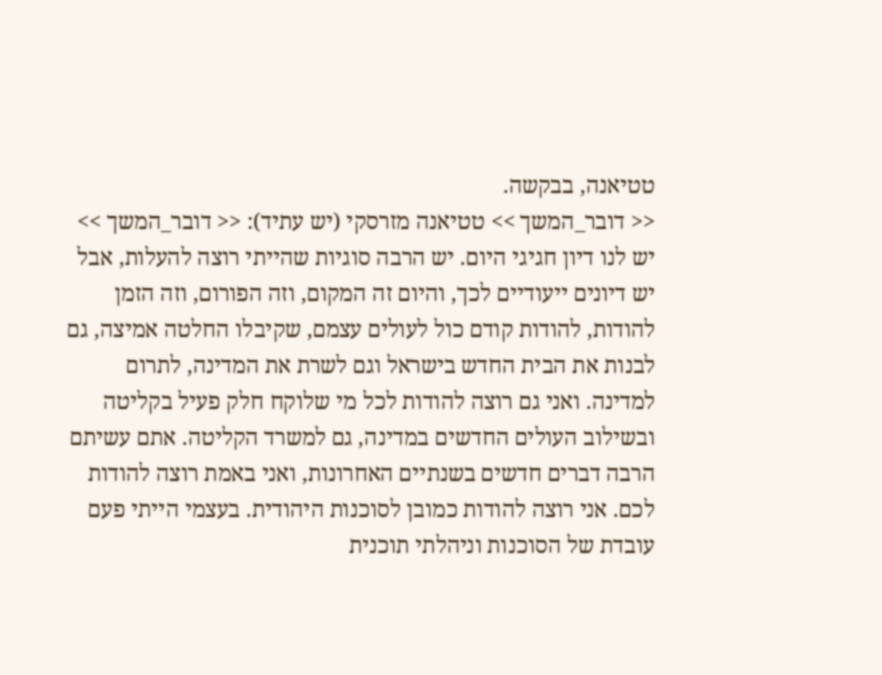טטיאנה, בבקשה.
<< דובר_המשך >> טטיאנה מזרסקי (יש עתיד): << דובר_המשך >>
יש לנו דיון חגיגי היום. יש הרבה סוגיות שהייתי רוצה להעלות, אבל יש דיונים ייעודיים לכך, והיום זה המקום, וזה הפורום, וזה הזמן להודות, להודות קודם כול לעולים עצמם, שקיבלו החלטה אמיצה, גם לבנות את הבית החדש בישראל וגם לשרת את המדינה, לתרום למדינה. ואני גם רוצה להודות לכל מי שלוקח חלק פעיל בקליטה ובשילוב העולים החדשים במדינה, גם למשרד הקליטה. אתם עשיתם הרבה דברים חדשים בשנתיים האחרונות, ואני באמת רוצה להודות לכם. אני רוצה להודות כמובן לסוכנות היהודית. בעצמי הייתי פעם עובדת של הסוכנות וניהלתי תוכנית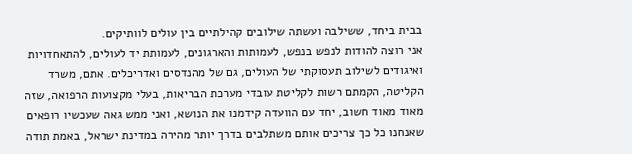בבית ביחד, ששילבה ועשתה שילובים קהילתיים בין עולים לוותיקים.
אני רוצה להודות לנפש בנפש, לעמותות והארגונים, לעמותת יד לעולים, להתאחדויות ואיגודים לשילוב תעסוקתי של העולים, גם של מהנדסים ואדריכלים. אתם, משרד הקליטה, הקמתם רשות לקליטת עובדי מערכת הבריאות, בעלי מקצועות הרפואה, שזה מאוד מאוד חשוב, יחד עם הוועדה קידמנו את הנושא, ואני ממש גאה שעכשיו רופאים שאנחנו כל כך צריכים אותם משתלבים בדרך יותר מהירה במדינת ישראל, באמת תודה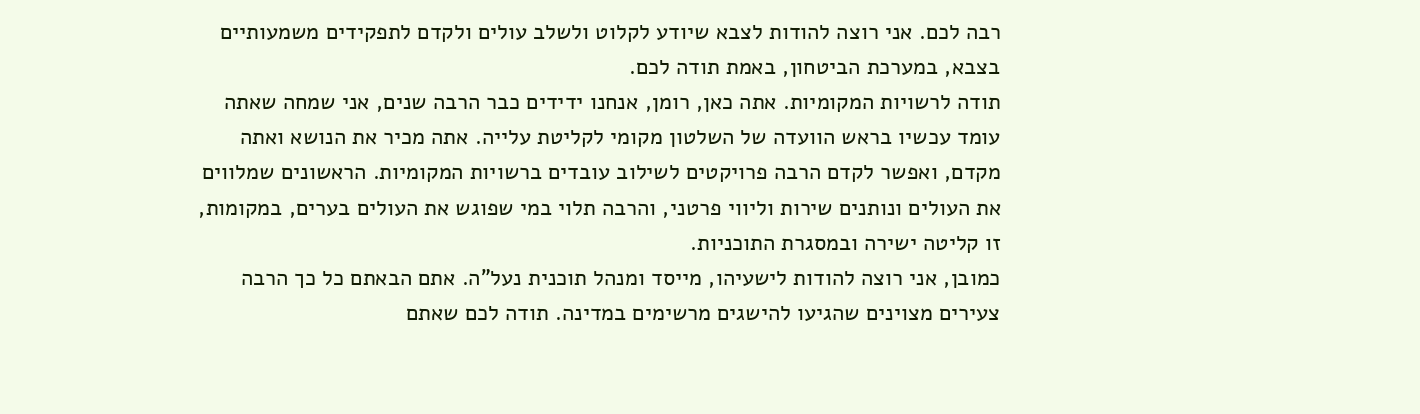רבה לכם. אני רוצה להודות לצבא שיודע לקלוט ולשלב עולים ולקדם לתפקידים משמעותיים בצבא, במערכת הביטחון, באמת תודה לכם.
תודה לרשויות המקומיות. אתה כאן, רומן, אנחנו ידידים כבר הרבה שנים, אני שמחה שאתה עומד עכשיו בראש הוועדה של השלטון מקומי לקליטת עלייה. אתה מכיר את הנושא ואתה מקדם, ואפשר לקדם הרבה פרויקטים לשילוב עובדים ברשויות המקומיות. הראשונים שמלווים את העולים ונותנים שירות וליווי פרטני, והרבה תלוי במי שפוגש את העולים בערים, במקומות, זו קליטה ישירה ובמסגרת התוכניות.
כמובן, אני רוצה להודות לישעיהו, מייסד ומנהל תוכנית נעל"ה. אתם הבאתם כל כך הרבה צעירים מצוינים שהגיעו להישגים מרשימים במדינה. תודה לכם שאתם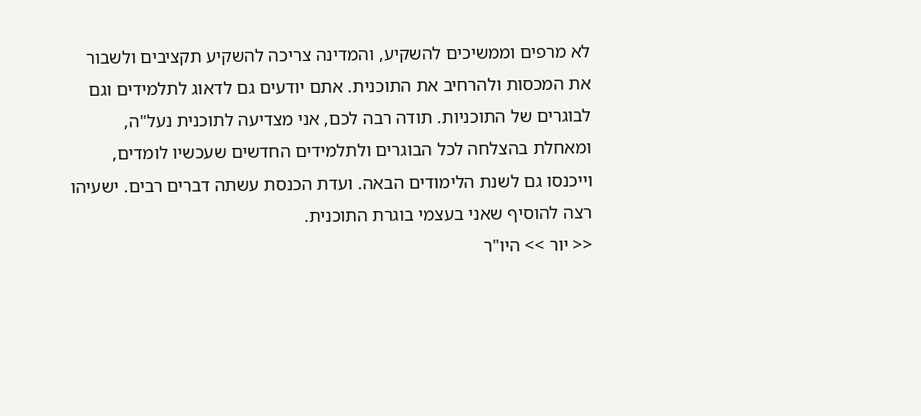לא מרפים וממשיכים להשקיע, והמדינה צריכה להשקיע תקציבים ולשבור את המכסות ולהרחיב את התוכנית. אתם יודעים גם לדאוג לתלמידים וגם לבוגרים של התוכניות. תודה רבה לכם, אני מצדיעה לתוכנית נעל"ה, ומאחלת בהצלחה לכל הבוגרים ולתלמידים החדשים שעכשיו לומדים, וייכנסו גם לשנת הלימודים הבאה. ועדת הכנסת עשתה דברים רבים. ישעיהו רצה להוסיף שאני בעצמי בוגרת התוכנית.
<< יור >> היו"ר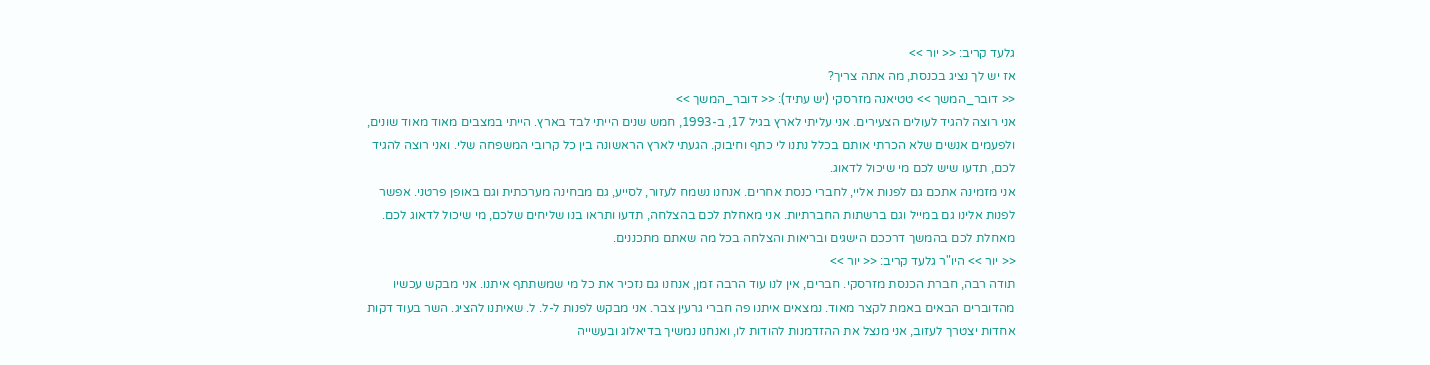גלעד קריב: << יור >>
אז יש לך נציג בכנסת, מה אתה צריך?
<< דובר_המשך >> טטיאנה מזרסקי (יש עתיד): << דובר_המשך >>
אני רוצה להגיד לעולים הצעירים. אני עליתי לארץ בגיל 17, ב-1993, חמש שנים הייתי לבד בארץ. הייתי במצבים מאוד מאוד שונים, ולפעמים אנשים שלא הכרתי אותם בכלל נתנו לי כתף וחיבוק. הגעתי לארץ הראשונה בין כל קרובי המשפחה שלי. ואני רוצה להגיד לכם, תדעו שיש לכם מי שיכול לדאוג.
אני מזמינה אתכם גם לפנות אליי, לחברי כנסת אחרים. אנחנו נשמח לעזור, לסייע, גם מבחינה מערכתית וגם באופן פרטני. אפשר לפנות אלינו גם במייל וגם ברשתות החברתיות. אני מאחלת לכם בהצלחה, תדעו ותראו בנו שליחים שלכם, מי שיכול לדאוג לכם. מאחלת לכם בהמשך דרככם הישגים ובריאות והצלחה בכל מה שאתם מתכננים.
<< יור >> היו"ר גלעד קריב: << יור >>
תודה רבה, חברת הכנסת מזרסקי. חברים, אין לנו עוד הרבה זמן, אנחנו גם נזכיר את כל מי שמשתתף איתנו. אני מבקש עכשיו מהדוברים הבאים באמת לקצר מאוד. נמצאים איתנו פה חברי גרעין צבר. אני מבקש לפנות ל-ל. ל. שאיתנו להציג. השר בעוד דקות אחדות יצטרך לעזוב, אני מנצל את ההזדמנות להודות לו, ואנחנו נמשיך בדיאלוג ובעשייה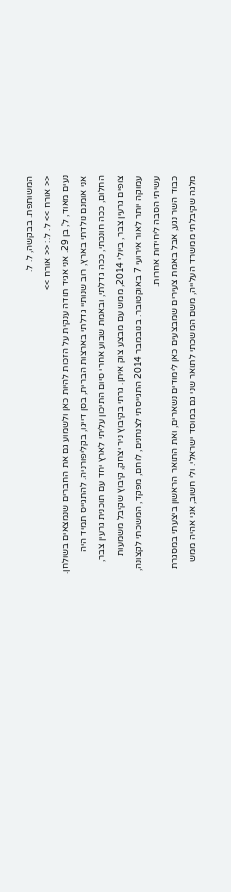המשותפת. בבקשה, ל. ל.
<< אורח >> ל. ל.: << אורח >>
נעים מאוד, ל', בן 29. אני אגיד תודה ענקית על הזכות להיות כאן ולשמוע גם את החברים שנמצאים בשולחן. אני אומנם נולדתי בארץ, רוב שנותיי גדלתי בארצות הברית, בסן דייגו, בקליפורניה. להתגייס תמיד היה החלום, ככה חונכתי, ככה גדלתי, ובאמת שבוע אחרי סיום התיכון עליתי לארץ יחד עם תוכנית גרעין צבר, צופים גרעין צבר, ביולי 2014, ממש עם מבצע צוק איתן. גרתי בקיבוץ ניר יצחק, קיבוץ שקיבל משמעות עמוקה יותר לאור אירועי 7 באוקטובר. בנובמבר 2014 התגייסתי לצנחנים, לוחם, מפקד, המשכתי לקצונה, עשיתי הסבה ליחידות אחרות.
כבוד השר נגע, אבל באמת צעירים שמבצעים כאן לימודים נשארים, ואת התואר הראשון ביצעתי במסגרת מלגה שקיבלתי ממשרד העלייה, משם המשכתי לתואר שני גם במוסד ישראלי. ולי חשוב, אני אהיה ממש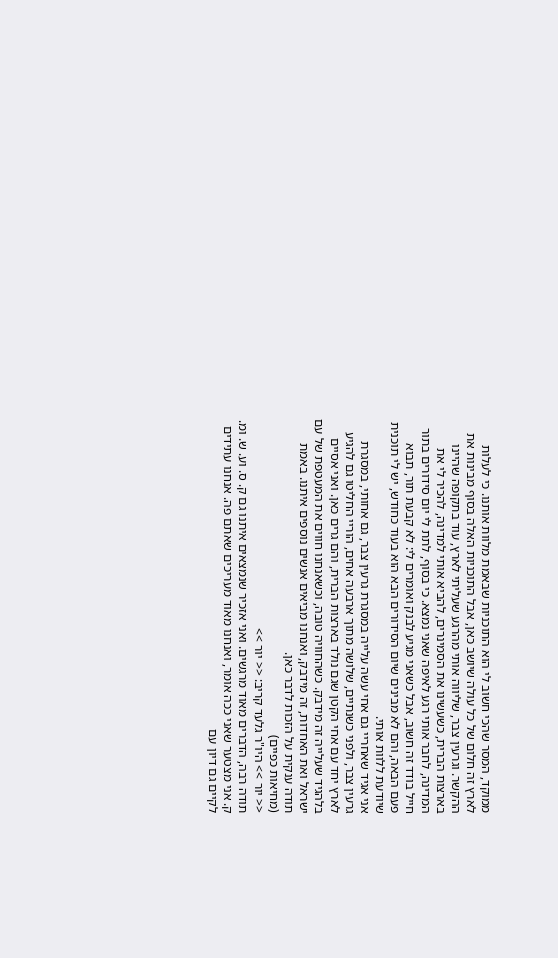ממוקד, המסר שהכי חשוב לי הוא התוכניות שבאמת מלוות אותנו. כי לעלות לארץ זה חלום של כל עולה שיושב כאן, אבל התוכניות האלה בסוף מבינות את ההקשר. וגרעין צבר, שליווה אותי מהרגע שעליתי לארץ, עוד בתקופה שהיינו בארצות הברית, כשעשינו את הסמינרים, להביא אותי למדינה, להכיר לי את המדינה, לחבר אותי רגע לאיפה שאני נמצא. כי בסוף, לתת לי יום סידורים בתור חייל בודד זה חשוב, אבל כשאני מגיע לבנק ואומרים לי: לא קבעת תור, תבוא פעם הבאה, והם לא מבינים שיום הסידורים הבא הוא בעוד כחודש, יש לי תוכנית שיודעת ללוות אותי.
אני אגיד שאחריי גם אחי עשה עלייה במסגרת גרעין צבר, גם אחותי, במסגרת גרעין צבר, ולפני כשנתיים, שלושה מתוך ארבעה אחים, הוריי החליטו גם להגיע לארץ יחד עם אחי הקטן שגם נולד בארצות הברית, והם גרים כאן. ואני אסיים בלהגיד שעלייה זה מידבק. כשהחוויה טובה, וכשאנחנו חווים את המעטפת של עם ישראל ואת האחדות, זה מידבק, ואנחנו מביאים אנשים נוספים איתנו. באמת תודה ענקית על הזכות לדבר כאן.
(מחיאות כפיים)
<< יור >> היו"ר גלעד קריב: << יור >>
תודה רבה, הדברים מאוד מרגשים. ואני אזכיר שנמצאים איתנו גם ק. ס. וע. ש. ומ. ק. אני מצטער שאני ככה אומר, ואנחנו מאוד מעריכים שאתם פה. אנחנו עתידים לקיים גם דיון עם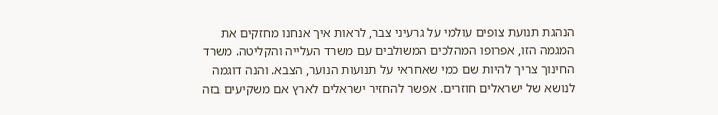הנהגת תנועת צופים עולמי על גרעיני צבר, לראות איך אנחנו מחזקים את המגמה הזו, אפרופו המהלכים המשולבים עם משרד העלייה והקליטה. משרד החינוך צריך להיות שם כמי שאחראי על תנועות הנוער, הצבא. והנה דוגמה לנושא של ישראלים חוזרים. אפשר להחזיר ישראלים לארץ אם משקיעים בזה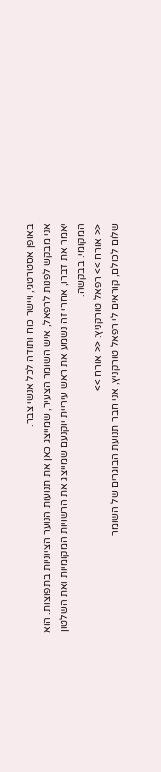באופן אסטרטגי, ויישר כוח ותודה לכל אנשי צבר.
אני מבקש לפנות לרפאל, איש השומר הצעיר, שמייצג כאן את תנועות הנוער הציוניות בתפוצות. הוא יאמר את דברו, אחרי זה נשמע את ראש עיריית יוקנעם שמייצג את הרשויות המקומיות ואת השלטון המקומי. בבקשה.
<< אורח >> רפאל טורקניץ: << אורח >>
שלום לכולם, קוראים לי רפאל טורקניץ, אני חבר תנועת הבוגרים של השומר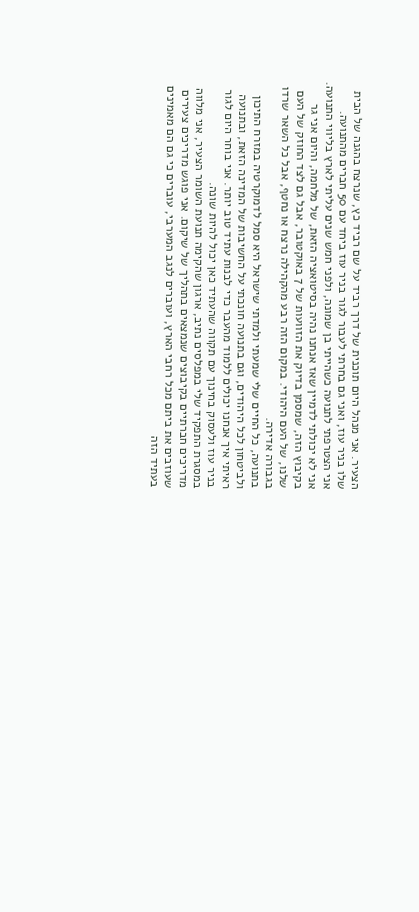הצעיר. אני מנהל היום תוכנית של דרך רביד על שם רביד כץ, שנרצח בהגנה של הבית שלו בניר עוז, ואני גם בחרתי לעבור לגור בניר עוז ביחד עם 50 חברים מהתנועה.
אני הצטרפתי לתנועה כשהייתי בן שמונה, ולפני חמש שנים עליתי לארץ בליווי התנועה. אני לא יכולתי לדמיין שאז אנחנו נהיה בסיטואציה הזאת, של מלחמה, והיום אני גר בקיבוץ הזה, שמסמן בדיוק את הזוועות של 7 באוקטובר, אבל גם לצד החוזק של העם שלנו, של העם היהודי. במקום הזה רבע מהקהילה נרצח או נחטף, אבל כל השאר שרדו בגבורה אדירה.
בתנועה, כל החיים שלי שמעתי ולמדתי שישראל היא סמל לדמוקרטיה במזרח התיכון ולביטחון לכל היהודים, וגם בתנועה חונכתי על החשיבות של המדינה הזאת, ובתנועה ראיתי איך אנחנו יכולים ללמוד מהעבר כדי לבנות עתיד טוב יותר. אני בוחר היום לגור בניר עוז ולעסוק בחינוך עם תקווה שהעתיד כאן יכול להיות שונה.
במסגרת התפקיד שלי במפלסים נתיב, ארגון שהקימה תנועת השומר הצעיר, אני מלווה מדריכים חברתיים בקיבוצים שנמצאים בתהליך של שיקום. אני פוגש מדריכים צעירים שעוזבים את ביתם מכל רחבי הארץ, ועוברים לנגב המערבי, עוברים כי גם הם מאמינים בעתיד הזה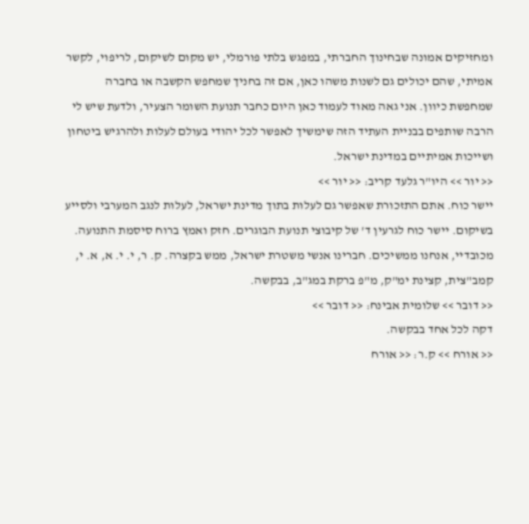ומחזיקים אמונה שבחינוך החברתי, במפגש בלתי פורמלי, יש מקום לשיקום, לריפוי, לקשר אמיתי, שהם יכולים גם לשנות משהו כאן, אם זה בחניך שמחפש הקשבה או בחברה שמחפשת כיוון. אני גאה מאוד לעמוד כאן היום כחבר תנועת השומר הצעיר, ולדעת שיש לי הרבה שותפים בבניית העתיד הזה שימשיך לאפשר לכל יהודי בעולם לעלות ולהרגיש ביטחון ושייכות אמיתיים במדינת ישראל.
<< יור >> היו"ר גלעד קריב: << יור >>
יישר כוח. אתם התזכורת שאפשר גם לעלות בתוך מדינת ישראל, לעלות לנגב המערבי ולסייע בשיקום. יישר כוח לגרעין ד' של קיבוצי תנועת הבוגרים. חזק ואמץ ברוח סיסמת התנועה.
מכובדיי, אנחנו ממשיכים. חברינו אנשי משטרת ישראל, ממש בקצרה. ק. ר, י. י. א, א. י, קמב"צית, קצינת ימ"ק, מ"פ ברקת במג"ב, בבקשה.
<< דובר >> שלומית אבינח: << דובר >>
דקה לכל אחד בבקשה.
<< אורח >> ק.ר: << אורח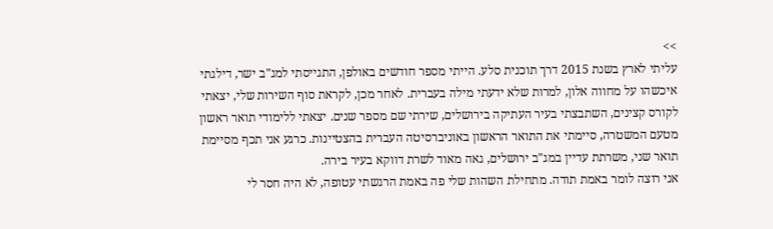>>
עליתי לארץ בשנת 2015 דרך תוכנית סלע. הייתי מספר חודשים באולפן, התגייסתי למג"ב ישר, דילגתי איכשהו על מחווה אלון, למרות שלא ידעתי מילה בעברית. לאחר מכן, לקראת סוף השירות שלי, יצאתי לקורס קצינים, השתבצתי בעיר העתיקה בירושלים, שירתי שם מספר שנים. יצאתי ללימודי תואר ראשון מטעם המשטרה, סיימתי את התואר הראשון באוניברסיטה העברית בהצטיינות. כרגע אני תכף מסיימת תואר שני, משרתת עדיין במג"ב ירושלים, גאה מאוד לשרת דווקא בעיר בירה.
אני רוצה לומר באמת תודה. מתחילת השהות שלי פה באמת הרגשתי עטופה, לא היה חסר לי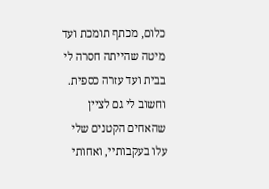כלום, מכתף תומכת ועד מיטה שהייתה חסרה לי בבית ועד עזרה כספית. וחשוב לי גם לציין שהאחים הקטנים שלי עלו בעקבותיי, ואחותי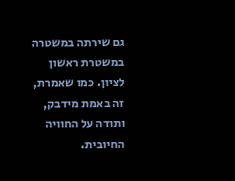גם שירתה במשטרה במשטרת ראשון לציון. כמו שאמרת, זה באמת מידבק, ותודה על החוויה החיובית.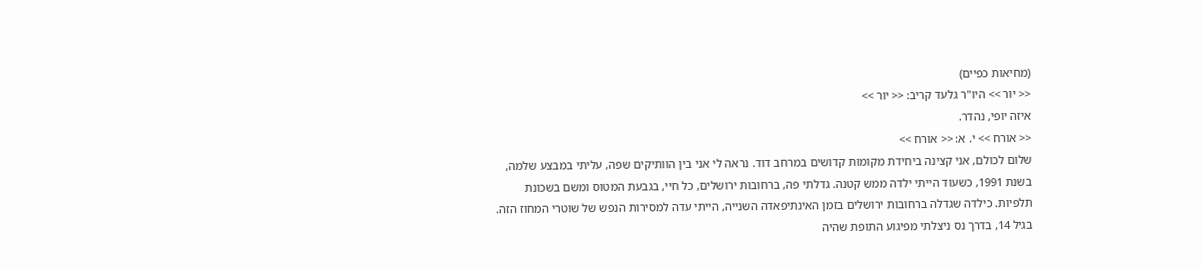(מחיאות כפיים)
<< יור >> היו"ר גלעד קריב: << יור >>
איזה יופי, נהדר.
<< אורח >> י. א: << אורח >>
שלום לכולם, אני קצינה ביחידת מקומות קדושים במרחב דוד. נראה לי אני בין הוותיקים שפה, עליתי במבצע שלמה, בשנת 1991, כשעוד הייתי ילדה ממש קטנה. גדלתי פה, ברחובות ירושלים, כל חיי, בגבעת המטוס ומשם בשכונת תלפיות. כילדה שגדלה ברחובות ירושלים בזמן האינתיפאדה השנייה, הייתי עדה למסירות הנפש של שוטרי המחוז הזה. בגיל 14, בדרך נס ניצלתי מפיגוע התופת שהיה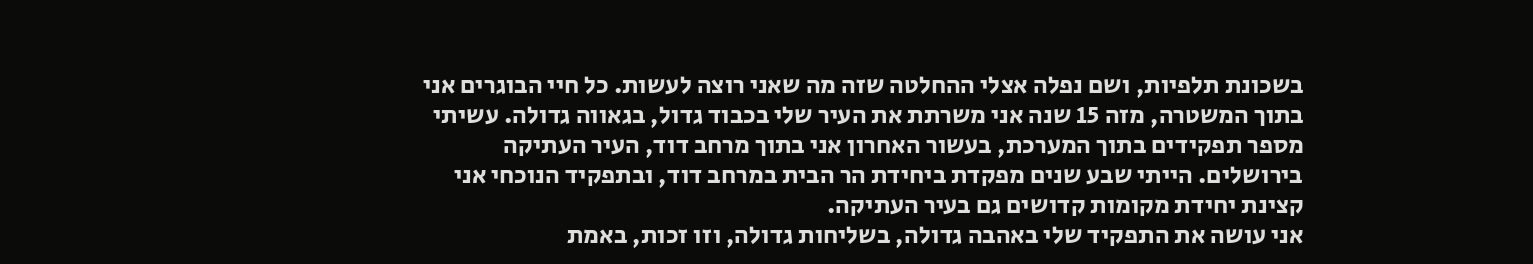בשכונת תלפיות, ושם נפלה אצלי ההחלטה שזה מה שאני רוצה לעשות. כל חיי הבוגרים אני בתוך המשטרה, מזה 15 שנה אני משרתת את העיר שלי בכבוד גדול, בגאווה גדולה. עשיתי מספר תפקידים בתוך המערכת, בעשור האחרון אני בתוך מרחב דוד, העיר העתיקה בירושלים. הייתי שבע שנים מפקדת ביחידת הר הבית במרחב דוד, ובתפקיד הנוכחי אני קצינת יחידת מקומות קדושים גם בעיר העתיקה.
אני עושה את התפקיד שלי באהבה גדולה, בשליחות גדולה, וזו זכות, באמת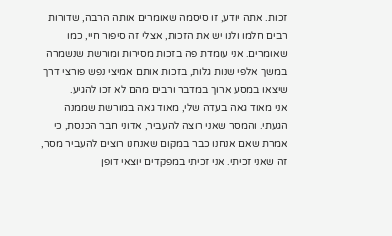זכות. אתה יודע, זו סיסמה שאומרים אותה הרבה, שדורות רבים חלמו ולנו יש את הזכות, אצלי זה סיפור חיי, כמו שאומרים. אני עומדת פה בזכות מסירות ומורשת שנשמרה במשך אלפי שנות גלות, בזכות אותם אמיצי נפש פורצי דרך שיצאו במסע ארוך במדבר ורבים מהם לא זכו להגיע.
אני מאוד גאה בעדה שלי, מאוד גאה במורשת שממנה הגעתי. והמסר שאני רוצה להעביר, אדוני חבר הכנסת, כי אמרת שאם אנחנו כבר במקום שאנחנו רוצים להעביר מסר, זה שאני זכיתי. אני זכיתי במפקדים יוצאי דופן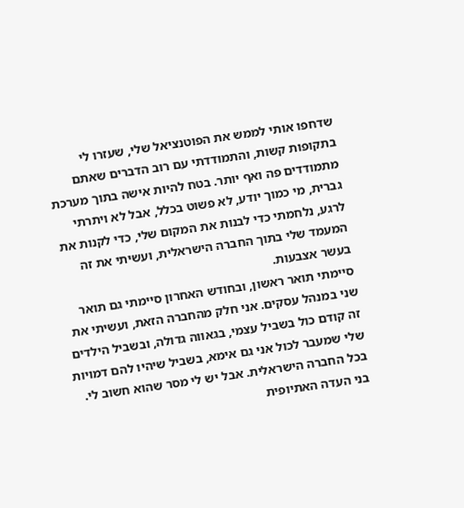שדחפו אותי לממש את הפוטנציאל שלי, שעזרו לי בתקופות קשות, והתמודדתי עם רוב הדברים שאתם מתמודדים פה ואף יותר. בטח להיות אישה בתוך מערכת גברית, מי כמוך יודע, לא פשוט בכלל, אבל לא ויתרתי לרגע, נלחמתי כדי לבנות את המקום שלי, כדי לקנות את המעמד שלי בתוך החברה הישראלית, ועשיתי את זה בעשר אצבעות.
סיימתי תואר ראשון, ובחודש האחרון סיימתי גם תואר שני במנהל עסקים. אני חלק מהחברה הזאת, ועשיתי את זה קודם כול בשביל עצמי, בגאווה גדולה, ובשביל הילדים שלי שמעבר לכול אני גם אימא, בשביל שיהיו להם דמויות בכל החברה הישראלית. אבל יש לי מסר שהוא חשוב לי. בני העדה האתיופית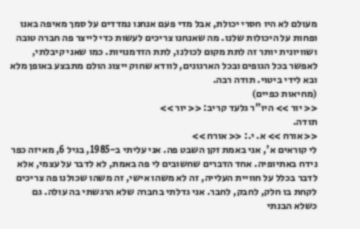מעולם לא היו חסרי יכולת, אבל מדי פעם אנחנו נמדדים על סמך מאיפה באנו ופחות על היכולות שלנו. מה שאנחנו צריכים לעשות כדי לייצר פה חברה טובה ושוויונית יותר זה לתת מקום לכולנו, לתת הזדמנויות. כמו שאני קיבלתי, לאפשר בכל הגופים ובכל הארגונים, לוודא שחוק ייצוג הולם מתבצע באופן מלא ובא לידי ביטוי. תודה רבה.
(מחיאות כפיים)
<< יור >> היו"ר גלעד קריב: << יור >>
תודה.
<< אורח >> א. י.: << אורח >>
לי קוראים א', אני באמת זקן השבט פה. אני עליתי ב-1985, בגיל 6, מאיזה כפר נידח באתיופיה. אחד הדברים שחשובים לי פה באמת, לא לדבר על עצמי, אלא לדבר בכלל על חוויית העלייה, זה לא משהו אישי, זה משהו שכולנו פה צריכים לקחת בו חלק, לחבק, לחבר. אני גדלתי בחברה שלא הרגשתי בה עולה. גם כשלא הבנתי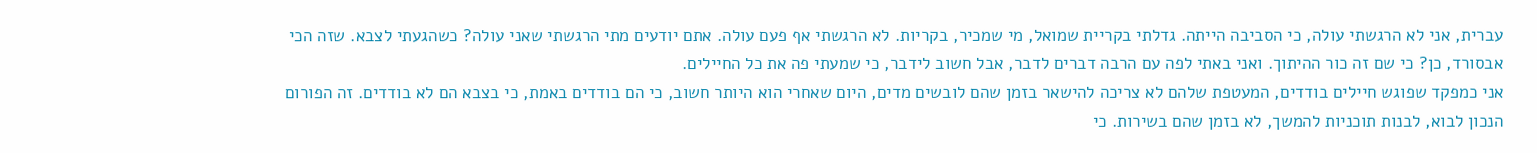עברית, אני לא הרגשתי עולה, כי הסביבה הייתה. גדלתי בקריית שמואל, מי שמכיר, בקריות. לא הרגשתי אף פעם עולה. אתם יודעים מתי הרגשתי שאני עולה? כשהגעתי לצבא. שזה הכי אבסורד, כן? כי שם זה כור ההיתוך. ואני באתי לפה עם הרבה דברים לדבר, אבל חשוב לידבר, כי שמעתי פה את כל החיילים.
אני כמפקד שפוגש חיילים בודדים, המעטפת שלהם לא צריכה להישאר בזמן שהם לובשים מדים, היום שאחרי הוא היותר חשוב, כי הם בודדים באמת, כי בצבא הם לא בודדים. זה הפורום הנכון לבוא, לבנות תוכניות להמשך, לא בזמן שהם בשירות. כי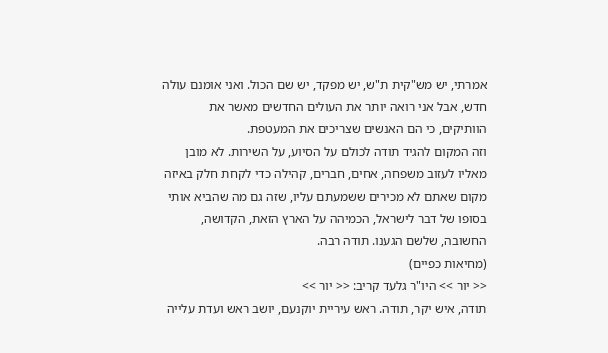אמרתי, יש מש"קית ת"ש, יש מפקד, יש שם הכול. ואני אומנם עולה חדש, אבל אני רואה יותר את העולים החדשים מאשר את הוותיקים, כי הם האנשים שצריכים את המעטפת.
וזה המקום להגיד תודה לכולם על הסיוע, על השירות. לא מובן מאליו לעזוב משפחה, אחים, חברים, קהילה כדי לקחת חלק באיזה מקום שאתם לא מכירים ששמעתם עליו, שזה גם מה שהביא אותי בסופו של דבר לישראל, הכמיהה על הארץ הזאת, הקדושה, החשובה, שלשם הגענו. תודה רבה.
(מחיאות כפיים)
<< יור >> היו"ר גלעד קריב: << יור >>
תודה, איש יקר, תודה. ראש עיריית יוקנעם, יושב ראש ועדת עלייה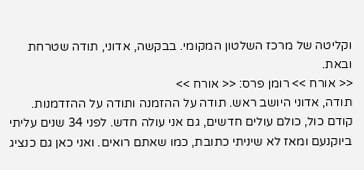וקליטה של מרכז השלטון המקומי. בבקשה, אדוני, תודה שטרחת ובאת.
<< אורח >> רומן פרס: << אורח >>
תודה, אדוני היושב ראש. תודה על ההזמנה ותודה על ההזדמנות. קודם כול, כולם עולים חדשים, גם אני עולה חדש. לפני 34 שנים עליתי ביוקנעם ומאז לא שיניתי כתובת, כמו שאתם רואים. ואני כאן גם כנציג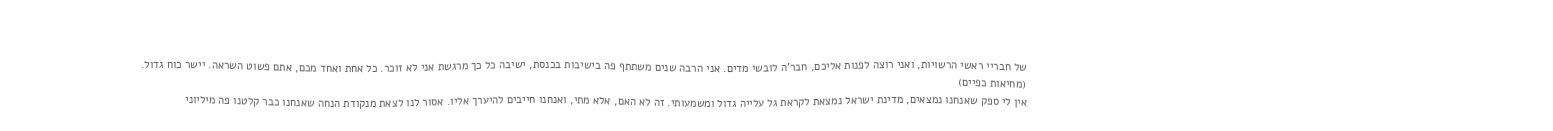של חבריי ראשי הרשויות, ואני רוצה לפנות אליכם, חבר'ה לובשי מדים. אני הרבה שנים משתתף פה בישיבות בכנסת, ישיבה כל כך מרגשת אני לא זוכר. כל אחת ואחד מכם, אתם פשוט השראה. יישר כוח גדול.
(מחיאות כפיים)
אין לי ספק שאנחנו נמצאים, מדינת ישראל נמצאת לקראת גל עלייה גדול ומשמעותי. זה לא האם, אלא מתי, ואנחנו חייבים להיערך אליו. אסור לנו לצאת מנקודת הנחה שאנחנו כבר קלטנו פה מיליוני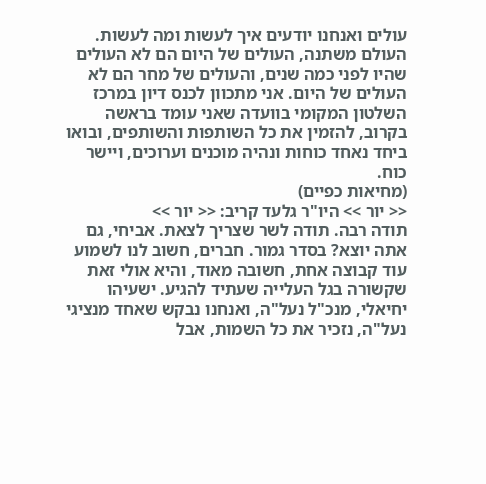עולים ואנחנו יודעים איך לעשות ומה לעשות. העולם משתנה, העולים של היום הם לא העולים שהיו לפני כמה שנים, והעולים של מחר הם לא העולים של היום. אני מתכוון לכנס דיון במרכז השלטון המקומי בוועדה שאני עומד בראשה בקרוב, להזמין את כל השותפות והשותפים, ובואו ביחד נאחד כוחות ונהיה מוכנים וערוכים, ויישר כוח.
(מחיאות כפיים)
<< יור >> היו"ר גלעד קריב: << יור >>
תודה רבה. תודה לשר שצריך לצאת. אביחי, גם אתה יוצא? בסדר גמור. חברים, חשוב לנו לשמוע עוד קבוצה אחת, חשובה מאוד, והיא אולי זאת שקשורה בגל העלייה שעתיד להגיע. ישעיהו יחיאלי, מנכ"ל נעל"ה, ואנחנו נבקש שאחד מנציגי נעל"ה, נזכיר את כל השמות, אבל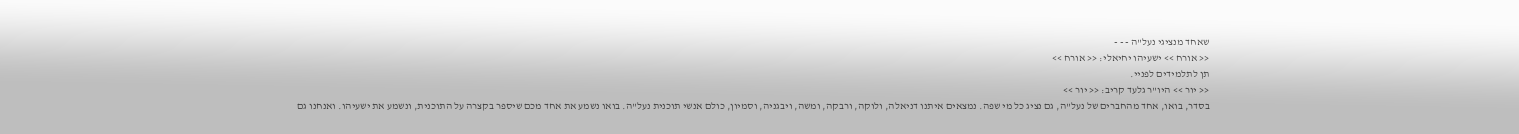שאחד מנציגי נעל"ה - - -
<< אורח >> ישעיהו יחיאלי: << אורח >>
תן לתלמידים לפניי.
<< יור >> היו"ר גלעד קריב: << יור >>
בסדר, בואו, אחד מהחברים של נעל"ה, גם נציג כל מי שפה. נמצאים איתנו דניאלה, ולוקה, ורבקה, ומשה, ויבגניה, וסמיון, כולם אנשי תוכנית נעל"ה. בואו נשמע את אחד מכם שיספר בקצרה על התוכנית, ונשמע את ישעיהו. ואנחנו גם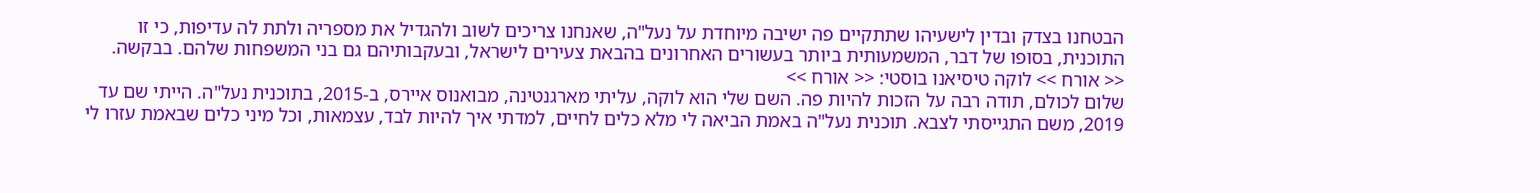הבטחנו בצדק ובדין לישעיהו שתתקיים פה ישיבה מיוחדת על נעל"ה, שאנחנו צריכים לשוב ולהגדיל את מספריה ולתת לה עדיפות, כי זו התוכנית, בסופו של דבר, המשמעותית ביותר בעשורים האחרונים בהבאת צעירים לישראל, ובעקבותיהם גם בני המשפחות שלהם. בבקשה.
<< אורח >> לוקה טיסיאנו בוסטי: << אורח >>
שלום לכולם, תודה רבה על הזכות להיות פה. השם שלי הוא לוקה, עליתי מארגנטינה, מבואנוס איירס, ב-2015, בתוכנית נעל"ה. הייתי שם עד 2019, משם התגייסתי לצבא. תוכנית נעל"ה באמת הביאה לי מלא כלים לחיים, למדתי איך להיות לבד, עצמאות, וכל מיני כלים שבאמת עזרו לי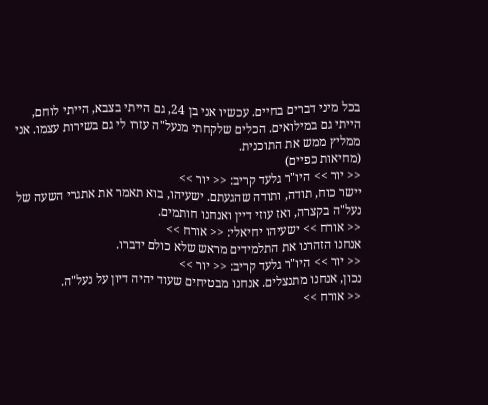בכל מיני דברים בחיים. עכשיו אני בן 24, גם הייתי בצבא, הייתי לוחם, הייתי גם במילואים. הכלים שלקחתי מנעל"ה עזרו לי גם בשירות עצמו. אני ממליץ ממש את התוכנית.
(מחיאות כפיים)
<< יור >> היו"ר גלעד קריב: << יור >>
יישר כוח, תודה, ותודה שהגעתם. ישעיהו, בוא תאמר את אתגרי השעה של נעל"ה בקצרה, ואז עוזי דיין ואנחנו חותמים.
<< אורח >> ישעיהו יחיאלי: << אורח >>
אנחנו הזהרנו את התלמידים מראש שלא כולם ידברו.
<< יור >> היו"ר גלעד קריב: << יור >>
נכון, אנחנו מתנצלים. אנחנו מבטיחים שעוד יהיה דיון על נעל"ה.
<< אורח >>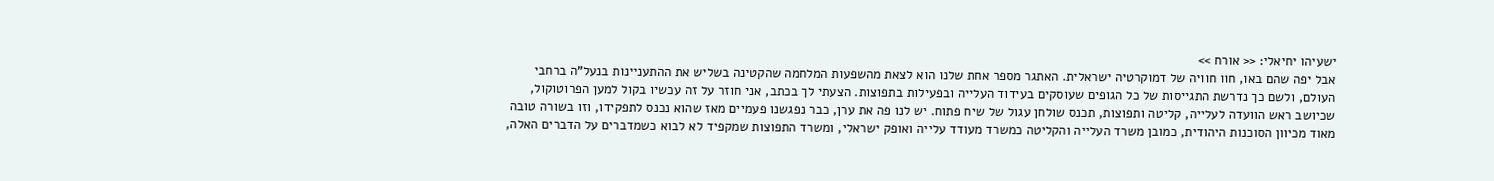ישעיהו יחיאלי: << אורח >>
אבל יפה שהם באו, חוו חוויה של דמוקרטיה ישראלית. האתגר מספר אחת שלנו הוא לצאת מהשפעות המלחמה שהקטינה בשליש את ההתעניינות בנעל"ה ברחבי העולם, ולשם כך נדרשת התגייסות של כל הגופים שעוסקים בעידוד העלייה ובפעילות בתפוצות. הצעתי לך בכתב, אני חוזר על זה עכשיו בקול למען הפרוטוקול, שכיושב ראש הוועדה לעלייה, קליטה ותפוצות, תכנס שולחן עגול של שיח פתוח. יש לנו פה את ערן, כבר נפגשנו פעמיים מאז שהוא נכנס לתפקידו, וזו בשורה טובה מאוד מכיוון הסוכנות היהודית, כמובן משרד העלייה והקליטה כמשרד מעודד עלייה ואופק ישראלי, ומשרד התפוצות שמקפיד לא לבוא כשמדברים על הדברים האלה,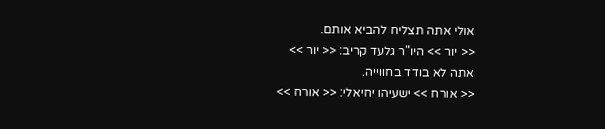אולי אתה תצליח להביא אותם.
<< יור >> היו"ר גלעד קריב: << יור >>
אתה לא בודד בחווייה.
<< אורח >> ישעיהו יחיאלי: << אורח >>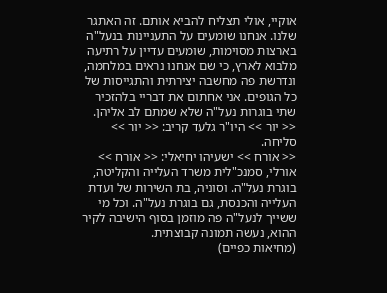אוקיי, אולי תצליח להביא אותם. זה האתגר שלנו. אנחנו שומעים על התעניינות בנעל"ה בארצות מסוימות, שומעים עדיין על רתיעה מלבוא לארץ, כי שם אנחנו נראים במלחמה, ונדרשת פה מחשבה יצירתית והתגייסות של כל הגופים. אני אחתום את דבריי בלהזכיר שתי בוגרות נעל"ה שלא שמתם לב אליהן.
<< יור >> היו"ר גלעד קריב: << יור >>
סליחה.
<< אורח >> ישעיהו יחיאלי: << אורח >>
אורלי, סמנכ"לית משרד העלייה והקליטה, בוגרת נעל"ה. וסוניה, בת השירות של ועדת העלייה והכנסת, גם בוגרת נעל"ה. וכל מי ששייך לנעל"ה פה מוזמן בסוף הישיבה לקיר ההוא, נעשה תמונה קבוצתית.
(מחיאות כפיים)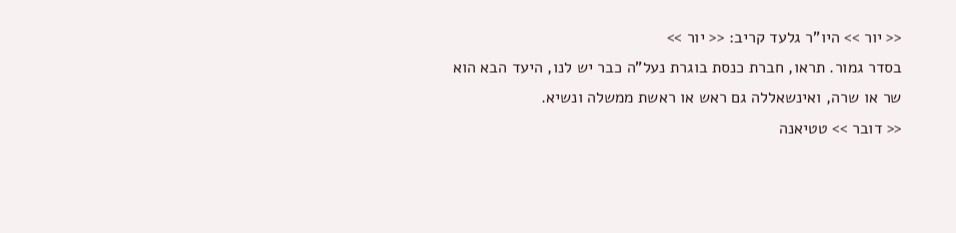<< יור >> היו"ר גלעד קריב: << יור >>
בסדר גמור. תראו, חברת כנסת בוגרת נעל"ה כבר יש לנו, היעד הבא הוא שר או שרה, ואינשאללה גם ראש או ראשת ממשלה ונשיא.
<< דובר >> טטיאנה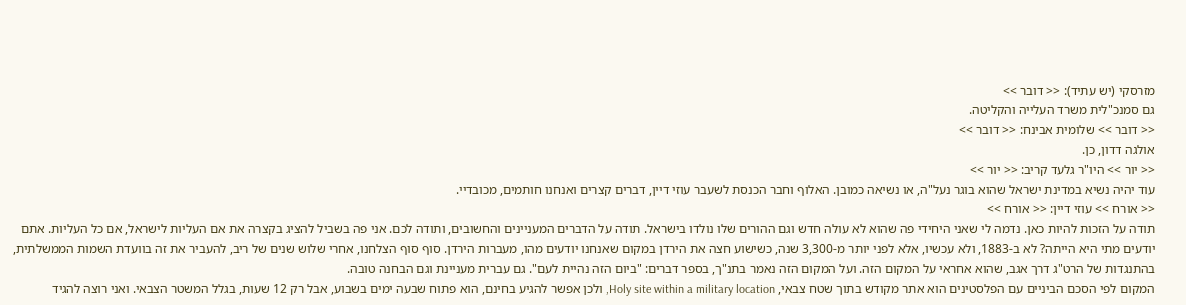מזרסקי (יש עתיד): << דובר >>
גם סמנכ"לית משרד העלייה והקליטה.
<< דובר >> שלומית אבינח: << דובר >>
אולגה דדון, כן.
<< יור >> היו"ר גלעד קריב: << יור >>
עוד יהיה נשיא במדינת ישראל שהוא בוגר נעל"ה, או נשיאה כמובן. האלוף וחבר הכנסת לשעבר עוזי דיין, דברים קצרים ואנחנו חותמים, מכובדיי.
<< אורח >> עוזי דיין: << אורח >>
תודה על הזכות להיות כאן. נדמה לי שאני היחידי פה שהוא לא עולה חדש וגם ההורים שלו נולדו בישראל. תודה על הדברים המעניינים והחשובים, ותודה לכם. אני פה בשביל להציג בקצרה את אם העליות לישראל, אם כל העליות. אתם יודעים מתי היא הייתה? לא ב-1883, ולא עכשיו, אלא לפני יותר מ-3,300 שנה, כשישוע חצה את הירדן במקום שאנחנו יודעים מהו, מעברות הירדן. סוף סוף הצלחנו, אחרי שלוש שנים של ריב, להעביר את זה בוועדת השמות הממשלתית, בהתנגדות של הרט"ג דרך אגב, שהוא אחראי על המקום הזה. ועל המקום הזה נאמר בתנ"ך, בספר דברים: "ביום הזה נהיית לעם". גם עברית מעניינת וגם הבחנה טובה.
המקום לפי הסכם הביניים עם הפלסטינים הוא אתר מקודש בתוך שטח צבאי, Holy site within a military location, ולכן אפשר להגיע בחינם, הוא פתוח שבעה ימים בשבוע, אבל רק 12 שעות, בגלל המשטר הצבאי. ואני רוצה להגיד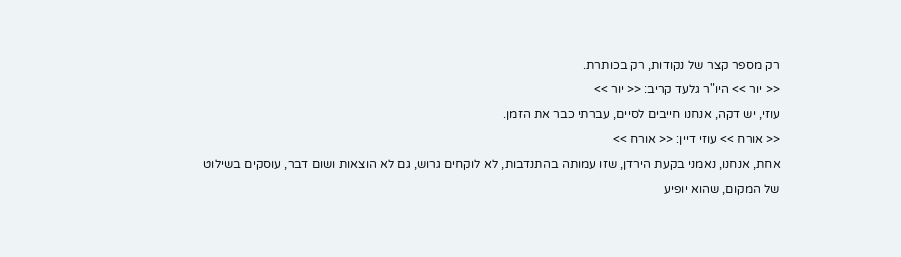רק מספר קצר של נקודות, רק בכותרת.
<< יור >> היו"ר גלעד קריב: << יור >>
עוזי, יש דקה, אנחנו חייבים לסיים, עברתי כבר את הזמן.
<< אורח >> עוזי דיין: << אורח >>
אחת, אנחנו, נאמני בקעת הירדן, שזו עמותה בהתנדבות, לא לוקחים גרוש, גם לא הוצאות ושום דבר, עוסקים בשילוט של המקום, שהוא יופיע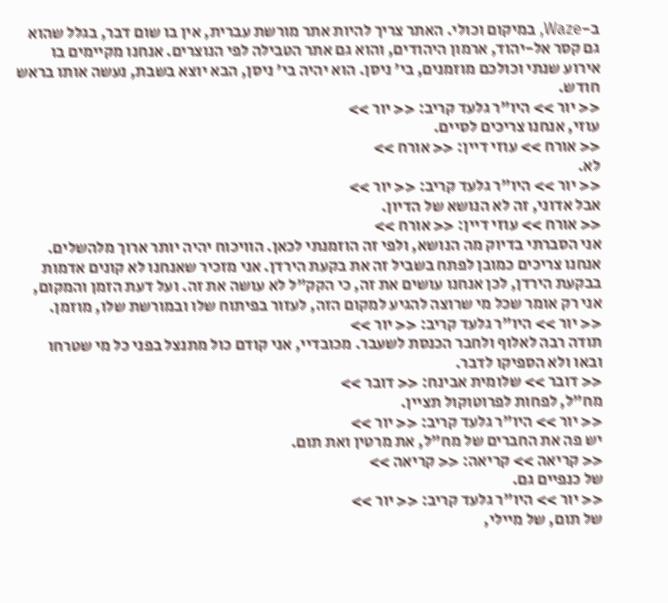ב-Waze, במיקום וכולי. האתר צריך להיות אתר מורשת עברית, אין בו שום דבר, בגלל שהוא גם קסר אל-יהוד, ארמון היהודים, והוא גם אתר הטבילה לפי הנוצרים. אנחנו מקיימים בו אירוע שנתי וכולכם מוזמנים, בי' ניסן. הוא יהיה בי' ניסן, הבא יוצא בשבת, נעשה אותו בראש חודש.
<< יור >> היו"ר גלעד קריב: << יור >>
עוזי, אנחנו צריכים לסיים.
<< אורח >> עוזי דיין: << אורח >>
לא.
<< יור >> היו"ר גלעד קריב: << יור >>
אבל אדוני, זה לא הנושא של הדיון.
<< אורח >> עוזי דיין: << אורח >>
אני הסברתי בדיוק מה הנושא, ולפי זה הוזמנתי לכאן. הוויכוח יהיה יותר ארוך מלהשלים. אנחנו צריכים כמובן לפתח בשביל זה את בקעת הירדן. אני מזכיר שאנחנו לא קונים אדמות בבקעת הירדן, לכן אנחנו עושים את זה, כי הקק"ל לא עושה את זה. ועל דעת הזמן והמקום, אני רק אומר שכל מי שרוצה להגיע למקום הזה, לעזור בפיתוח שלו ובמורשת שלו, מוזמן.
<< יור >> היו"ר גלעד קריב: << יור >>
תודה רבה לאלוף ולחבר הכנסת לשעבר. מכובדיי, אני קודם כול מתנצל בפני כל מי שטרחו ובאו ולא הספיקו לדבר.
<< דובר >> שלומית אבינח: << דובר >>
מח"ל, לפחות לפרוטוקול תציין.
<< יור >> היו"ר גלעד קריב: << יור >>
יש פה את החברים של מח"ל, את מרטין ואת תום.
<< קריאה >> קריאה: << קריאה >>
של כנפיים גם.
<< יור >> היו"ר גלעד קריב: << יור >>
של תום, של מיילי,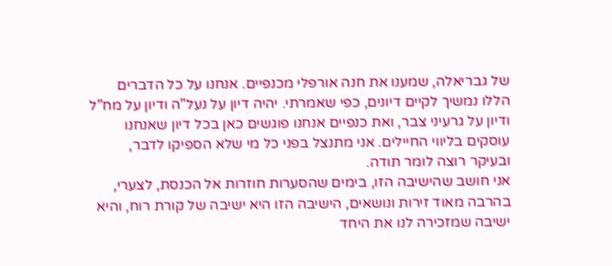של גבריאלה, שמענו את חנה אורפלי מכנפיים. אנחנו על כל הדברים הללו נמשיך לקיים דיונים, כפי שאמרתי. יהיה דיון על נעל"ה ודיון על מח"ל ודיון על גרעיני צבר, ואת כנפיים אנחנו פוגשים כאן בכל דיון שאנחנו עוסקים בליווי החיילים. אני מתנצל בפני כל מי שלא הספיקו לדבר, ובעיקר רוצה לומר תודה.
אני חושב שהישיבה הזו, בימים שהסערות חוזרות אל הכנסת, לצערי, בהרבה מאוד זירות ונושאים, הישיבה הזו היא ישיבה של קורת רוח, והיא ישיבה שמזכירה לנו את היחד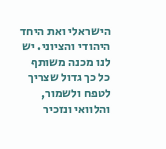הישראלי ואת היחד היהודי והציוני. יש לנו מכנה משותף כל כך גדול שצריך לטפח ולשמור, והלוואי ונזכיר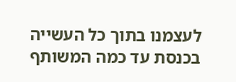לעצמנו בתוך כל העשייה בכנסת עד כמה המשותף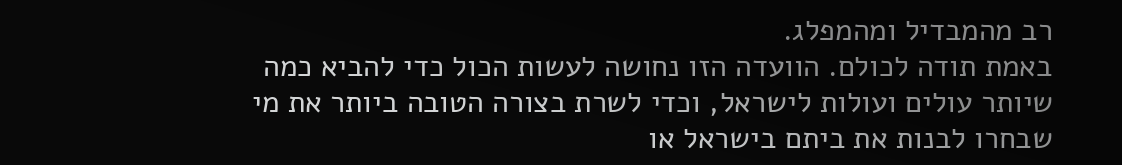רב מהמבדיל ומהמפלג.
באמת תודה לכולם. הוועדה הזו נחושה לעשות הכול כדי להביא כמה שיותר עולים ועולות לישראל, וכדי לשרת בצורה הטובה ביותר את מי שבחרו לבנות את ביתם בישראל או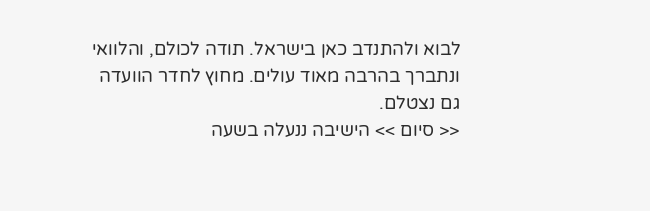לבוא ולהתנדב כאן בישראל. תודה לכולם, והלוואי ונתברך בהרבה מאוד עולים. מחוץ לחדר הוועדה גם נצטלם.
<< סיום >> הישיבה ננעלה בשעה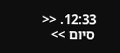12:33. << סיום >>